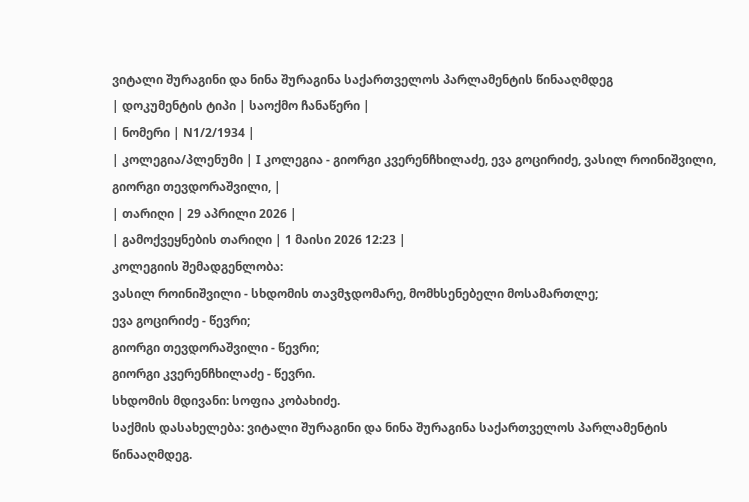ვიტალი შურაგინი და ნინა შურაგინა საქართველოს პარლამენტის წინააღმდეგ
| დოკუმენტის ტიპი | საოქმო ჩანაწერი |
| ნომერი | N1/2/1934 |
| კოლეგია/პლენუმი | I კოლეგია - გიორგი კვერენჩხილაძე, ევა გოცირიძე, ვასილ როინიშვილი, გიორგი თევდორაშვილი, |
| თარიღი | 29 აპრილი 2026 |
| გამოქვეყნების თარიღი | 1 მაისი 2026 12:23 |
კოლეგიის შემადგენლობა:
ვასილ როინიშვილი - სხდომის თავმჯდომარე, მომხსენებელი მოსამართლე;
ევა გოცირიძე - წევრი;
გიორგი თევდორაშვილი - წევრი;
გიორგი კვერენჩხილაძე - წევრი.
სხდომის მდივანი: სოფია კობახიძე.
საქმის დასახელება: ვიტალი შურაგინი და ნინა შურაგინა საქართველოს პარლამენტის წინააღმდეგ.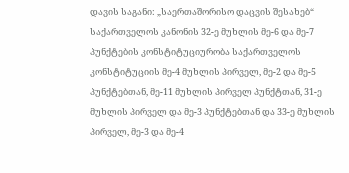დავის საგანი: „საერთაშორისო დაცვის შესახებ“ საქართველოს კანონის 32-ე მუხლის მე-6 და მე-7 პუნქტების კონსტიტუციურობა საქართველოს კონსტიტუციის მე-4 მუხლის პირველ, მე-2 და მე-5 პუნქტებთან, მე-11 მუხლის პირველ პუნქტთან, 31-ე მუხლის პირველ და მე-3 პუნქტებთან და 33-ე მუხლის პირველ, მე-3 და მე-4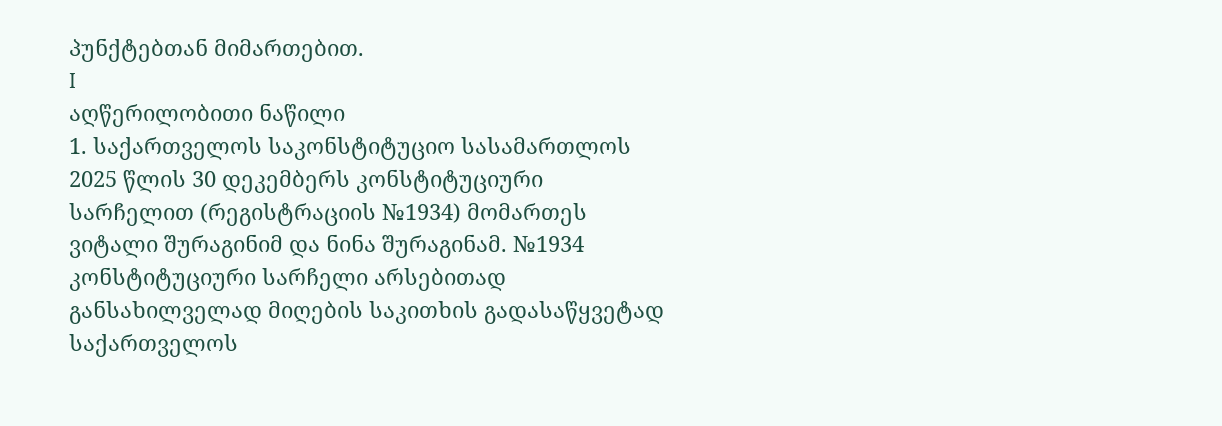პუნქტებთან მიმართებით.
I
აღწერილობითი ნაწილი
1. საქართველოს საკონსტიტუციო სასამართლოს 2025 წლის 30 დეკემბერს კონსტიტუციური სარჩელით (რეგისტრაციის №1934) მომართეს ვიტალი შურაგინიმ და ნინა შურაგინამ. №1934 კონსტიტუციური სარჩელი არსებითად განსახილველად მიღების საკითხის გადასაწყვეტად საქართველოს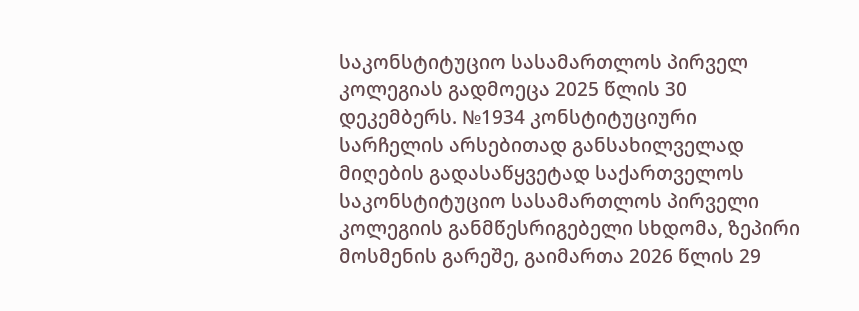საკონსტიტუციო სასამართლოს პირველ კოლეგიას გადმოეცა 2025 წლის 30 დეკემბერს. №1934 კონსტიტუციური სარჩელის არსებითად განსახილველად მიღების გადასაწყვეტად საქართველოს საკონსტიტუციო სასამართლოს პირველი კოლეგიის განმწესრიგებელი სხდომა, ზეპირი მოსმენის გარეშე, გაიმართა 2026 წლის 29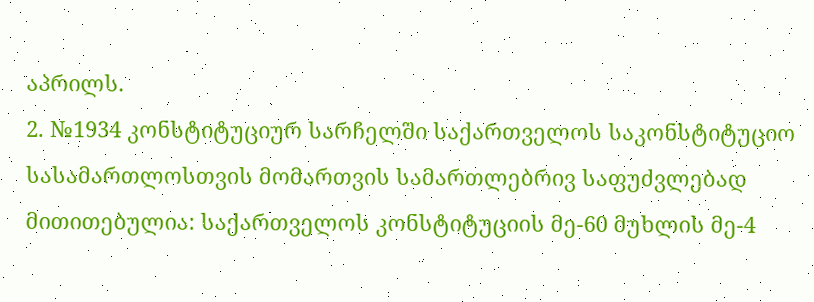აპრილს.
2. №1934 კონსტიტუციურ სარჩელში საქართველოს საკონსტიტუციო სასამართლოსთვის მომართვის სამართლებრივ საფუძვლებად მითითებულია: საქართველოს კონსტიტუციის მე-60 მუხლის მე-4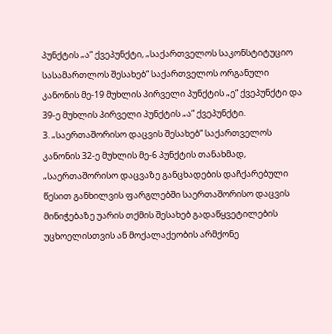პუნქტის „ა“ ქვეპუნქტი, „საქართველოს საკონსტიტუციო სასამართლოს შესახებ“ საქართველოს ორგანული კანონის მე-19 მუხლის პირველი პუნქტის „ე“ ქვეპუნქტი და 39-ე მუხლის პირველი პუნქტის „ა“ ქვეპუნქტი.
3. „საერთაშორისო დაცვის შესახებ“ საქართველოს კანონის 32-ე მუხლის მე-6 პუნქტის თანახმად, „საერთაშორისო დაცვაზე განცხადების დაჩქარებული წესით განხილვის ფარგლებში საერთაშორისო დაცვის მინიჭებაზე უარის თქმის შესახებ გადაწყვეტილების უცხოელისთვის ან მოქალაქეობის არმქონე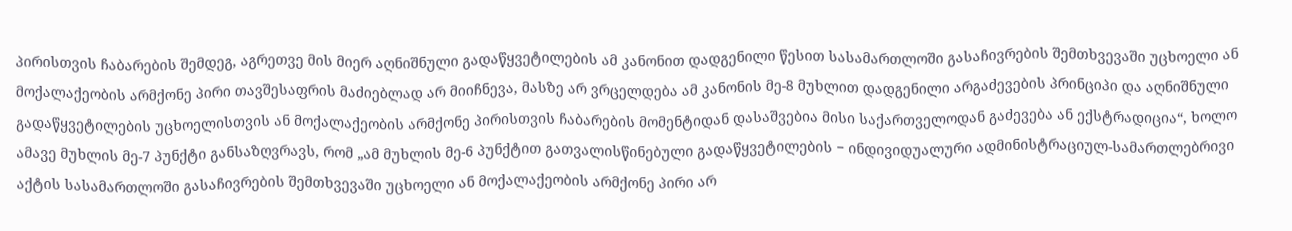პირისთვის ჩაბარების შემდეგ, აგრეთვე მის მიერ აღნიშნული გადაწყვეტილების ამ კანონით დადგენილი წესით სასამართლოში გასაჩივრების შემთხვევაში უცხოელი ან მოქალაქეობის არმქონე პირი თავშესაფრის მაძიებლად არ მიიჩნევა, მასზე არ ვრცელდება ამ კანონის მე-8 მუხლით დადგენილი არგაძევების პრინციპი და აღნიშნული გადაწყვეტილების უცხოელისთვის ან მოქალაქეობის არმქონე პირისთვის ჩაბარების მომენტიდან დასაშვებია მისი საქართველოდან გაძევება ან ექსტრადიცია“, ხოლო ამავე მუხლის მე-7 პუნქტი განსაზღვრავს, რომ „ამ მუხლის მე-6 პუნქტით გათვალისწინებული გადაწყვეტილების − ინდივიდუალური ადმინისტრაციულ-სამართლებრივი აქტის სასამართლოში გასაჩივრების შემთხვევაში უცხოელი ან მოქალაქეობის არმქონე პირი არ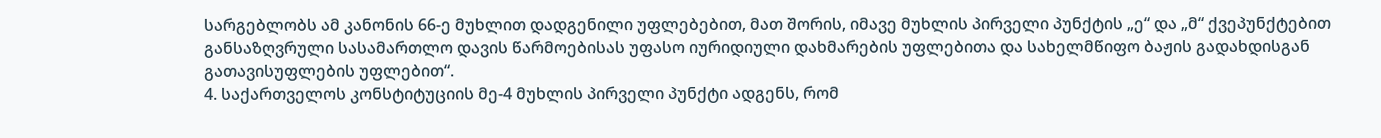სარგებლობს ამ კანონის 66-ე მუხლით დადგენილი უფლებებით, მათ შორის, იმავე მუხლის პირველი პუნქტის „ე“ და „მ“ ქვეპუნქტებით განსაზღვრული სასამართლო დავის წარმოებისას უფასო იურიდიული დახმარების უფლებითა და სახელმწიფო ბაჟის გადახდისგან გათავისუფლების უფლებით“.
4. საქართველოს კონსტიტუციის მე-4 მუხლის პირველი პუნქტი ადგენს, რომ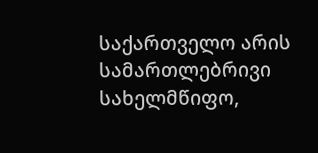საქართველო არის სამართლებრივი სახელმწიფო,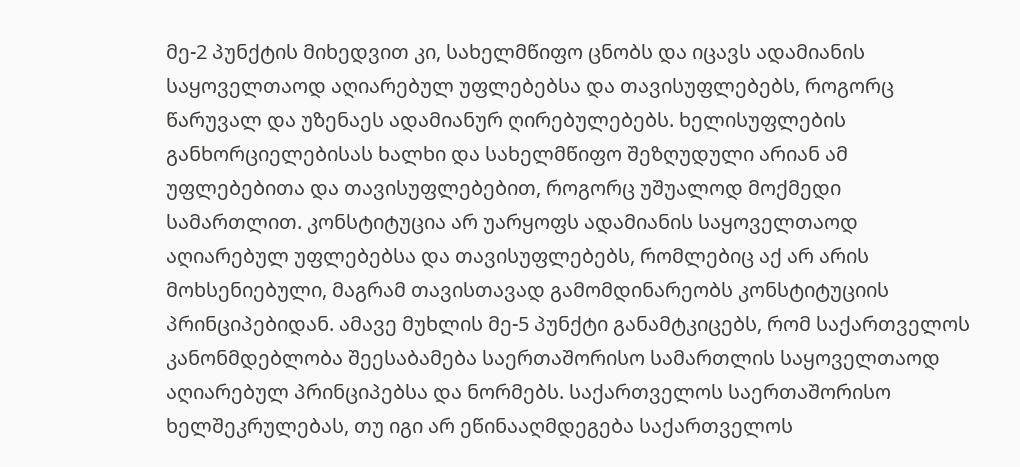მე-2 პუნქტის მიხედვით კი, სახელმწიფო ცნობს და იცავს ადამიანის საყოველთაოდ აღიარებულ უფლებებსა და თავისუფლებებს, როგორც წარუვალ და უზენაეს ადამიანურ ღირებულებებს. ხელისუფლების განხორციელებისას ხალხი და სახელმწიფო შეზღუდული არიან ამ უფლებებითა და თავისუფლებებით, როგორც უშუალოდ მოქმედი სამართლით. კონსტიტუცია არ უარყოფს ადამიანის საყოველთაოდ აღიარებულ უფლებებსა და თავისუფლებებს, რომლებიც აქ არ არის მოხსენიებული, მაგრამ თავისთავად გამომდინარეობს კონსტიტუციის პრინციპებიდან. ამავე მუხლის მე-5 პუნქტი განამტკიცებს, რომ საქართველოს კანონმდებლობა შეესაბამება საერთაშორისო სამართლის საყოველთაოდ აღიარებულ პრინციპებსა და ნორმებს. საქართველოს საერთაშორისო ხელშეკრულებას, თუ იგი არ ეწინააღმდეგება საქართველოს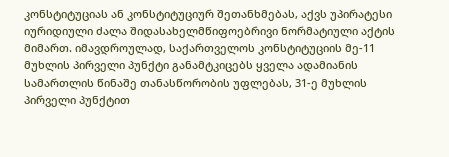კონსტიტუციას ან კონსტიტუციურ შეთანხმებას, აქვს უპირატესი იურიდიული ძალა შიდასახელმწიფოებრივი ნორმატიული აქტის მიმართ. იმავდროულად, საქართველოს კონსტიტუციის მე-11 მუხლის პირველი პუნქტი განამტკიცებს ყველა ადამიანის სამართლის წინაშე თანასწორობის უფლებას, 31-ე მუხლის პირველი პუნქტით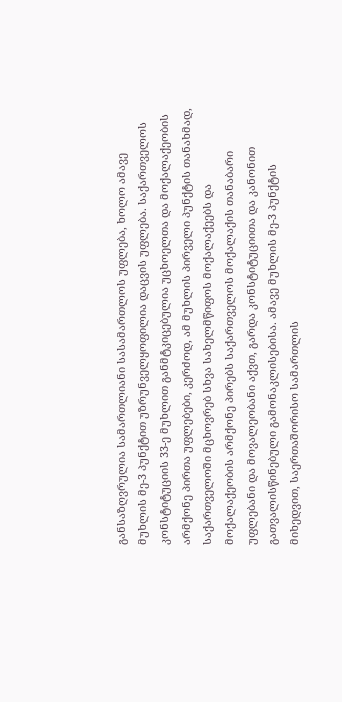განსაზღვრულია სამართლიანი სასამართლოს უფლება, ხოლო ამავე მუხლის მე-3 პუნქტით უზრუნველყოფილია დაცვის უფლება. საქართველოს კონსტიტუციის 33-ე მუხლით განმტკიცებულია უცხოელთა და მოქალაქეობის არმქონე პირთა უფლებები, კერძოდ, ამ მუხლის პირველი პუნქტის თანახმად, საქართველოში მცხოვრებ სხვა სახელმწიფოს მოქალაქეებს და მოქალაქეობის არმქონე პირებს საქართველოს მოქალაქის თანაბარი უფლებანი და მოვალეობანი აქვთ, გარდა კონსტიტუციითა და კანონით გათვალისწინებული გამონაკლისებისა. ამავე მუხლის მე-3 პუნქტის მიხედვით, საერთაშორისო სამართლის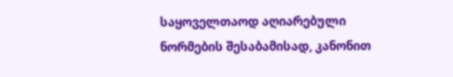საყოველთაოდ აღიარებული ნორმების შესაბამისად, კანონით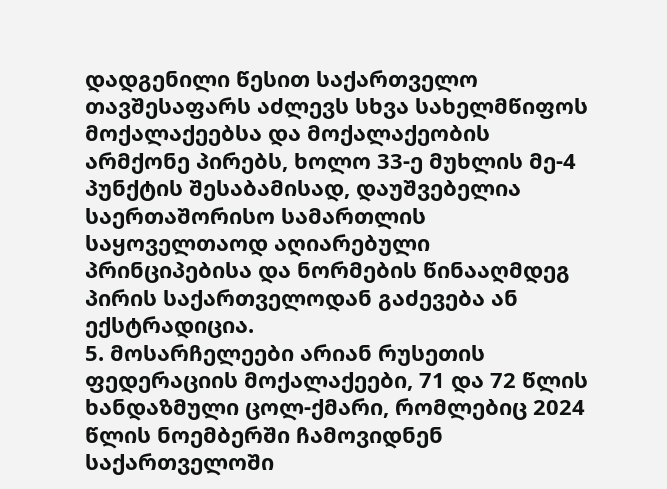დადგენილი წესით საქართველო თავშესაფარს აძლევს სხვა სახელმწიფოს მოქალაქეებსა და მოქალაქეობის არმქონე პირებს, ხოლო 33-ე მუხლის მე-4 პუნქტის შესაბამისად, დაუშვებელია საერთაშორისო სამართლის საყოველთაოდ აღიარებული პრინციპებისა და ნორმების წინააღმდეგ პირის საქართველოდან გაძევება ან ექსტრადიცია.
5. მოსარჩელეები არიან რუსეთის ფედერაციის მოქალაქეები, 71 და 72 წლის ხანდაზმული ცოლ-ქმარი, რომლებიც 2024 წლის ნოემბერში ჩამოვიდნენ საქართველოში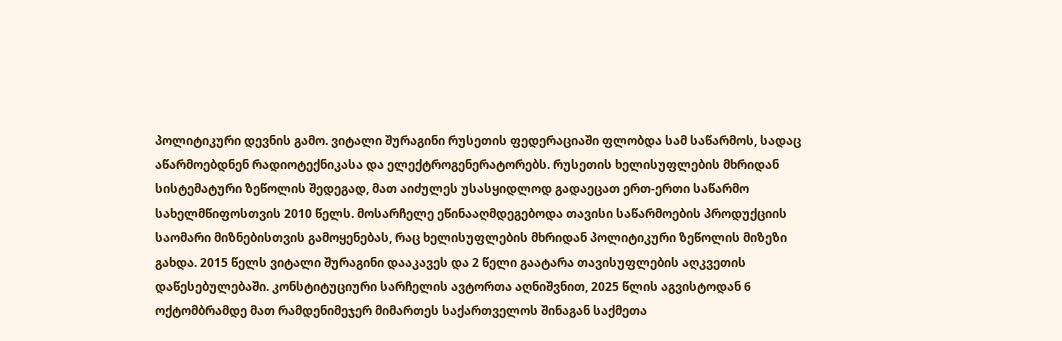პოლიტიკური დევნის გამო. ვიტალი შურაგინი რუსეთის ფედერაციაში ფლობდა სამ საწარმოს, სადაც აწარმოებდნენ რადიოტექნიკასა და ელექტროგენერატორებს. რუსეთის ხელისუფლების მხრიდან სისტემატური ზეწოლის შედეგად, მათ აიძულეს უსასყიდლოდ გადაეცათ ერთ-ერთი საწარმო სახელმწიფოსთვის 2010 წელს. მოსარჩელე ეწინააღმდეგებოდა თავისი საწარმოების პროდუქციის საომარი მიზნებისთვის გამოყენებას, რაც ხელისუფლების მხრიდან პოლიტიკური ზეწოლის მიზეზი გახდა. 2015 წელს ვიტალი შურაგინი დააკავეს და 2 წელი გაატარა თავისუფლების აღკვეთის დაწესებულებაში. კონსტიტუციური სარჩელის ავტორთა აღნიშვნით, 2025 წლის აგვისტოდან 6 ოქტომბრამდე მათ რამდენიმეჯერ მიმართეს საქართველოს შინაგან საქმეთა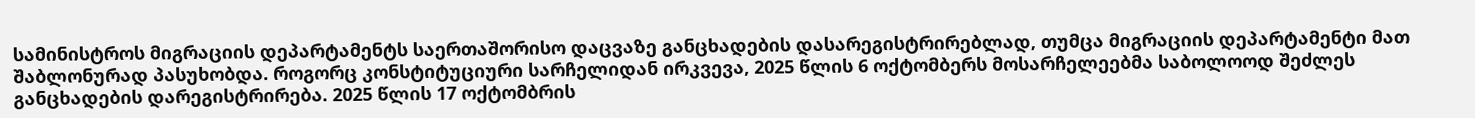სამინისტროს მიგრაციის დეპარტამენტს საერთაშორისო დაცვაზე განცხადების დასარეგისტრირებლად, თუმცა მიგრაციის დეპარტამენტი მათ შაბლონურად პასუხობდა. როგორც კონსტიტუციური სარჩელიდან ირკვევა, 2025 წლის 6 ოქტომბერს მოსარჩელეებმა საბოლოოდ შეძლეს განცხადების დარეგისტრირება. 2025 წლის 17 ოქტომბრის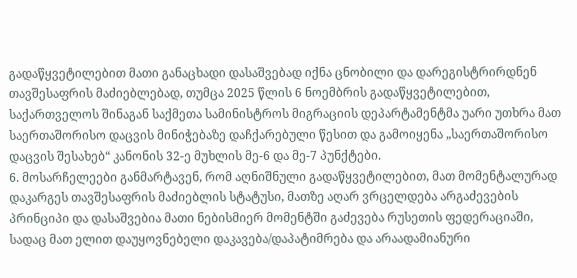გადაწყვეტილებით მათი განაცხადი დასაშვებად იქნა ცნობილი და დარეგისტრირდნენ თავშესაფრის მაძიებლებად, თუმცა 2025 წლის 6 ნოემბრის გადაწყვეტილებით, საქართველოს შინაგან საქმეთა სამინისტროს მიგრაციის დეპარტამენტმა უარი უთხრა მათ საერთაშორისო დაცვის მინიჭებაზე დაჩქარებული წესით და გამოიყენა „საერთაშორისო დაცვის შესახებ“ კანონის 32-ე მუხლის მე-6 და მე-7 პუნქტები.
6. მოსარჩელეები განმარტავენ, რომ აღნიშნული გადაწყვეტილებით, მათ მომენტალურად დაკარგეს თავშესაფრის მაძიებლის სტატუსი, მათზე აღარ ვრცელდება არგაძევების პრინციპი და დასაშვებია მათი ნებისმიერ მომენტში გაძევება რუსეთის ფედერაციაში, სადაც მათ ელით დაუყოვნებელი დაკავება/დაპატიმრება და არაადამიანური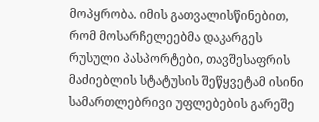მოპყრობა. იმის გათვალისწინებით, რომ მოსარჩელეებმა დაკარგეს რუსული პასპორტები, თავშესაფრის მაძიებლის სტატუსის შეწყვეტამ ისინი სამართლებრივი უფლებების გარეშე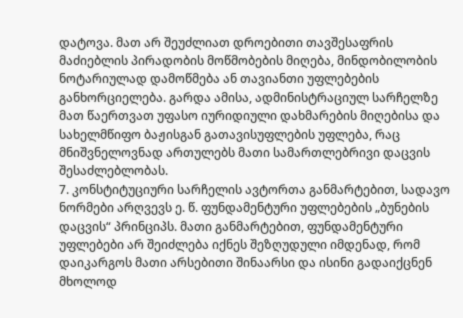დატოვა. მათ არ შეუძლიათ დროებითი თავშესაფრის მაძიებლის პირადობის მოწმობების მიღება, მინდობილობის ნოტარიულად დამოწმება ან თავიანთი უფლებების განხორციელება. გარდა ამისა, ადმინისტრაციულ სარჩელზე მათ წაერთვათ უფასო იურიდიული დახმარების მიღებისა და სახელმწიფო ბაჟისგან გათავისუფლების უფლება, რაც მნიშვნელოვნად ართულებს მათი სამართლებრივი დაცვის შესაძლებლობას.
7. კონსტიტუციური სარჩელის ავტორთა განმარტებით, სადავო ნორმები არღვევს ე. წ. ფუნდამენტური უფლებების „ბუნების დაცვის“ პრინციპს. მათი განმარტებით, ფუნდამენტური უფლებები არ შეიძლება იქნეს შეზღუდული იმდენად, რომ დაიკარგოს მათი არსებითი შინაარსი და ისინი გადაიქცნენ მხოლოდ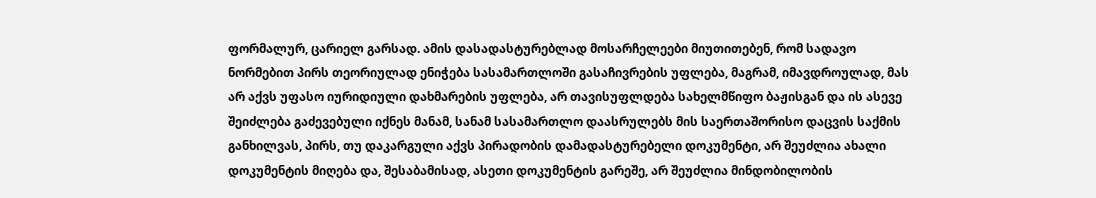ფორმალურ, ცარიელ გარსად. ამის დასადასტურებლად მოსარჩელეები მიუთითებენ, რომ სადავო ნორმებით პირს თეორიულად ენიჭება სასამართლოში გასაჩივრების უფლება, მაგრამ, იმავდროულად, მას არ აქვს უფასო იურიდიული დახმარების უფლება, არ თავისუფლდება სახელმწიფო ბაჟისგან და ის ასევე შეიძლება გაძევებული იქნეს მანამ, სანამ სასამართლო დაასრულებს მის საერთაშორისო დაცვის საქმის განხილვას, პირს, თუ დაკარგული აქვს პირადობის დამადასტურებელი დოკუმენტი, არ შეუძლია ახალი დოკუმენტის მიღება და, შესაბამისად, ასეთი დოკუმენტის გარეშე, არ შეუძლია მინდობილობის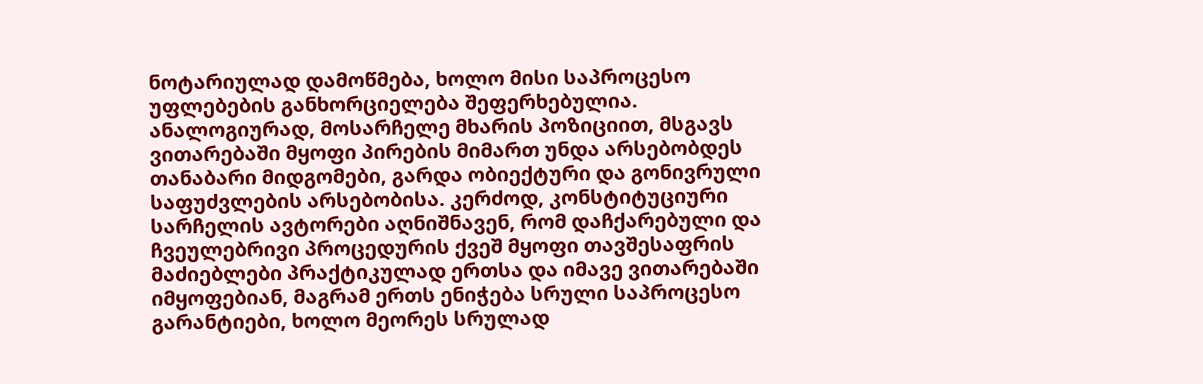ნოტარიულად დამოწმება, ხოლო მისი საპროცესო უფლებების განხორციელება შეფერხებულია. ანალოგიურად, მოსარჩელე მხარის პოზიციით, მსგავს ვითარებაში მყოფი პირების მიმართ უნდა არსებობდეს თანაბარი მიდგომები, გარდა ობიექტური და გონივრული საფუძვლების არსებობისა. კერძოდ, კონსტიტუციური სარჩელის ავტორები აღნიშნავენ, რომ დაჩქარებული და ჩვეულებრივი პროცედურის ქვეშ მყოფი თავშესაფრის მაძიებლები პრაქტიკულად ერთსა და იმავე ვითარებაში იმყოფებიან, მაგრამ ერთს ენიჭება სრული საპროცესო გარანტიები, ხოლო მეორეს სრულად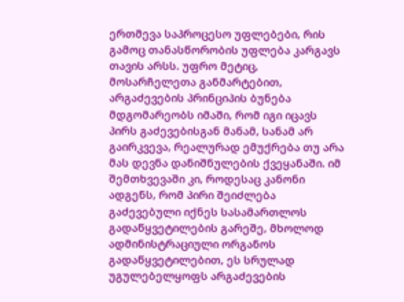ერთმევა საპროცესო უფლებები, რის გამოც თანასწორობის უფლება კარგავს თავის არსს. უფრო მეტიც, მოსარჩელეთა განმარტებით, არგაძევების პრინციპის ბუნება მდგომარეობს იმაში, რომ იგი იცავს პირს გაძევებისგან მანამ, სანამ არ გაირკვევა, რეალურად ემუქრება თუ არა მას დევნა დანიშნულების ქვეყანაში. იმ შემთხვევაში კი, როდესაც კანონი ადგენს, რომ პირი შეიძლება გაძევებული იქნეს სასამართლოს გადაწყვეტილების გარეშე, მხოლოდ ადმინისტრაციული ორგანოს გადაწყვეტილებით, ეს სრულად უგულებელყოფს არგაძევების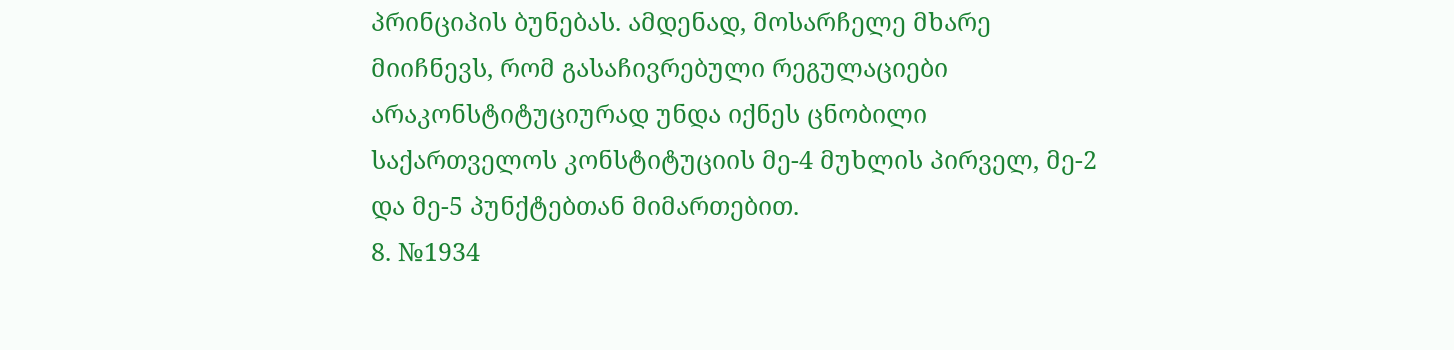პრინციპის ბუნებას. ამდენად, მოსარჩელე მხარე მიიჩნევს, რომ გასაჩივრებული რეგულაციები არაკონსტიტუციურად უნდა იქნეს ცნობილი საქართველოს კონსტიტუციის მე-4 მუხლის პირველ, მე-2 და მე-5 პუნქტებთან მიმართებით.
8. №1934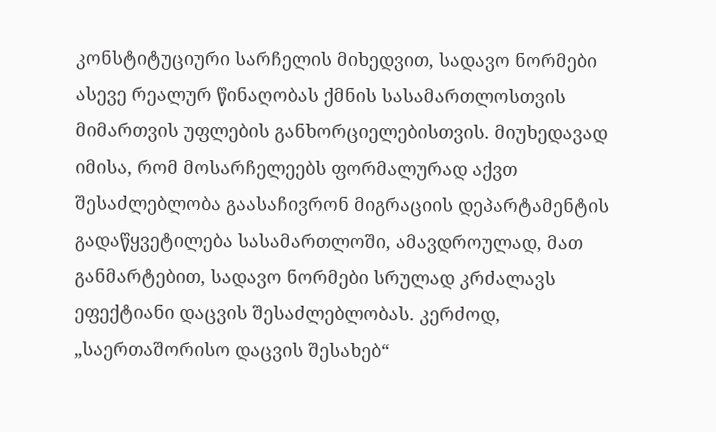კონსტიტუციური სარჩელის მიხედვით, სადავო ნორმები ასევე რეალურ წინაღობას ქმნის სასამართლოსთვის მიმართვის უფლების განხორციელებისთვის. მიუხედავად იმისა, რომ მოსარჩელეებს ფორმალურად აქვთ შესაძლებლობა გაასაჩივრონ მიგრაციის დეპარტამენტის გადაწყვეტილება სასამართლოში, ამავდროულად, მათ განმარტებით, სადავო ნორმები სრულად კრძალავს ეფექტიანი დაცვის შესაძლებლობას. კერძოდ, „საერთაშორისო დაცვის შესახებ“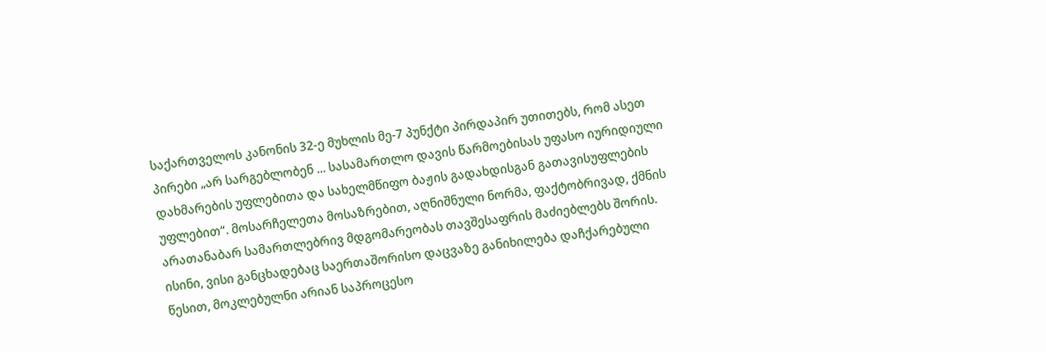საქართველოს კანონის 32-ე მუხლის მე-7 პუნქტი პირდაპირ უთითებს, რომ ასეთ პირები „არ სარგებლობენ ... სასამართლო დავის წარმოებისას უფასო იურიდიული დახმარების უფლებითა და სახელმწიფო ბაჟის გადახდისგან გათავისუფლების უფლებით“. მოსარჩელეთა მოსაზრებით, აღნიშნული ნორმა, ფაქტობრივად, ქმნის არათანაბარ სამართლებრივ მდგომარეობას თავშესაფრის მაძიებლებს შორის. ისინი, ვისი განცხადებაც საერთაშორისო დაცვაზე განიხილება დაჩქარებული წესით, მოკლებულნი არიან საპროცესო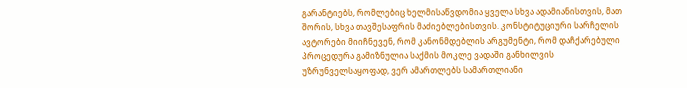გარანტიებს, რომლებიც ხელმისაწვდომია ყველა სხვა ადამიანისთვის, მათ შორის, სხვა თავშესაფრის მაძიებლებისთვის. კონსტიტუციური სარჩელის ავტორები მიიჩნევენ, რომ კანონმდებლის არგუმენტი, რომ დაჩქარებული პროცედურა გამიზნულია საქმის მოკლე ვადაში განხილვის უზრუნველსაყოფად, ვერ ამართლებს სამართლიანი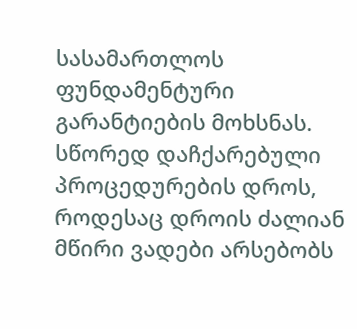სასამართლოს ფუნდამენტური გარანტიების მოხსნას. სწორედ დაჩქარებული პროცედურების დროს, როდესაც დროის ძალიან მწირი ვადები არსებობს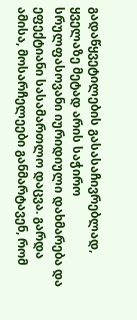გადაწყვეტილების გასასაჩივრებლად, ყველაზე მეტად არის საჭირო სრულფასოვანი იურიდიული დახმარება და ეფექტიანი სასამართლო დაცვა. გარდა ამისა, მოსარჩელეები განმარტავენ, რომ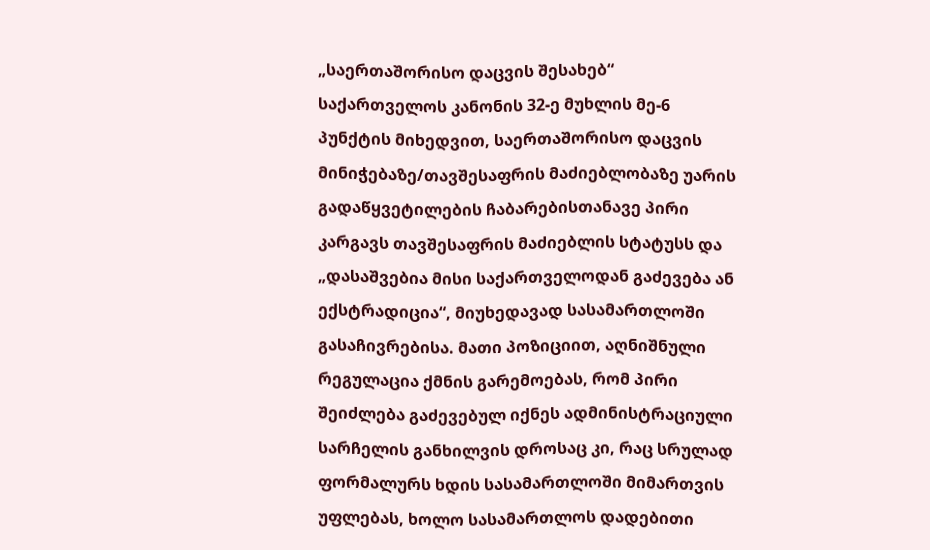„საერთაშორისო დაცვის შესახებ“ საქართველოს კანონის 32-ე მუხლის მე-6 პუნქტის მიხედვით, საერთაშორისო დაცვის მინიჭებაზე/თავშესაფრის მაძიებლობაზე უარის გადაწყვეტილების ჩაბარებისთანავე პირი კარგავს თავშესაფრის მაძიებლის სტატუსს და „დასაშვებია მისი საქართველოდან გაძევება ან ექსტრადიცია“, მიუხედავად სასამართლოში გასაჩივრებისა. მათი პოზიციით, აღნიშნული რეგულაცია ქმნის გარემოებას, რომ პირი შეიძლება გაძევებულ იქნეს ადმინისტრაციული სარჩელის განხილვის დროსაც კი, რაც სრულად ფორმალურს ხდის სასამართლოში მიმართვის უფლებას, ხოლო სასამართლოს დადებითი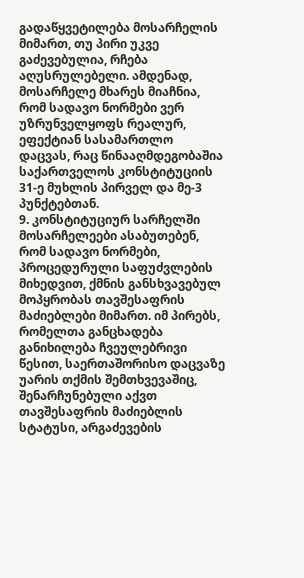გადაწყვეტილება მოსარჩელის მიმართ, თუ პირი უკვე გაძევებულია, რჩება აღუსრულებელი. ამდენად, მოსარჩელე მხარეს მიაჩნია, რომ სადავო ნორმები ვერ უზრუნველყოფს რეალურ, ეფექტიან სასამართლო დაცვას, რაც წინააღმდეგობაშია საქართველოს კონსტიტუციის 31-ე მუხლის პირველ და მე-3 პუნქტებთან.
9. კონსტიტუციურ სარჩელში მოსარჩელეები ასაბუთებენ, რომ სადავო ნორმები, პროცედურული საფუძვლების მიხედვით, ქმნის განსხვავებულ მოპყრობას თავშესაფრის მაძიებლები მიმართ. იმ პირებს, რომელთა განცხადება განიხილება ჩვეულებრივი წესით, საერთაშორისო დაცვაზე უარის თქმის შემთხვევაშიც, შენარჩუნებული აქვთ თავშესაფრის მაძიებლის სტატუსი, არგაძევების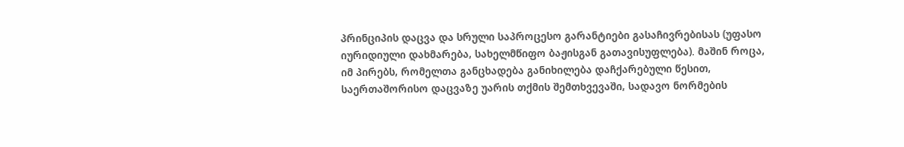პრინციპის დაცვა და სრული საპროცესო გარანტიები გასაჩივრებისას (უფასო იურიდიული დახმარება, სახელმწიფო ბაჟისგან გათავისუფლება). მაშინ როცა, იმ პირებს, რომელთა განცხადება განიხილება დაჩქარებული წესით, საერთაშორისო დაცვაზე უარის თქმის შემთხვევაში, სადავო ნორმების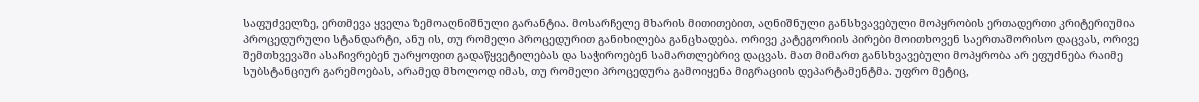საფუძველზე, ერთმევა ყველა ზემოაღნიშნული გარანტია. მოსარჩელე მხარის მითითებით, აღნიშნული განსხვავებული მოპყრობის ერთადერთი კრიტერიუმია პროცედურული სტანდარტი, ანუ ის, თუ რომელი პროცედურით განიხილება განცხადება. ორივე კატეგორიის პირები მოითხოვენ საერთაშორისო დაცვას, ორივე შემთხვევაში ასაჩივრებენ უარყოფით გადაწყვეტილებას და საჭიროებენ სამართლებრივ დაცვას. მათ მიმართ განსხვავებული მოპყრობა არ ეფუძნება რაიმე სუბსტანციურ გარემოებას, არამედ მხოლოდ იმას, თუ რომელი პროცედურა გამოიყენა მიგრაციის დეპარტამენტმა. უფრო მეტიც,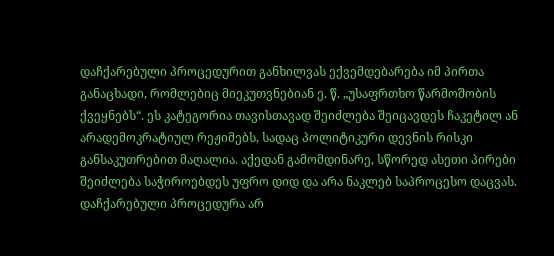დაჩქარებული პროცედურით განხილვას ექვემდებარება იმ პირთა განაცხადი, რომლებიც მიეკუთვნებიან ე. წ. „უსაფრთხო წარმოშობის ქვეყნებს“. ეს კატეგორია თავისთავად შეიძლება შეიცავდეს ჩაკეტილ ან არადემოკრატიულ რეჟიმებს, სადაც პოლიტიკური დევნის რისკი განსაკუთრებით მაღალია. აქედან გამომდინარე, სწორედ ასეთი პირები შეიძლება საჭიროებდეს უფრო დიდ და არა ნაკლებ საპროცესო დაცვას. დაჩქარებული პროცედურა არ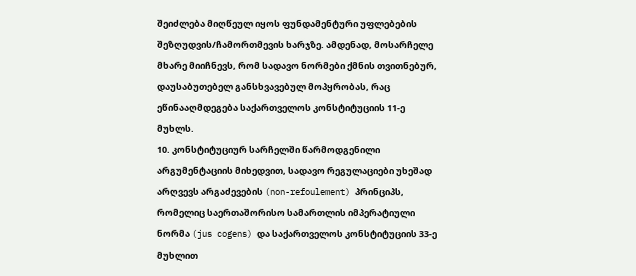შეიძლება მიღწეულ იყოს ფუნდამენტური უფლებების შეზღუდვის/ჩამორთმევის ხარჯზე. ამდენად, მოსარჩელე მხარე მიიჩნევს, რომ სადავო ნორმები ქმნის თვითნებურ, დაუსაბუთებელ განსხვავებულ მოპყრობას, რაც ეწინააღმდეგება საქართველოს კონსტიტუციის 11-ე მუხლს.
10. კონსტიტუციურ სარჩელში წარმოდგენილი არგუმენტაციის მიხედვით, სადავო რეგულაციები უხეშად არღვევს არგაძევების (non-refoulement) პრინციპს, რომელიც საერთაშორისო სამართლის იმპერატიული ნორმა (jus cogens) და საქართველოს კონსტიტუციის 33-ე მუხლით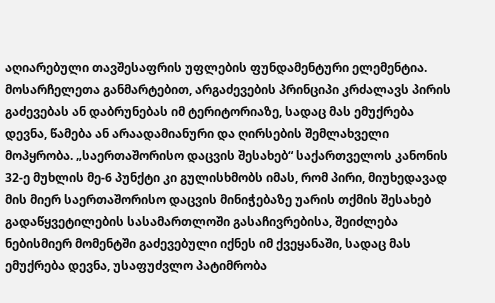აღიარებული თავშესაფრის უფლების ფუნდამენტური ელემენტია. მოსარჩელეთა განმარტებით, არგაძევების პრინციპი კრძალავს პირის გაძევებას ან დაბრუნებას იმ ტერიტორიაზე, სადაც მას ემუქრება დევნა, წამება ან არაადამიანური და ღირსების შემლახველი მოპყრობა. „საერთაშორისო დაცვის შესახებ“ საქართველოს კანონის 32-ე მუხლის მე-6 პუნქტი კი გულისხმობს იმას, რომ პირი, მიუხედავად მის მიერ საერთაშორისო დაცვის მინიჭებაზე უარის თქმის შესახებ გადაწყვეტილების სასამართლოში გასაჩივრებისა, შეიძლება ნებისმიერ მომენტში გაძევებული იქნეს იმ ქვეყანაში, სადაც მას ემუქრება დევნა, უსაფუძვლო პატიმრობა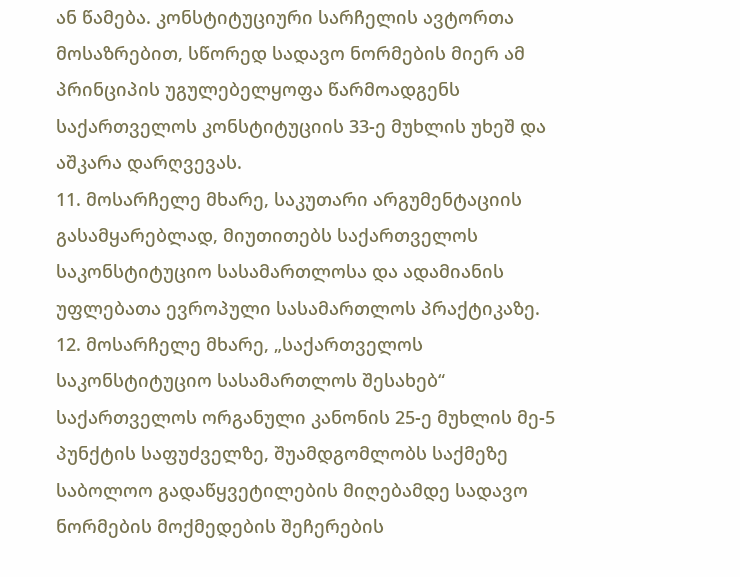ან წამება. კონსტიტუციური სარჩელის ავტორთა მოსაზრებით, სწორედ სადავო ნორმების მიერ ამ პრინციპის უგულებელყოფა წარმოადგენს საქართველოს კონსტიტუციის 33-ე მუხლის უხეშ და აშკარა დარღვევას.
11. მოსარჩელე მხარე, საკუთარი არგუმენტაციის გასამყარებლად, მიუთითებს საქართველოს საკონსტიტუციო სასამართლოსა და ადამიანის უფლებათა ევროპული სასამართლოს პრაქტიკაზე.
12. მოსარჩელე მხარე, „საქართველოს საკონსტიტუციო სასამართლოს შესახებ“ საქართველოს ორგანული კანონის 25-ე მუხლის მე-5 პუნქტის საფუძველზე, შუამდგომლობს საქმეზე საბოლოო გადაწყვეტილების მიღებამდე სადავო ნორმების მოქმედების შეჩერების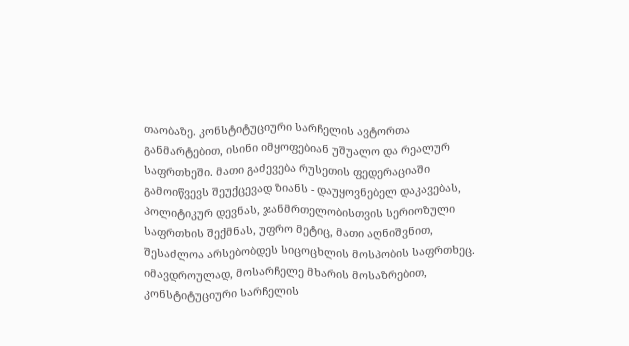თაობაზე. კონსტიტუციური სარჩელის ავტორთა განმარტებით, ისინი იმყოფებიან უშუალო და რეალურ საფრთხეში. მათი გაძევება რუსეთის ფედერაციაში გამოიწვევს შეუქცევად ზიანს - დაუყოვნებელ დაკავებას, პოლიტიკურ დევნას, ჯანმრთელობისთვის სერიოზული საფრთხის შექმნას, უფრო მეტიც, მათი აღნიშვნით, შესაძლოა არსებობდეს სიცოცხლის მოსპობის საფრთხეც. იმავდროულად, მოსარჩელე მხარის მოსაზრებით, კონსტიტუციური სარჩელის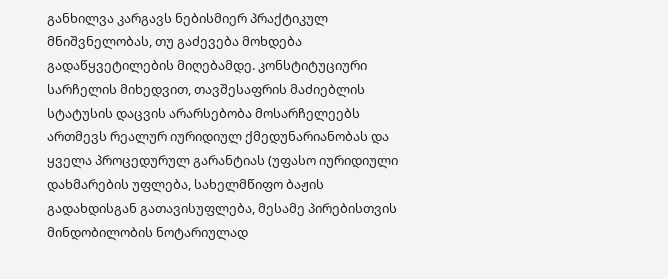განხილვა კარგავს ნებისმიერ პრაქტიკულ მნიშვნელობას, თუ გაძევება მოხდება გადაწყვეტილების მიღებამდე. კონსტიტუციური სარჩელის მიხედვით, თავშესაფრის მაძიებლის სტატუსის დაცვის არარსებობა მოსარჩელეებს ართმევს რეალურ იურიდიულ ქმედუნარიანობას და ყველა პროცედურულ გარანტიას (უფასო იურიდიული დახმარების უფლება, სახელმწიფო ბაჟის გადახდისგან გათავისუფლება, მესამე პირებისთვის მინდობილობის ნოტარიულად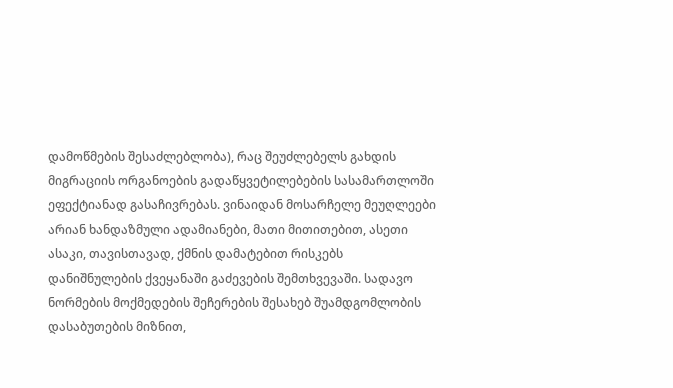დამოწმების შესაძლებლობა), რაც შეუძლებელს გახდის მიგრაციის ორგანოების გადაწყვეტილებების სასამართლოში ეფექტიანად გასაჩივრებას. ვინაიდან მოსარჩელე მეუღლეები არიან ხანდაზმული ადამიანები, მათი მითითებით, ასეთი ასაკი, თავისთავად, ქმნის დამატებით რისკებს დანიშნულების ქვეყანაში გაძევების შემთხვევაში. სადავო ნორმების მოქმედების შეჩერების შესახებ შუამდგომლობის დასაბუთების მიზნით,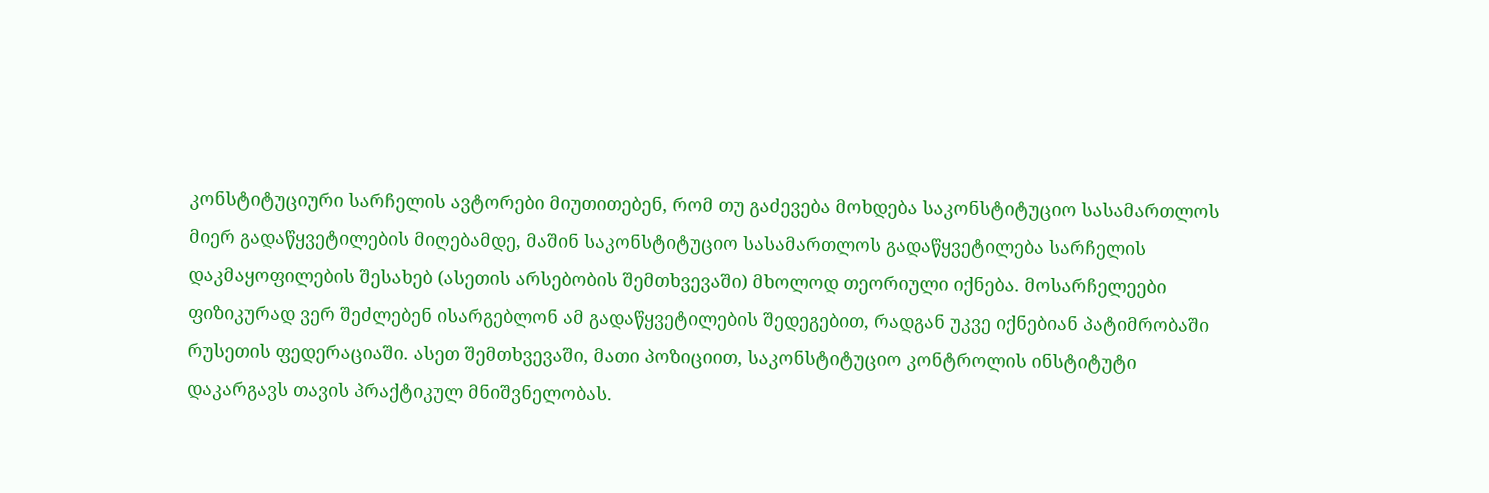კონსტიტუციური სარჩელის ავტორები მიუთითებენ, რომ თუ გაძევება მოხდება საკონსტიტუციო სასამართლოს მიერ გადაწყვეტილების მიღებამდე, მაშინ საკონსტიტუციო სასამართლოს გადაწყვეტილება სარჩელის დაკმაყოფილების შესახებ (ასეთის არსებობის შემთხვევაში) მხოლოდ თეორიული იქნება. მოსარჩელეები ფიზიკურად ვერ შეძლებენ ისარგებლონ ამ გადაწყვეტილების შედეგებით, რადგან უკვე იქნებიან პატიმრობაში რუსეთის ფედერაციაში. ასეთ შემთხვევაში, მათი პოზიციით, საკონსტიტუციო კონტროლის ინსტიტუტი დაკარგავს თავის პრაქტიკულ მნიშვნელობას.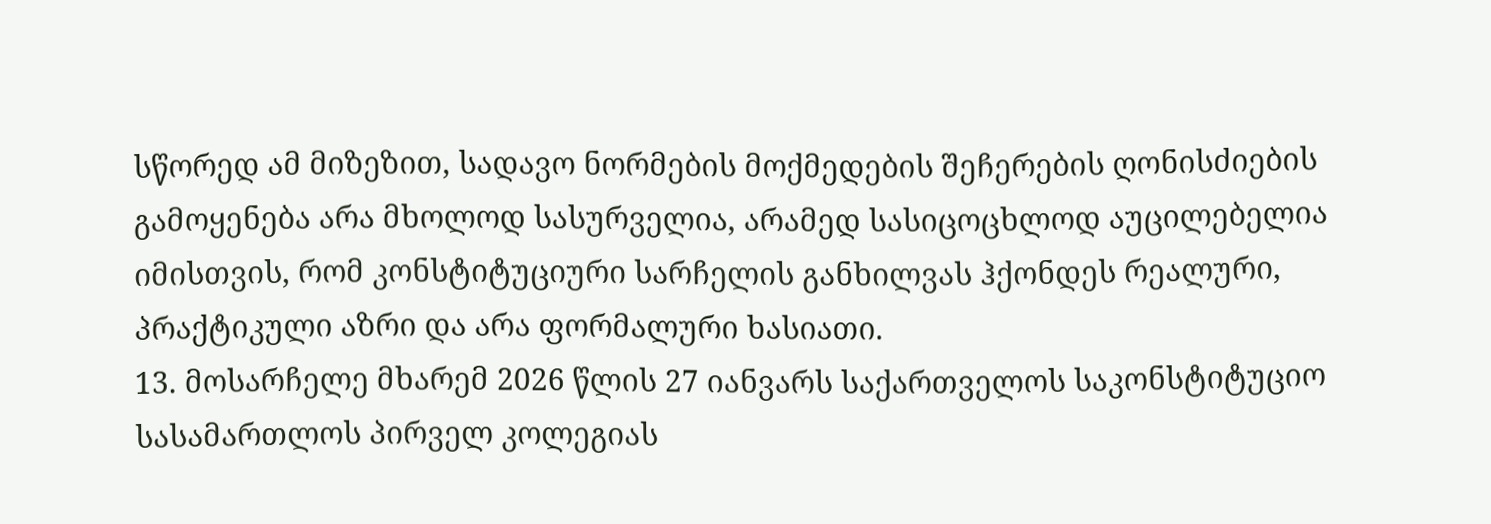სწორედ ამ მიზეზით, სადავო ნორმების მოქმედების შეჩერების ღონისძიების გამოყენება არა მხოლოდ სასურველია, არამედ სასიცოცხლოდ აუცილებელია იმისთვის, რომ კონსტიტუციური სარჩელის განხილვას ჰქონდეს რეალური, პრაქტიკული აზრი და არა ფორმალური ხასიათი.
13. მოსარჩელე მხარემ 2026 წლის 27 იანვარს საქართველოს საკონსტიტუციო სასამართლოს პირველ კოლეგიას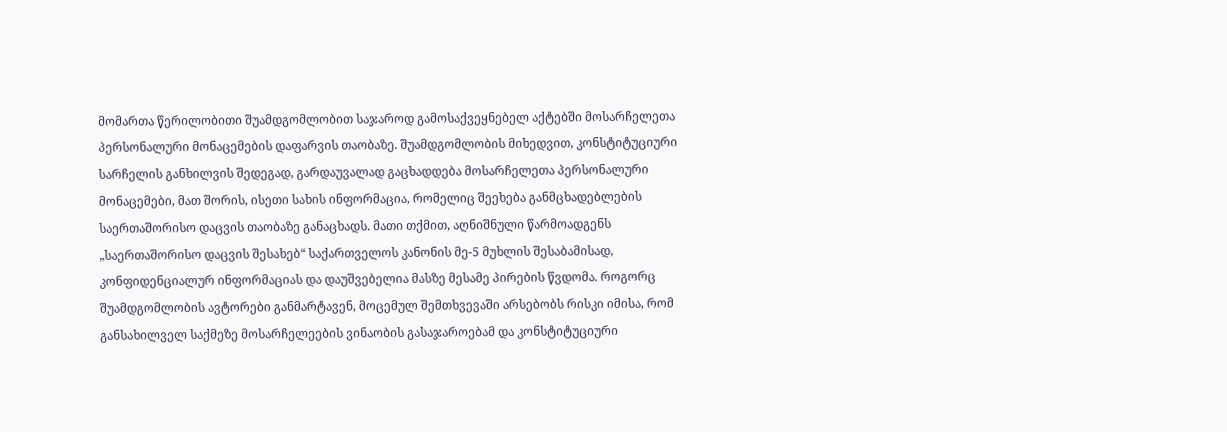მომართა წერილობითი შუამდგომლობით საჯაროდ გამოსაქვეყნებელ აქტებში მოსარჩელეთა პერსონალური მონაცემების დაფარვის თაობაზე. შუამდგომლობის მიხედვით, კონსტიტუციური სარჩელის განხილვის შედეგად, გარდაუვალად გაცხადდება მოსარჩელეთა პერსონალური მონაცემები, მათ შორის, ისეთი სახის ინფორმაცია, რომელიც შეეხება განმცხადებლების საერთაშორისო დაცვის თაობაზე განაცხადს. მათი თქმით, აღნიშნული წარმოადგენს „საერთაშორისო დაცვის შესახებ“ საქართველოს კანონის მე-5 მუხლის შესაბამისად, კონფიდენციალურ ინფორმაციას და დაუშვებელია მასზე მესამე პირების წვდომა. როგორც შუამდგომლობის ავტორები განმარტავენ, მოცემულ შემთხვევაში არსებობს რისკი იმისა, რომ განსახილველ საქმეზე მოსარჩელეების ვინაობის გასაჯაროებამ და კონსტიტუციური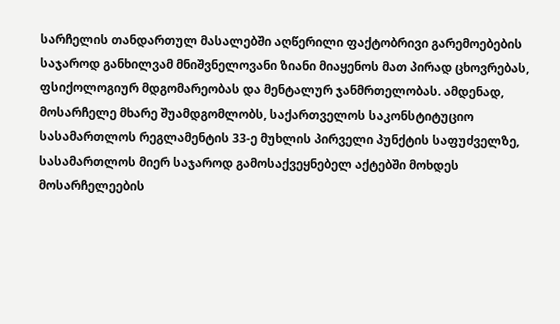სარჩელის თანდართულ მასალებში აღწერილი ფაქტობრივი გარემოებების საჯაროდ განხილვამ მნიშვნელოვანი ზიანი მიაყენოს მათ პირად ცხოვრებას, ფსიქოლოგიურ მდგომარეობას და მენტალურ ჯანმრთელობას. ამდენად, მოსარჩელე მხარე შუამდგომლობს, საქართველოს საკონსტიტუციო სასამართლოს რეგლამენტის 33-ე მუხლის პირველი პუნქტის საფუძველზე, სასამართლოს მიერ საჯაროდ გამოსაქვეყნებელ აქტებში მოხდეს მოსარჩელეების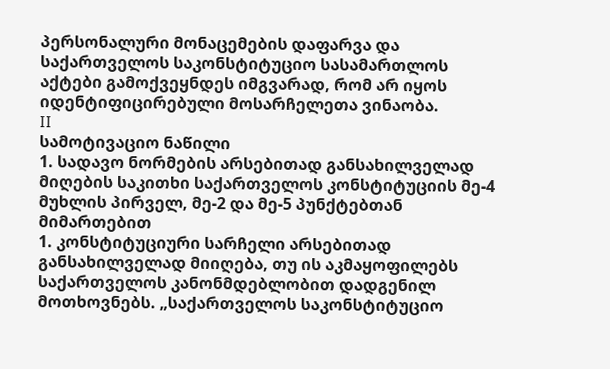პერსონალური მონაცემების დაფარვა და საქართველოს საკონსტიტუციო სასამართლოს აქტები გამოქვეყნდეს იმგვარად, რომ არ იყოს იდენტიფიცირებული მოსარჩელეთა ვინაობა.
II
სამოტივაციო ნაწილი
1. სადავო ნორმების არსებითად განსახილველად მიღების საკითხი საქართველოს კონსტიტუციის მე-4 მუხლის პირველ, მე-2 და მე-5 პუნქტებთან მიმართებით
1. კონსტიტუციური სარჩელი არსებითად განსახილველად მიიღება, თუ ის აკმაყოფილებს საქართველოს კანონმდებლობით დადგენილ მოთხოვნებს. „საქართველოს საკონსტიტუციო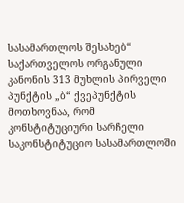სასამართლოს შესახებ“ საქართველოს ორგანული კანონის 313 მუხლის პირველი პუნქტის „ბ“ ქვეპუნქტის მოთხოვნაა, რომ კონსტიტუციური სარჩელი საკონსტიტუციო სასამართლოში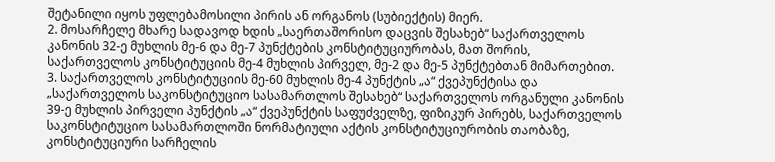შეტანილი იყოს უფლებამოსილი პირის ან ორგანოს (სუბიექტის) მიერ.
2. მოსარჩელე მხარე სადავოდ ხდის „საერთაშორისო დაცვის შესახებ“ საქართველოს კანონის 32-ე მუხლის მე-6 და მე-7 პუნქტების კონსტიტუციურობას, მათ შორის, საქართველოს კონსტიტუციის მე-4 მუხლის პირველ, მე-2 და მე-5 პუნქტებთან მიმართებით.
3. საქართველოს კონსტიტუციის მე-60 მუხლის მე-4 პუნქტის „ა“ ქვეპუნქტისა და „საქართველოს საკონსტიტუციო სასამართლოს შესახებ“ საქართველოს ორგანული კანონის 39-ე მუხლის პირველი პუნქტის „ა“ ქვეპუნქტის საფუძველზე, ფიზიკურ პირებს, საქართველოს საკონსტიტუციო სასამართლოში ნორმატიული აქტის კონსტიტუციურობის თაობაზე, კონსტიტუციური სარჩელის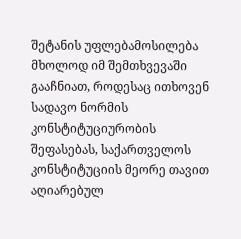შეტანის უფლებამოსილება მხოლოდ იმ შემთხვევაში გააჩნიათ, როდესაც ითხოვენ სადავო ნორმის კონსტიტუციურობის შეფასებას, საქართველოს კონსტიტუციის მეორე თავით აღიარებულ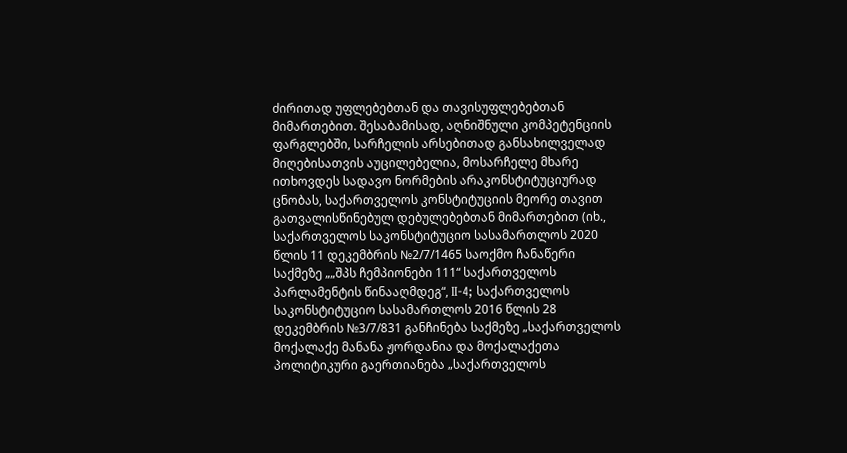ძირითად უფლებებთან და თავისუფლებებთან მიმართებით. შესაბამისად, აღნიშნული კომპეტენციის ფარგლებში, სარჩელის არსებითად განსახილველად მიღებისათვის აუცილებელია, მოსარჩელე მხარე ითხოვდეს სადავო ნორმების არაკონსტიტუციურად ცნობას, საქართველოს კონსტიტუციის მეორე თავით გათვალისწინებულ დებულებებთან მიმართებით (იხ., საქართველოს საკონსტიტუციო სასამართლოს 2020 წლის 11 დეკემბრის №2/7/1465 საოქმო ჩანაწერი საქმეზე „„შპს ჩემპიონები 111“ საქართველოს პარლამენტის წინააღმდეგ“, II-4; საქართველოს საკონსტიტუციო სასამართლოს 2016 წლის 28 დეკემბრის №3/7/831 განჩინება საქმეზე „საქართველოს მოქალაქე მანანა ჟორდანია და მოქალაქეთა პოლიტიკური გაერთიანება „საქართველოს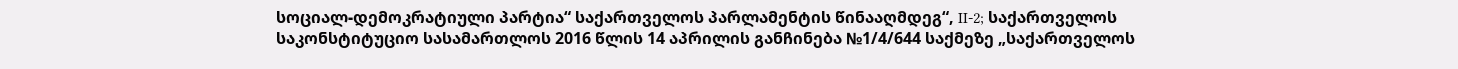სოციალ-დემოკრატიული პარტია“ საქართველოს პარლამენტის წინააღმდეგ“, II-2; საქართველოს საკონსტიტუციო სასამართლოს 2016 წლის 14 აპრილის განჩინება №1/4/644 საქმეზე „საქართველოს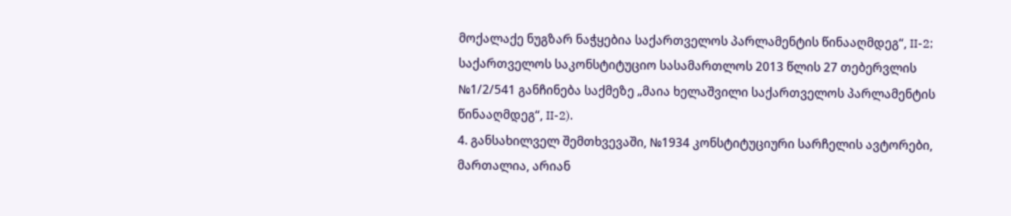მოქალაქე ნუგზარ ნაჭყებია საქართველოს პარლამენტის წინააღმდეგ“, II-2; საქართველოს საკონსტიტუციო სასამართლოს 2013 წლის 27 თებერვლის №1/2/541 განჩინება საქმეზე „მაია ხელაშვილი საქართველოს პარლამენტის წინააღმდეგ“, II-2).
4. განსახილველ შემთხვევაში, №1934 კონსტიტუციური სარჩელის ავტორები, მართალია, არიან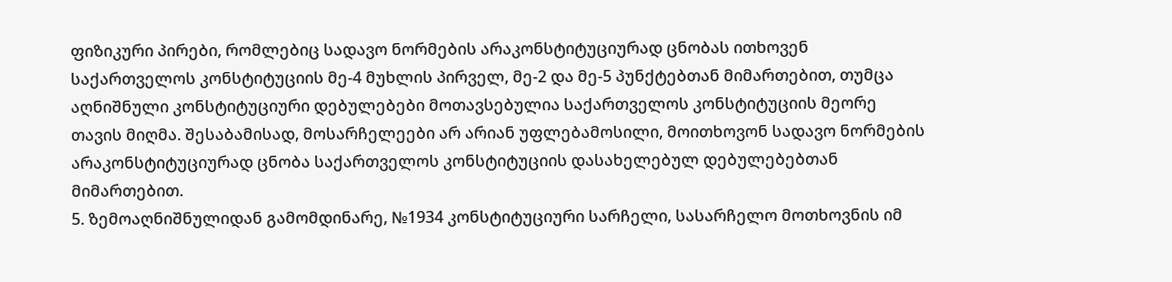ფიზიკური პირები, რომლებიც სადავო ნორმების არაკონსტიტუციურად ცნობას ითხოვენ საქართველოს კონსტიტუციის მე-4 მუხლის პირველ, მე-2 და მე-5 პუნქტებთან მიმართებით, თუმცა აღნიშნული კონსტიტუციური დებულებები მოთავსებულია საქართველოს კონსტიტუციის მეორე თავის მიღმა. შესაბამისად, მოსარჩელეები არ არიან უფლებამოსილი, მოითხოვონ სადავო ნორმების არაკონსტიტუციურად ცნობა საქართველოს კონსტიტუციის დასახელებულ დებულებებთან მიმართებით.
5. ზემოაღნიშნულიდან გამომდინარე, №1934 კონსტიტუციური სარჩელი, სასარჩელო მოთხოვნის იმ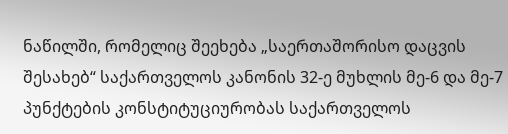ნაწილში, რომელიც შეეხება „საერთაშორისო დაცვის შესახებ“ საქართველოს კანონის 32-ე მუხლის მე-6 და მე-7 პუნქტების კონსტიტუციურობას საქართველოს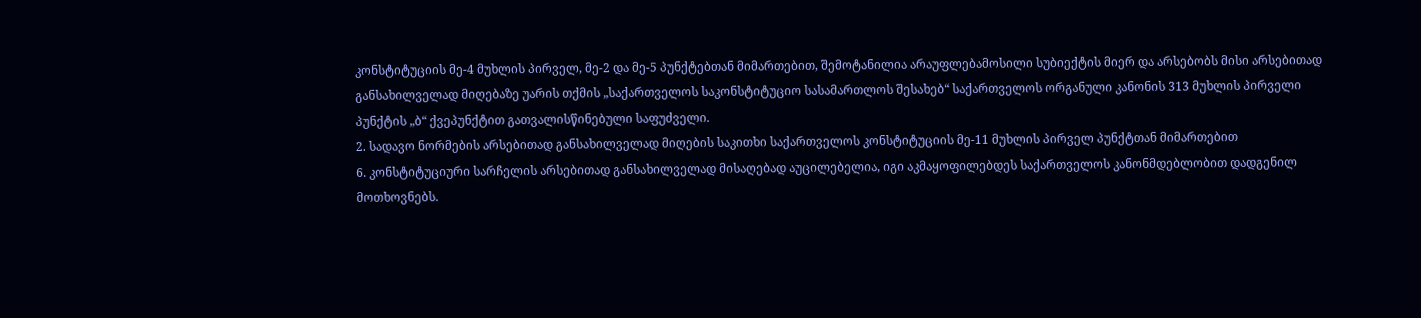კონსტიტუციის მე-4 მუხლის პირველ, მე-2 და მე-5 პუნქტებთან მიმართებით, შემოტანილია არაუფლებამოსილი სუბიექტის მიერ და არსებობს მისი არსებითად განსახილველად მიღებაზე უარის თქმის „საქართველოს საკონსტიტუციო სასამართლოს შესახებ“ საქართველოს ორგანული კანონის 313 მუხლის პირველი პუნქტის „ბ“ ქვეპუნქტით გათვალისწინებული საფუძველი.
2. სადავო ნორმების არსებითად განსახილველად მიღების საკითხი საქართველოს კონსტიტუციის მე-11 მუხლის პირველ პუნქტთან მიმართებით
6. კონსტიტუციური სარჩელის არსებითად განსახილველად მისაღებად აუცილებელია, იგი აკმაყოფილებდეს საქართველოს კანონმდებლობით დადგენილ მოთხოვნებს.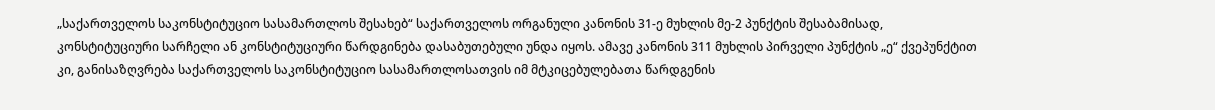„საქართველოს საკონსტიტუციო სასამართლოს შესახებ“ საქართველოს ორგანული კანონის 31-ე მუხლის მე-2 პუნქტის შესაბამისად, კონსტიტუციური სარჩელი ან კონსტიტუციური წარდგინება დასაბუთებული უნდა იყოს. ამავე კანონის 311 მუხლის პირველი პუნქტის „ე“ ქვეპუნქტით კი, განისაზღვრება საქართველოს საკონსტიტუციო სასამართლოსათვის იმ მტკიცებულებათა წარდგენის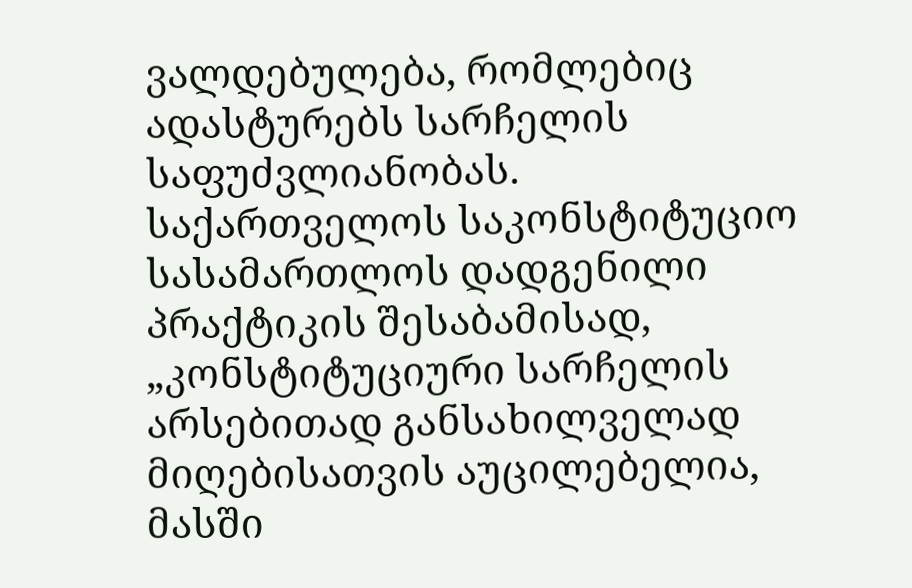ვალდებულება, რომლებიც ადასტურებს სარჩელის საფუძვლიანობას. საქართველოს საკონსტიტუციო სასამართლოს დადგენილი პრაქტიკის შესაბამისად, „კონსტიტუციური სარჩელის არსებითად განსახილველად მიღებისათვის აუცილებელია, მასში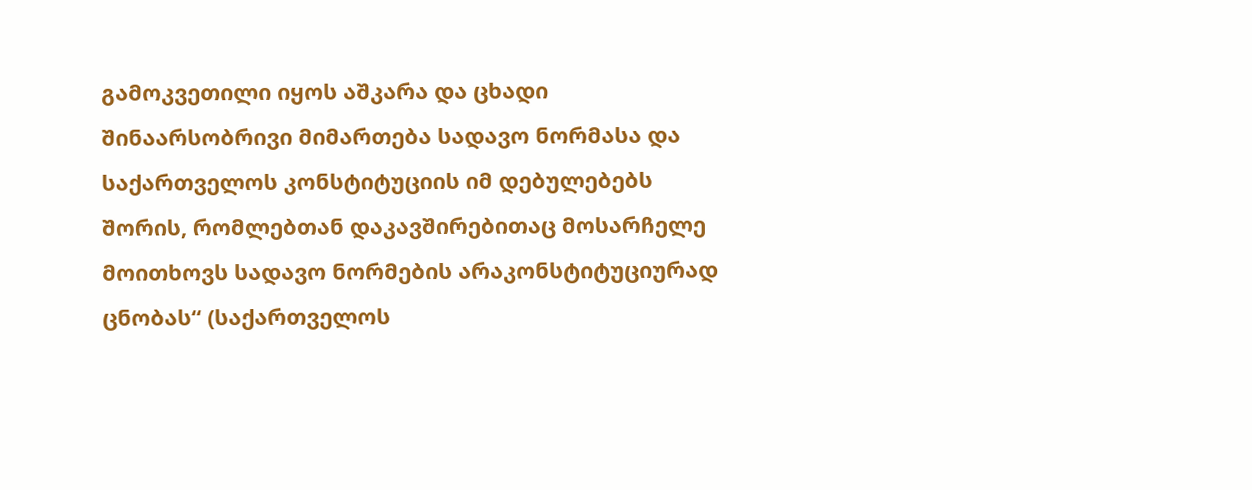გამოკვეთილი იყოს აშკარა და ცხადი შინაარსობრივი მიმართება სადავო ნორმასა და საქართველოს კონსტიტუციის იმ დებულებებს შორის, რომლებთან დაკავშირებითაც მოსარჩელე მოითხოვს სადავო ნორმების არაკონსტიტუციურად ცნობას“ (საქართველოს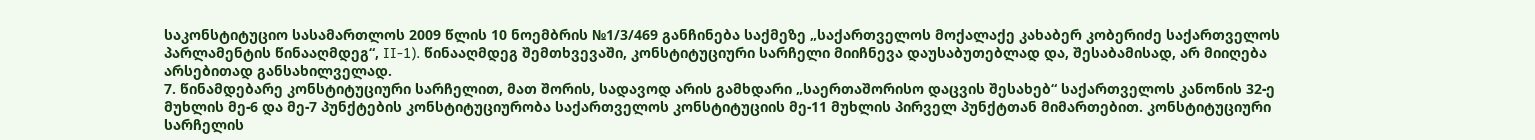საკონსტიტუციო სასამართლოს 2009 წლის 10 ნოემბრის №1/3/469 განჩინება საქმეზე „საქართველოს მოქალაქე კახაბერ კობერიძე საქართველოს პარლამენტის წინააღმდეგ“, II-1). წინააღმდეგ შემთხვევაში, კონსტიტუციური სარჩელი მიიჩნევა დაუსაბუთებლად და, შესაბამისად, არ მიიღება არსებითად განსახილველად.
7. წინამდებარე კონსტიტუციური სარჩელით, მათ შორის, სადავოდ არის გამხდარი „საერთაშორისო დაცვის შესახებ“ საქართველოს კანონის 32-ე მუხლის მე-6 და მე-7 პუნქტების კონსტიტუციურობა საქართველოს კონსტიტუციის მე-11 მუხლის პირველ პუნქტთან მიმართებით. კონსტიტუციური სარჩელის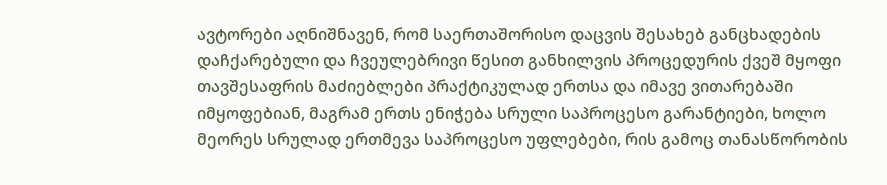ავტორები აღნიშნავენ, რომ საერთაშორისო დაცვის შესახებ განცხადების დაჩქარებული და ჩვეულებრივი წესით განხილვის პროცედურის ქვეშ მყოფი თავშესაფრის მაძიებლები პრაქტიკულად ერთსა და იმავე ვითარებაში იმყოფებიან, მაგრამ ერთს ენიჭება სრული საპროცესო გარანტიები, ხოლო მეორეს სრულად ერთმევა საპროცესო უფლებები, რის გამოც თანასწორობის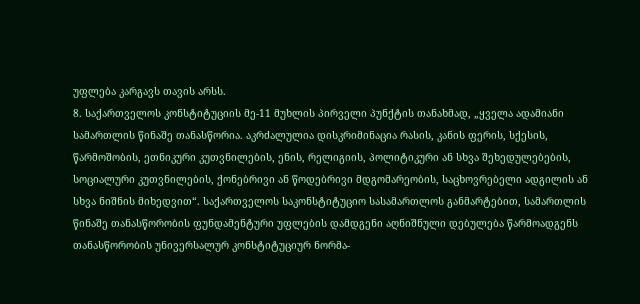უფლება კარგავს თავის არსს.
8. საქართველოს კონსტიტუციის მე-11 მუხლის პირველი პუნქტის თანახმად, „ყველა ადამიანი სამართლის წინაშე თანასწორია. აკრძალულია დისკრიმინაცია რასის, კანის ფერის, სქესის, წარმოშობის, ეთნიკური კუთვნილების, ენის, რელიგიის, პოლიტიკური ან სხვა შეხედულებების, სოციალური კუთვნილების, ქონებრივი ან წოდებრივი მდგომარეობის, საცხოვრებელი ადგილის ან სხვა ნიშნის მიხედვით“. საქართველოს საკონსტიტუციო სასამართლოს განმარტებით, სამართლის წინაშე თანასწორობის ფუნდამენტური უფლების დამდგენი აღნიშნული დებულება წარმოადგენს თანასწორობის უნივერსალურ კონსტიტუციურ ნორმა-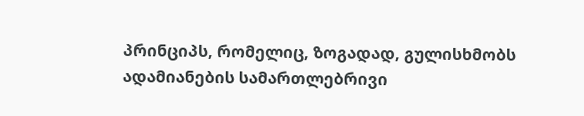პრინციპს, რომელიც, ზოგადად, გულისხმობს ადამიანების სამართლებრივი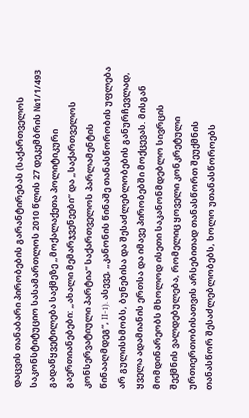დაცვის თანაბარი პირობების გარანტირებას (საქართველოს საკონსტიტუციო სასამართლოს 2010 წლის 27 დეკემბრის №1/1/493 გადაწყვეტილება საქმეზე „მოქალაქეთა პოლიტიკური გაერთიანებები: „ახალი მემარჯვენეები“ და „საქართველოს კონსერვატიული პარტია“ საქართველოს პარლამენტის წინააღმდეგ“, II-1). ასევე, „კანონის წინაშე თანასწორობის უფლება არ გულისხმობს, ბუნებისა და შესაძლებლობების განურჩევლად, ყველა ადამიანის ერთსა და იმავე პირობებში მოქცევას. მისგან მომდინარეობს მხოლოდ ისეთი საკანონმდებლო სივრცის შექმნის ვალდებულება, რომელიც ყოველი კონკრეტული ურთიერთობისათვის არსებითად თანასწორთ შეუქმნის თანასწორ შესაძლებლობებს, ხოლო უთანასწოროებს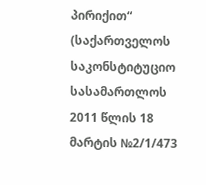პირიქით“ (საქართველოს საკონსტიტუციო სასამართლოს 2011 წლის 18 მარტის №2/1/473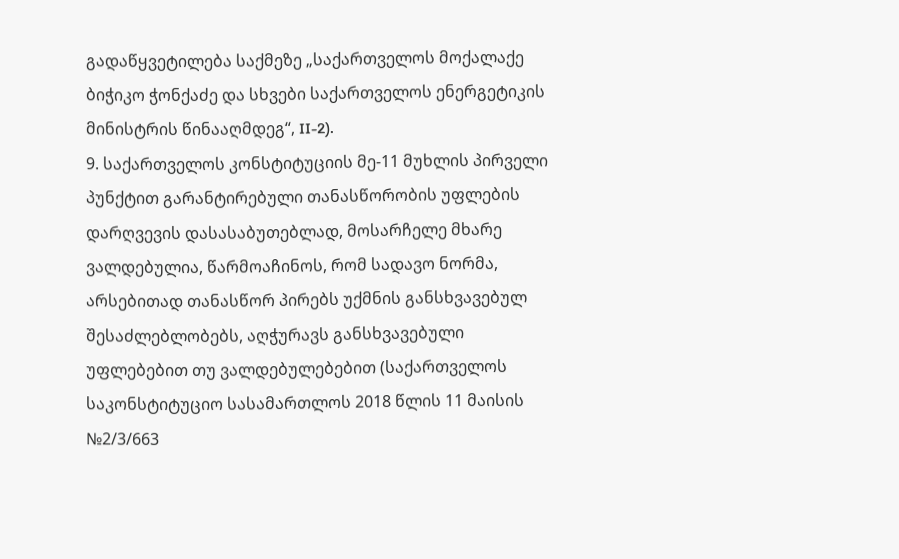გადაწყვეტილება საქმეზე „საქართველოს მოქალაქე ბიჭიკო ჭონქაძე და სხვები საქართველოს ენერგეტიკის მინისტრის წინააღმდეგ“, II-2).
9. საქართველოს კონსტიტუციის მე-11 მუხლის პირველი პუნქტით გარანტირებული თანასწორობის უფლების დარღვევის დასასაბუთებლად, მოსარჩელე მხარე ვალდებულია, წარმოაჩინოს, რომ სადავო ნორმა, არსებითად თანასწორ პირებს უქმნის განსხვავებულ შესაძლებლობებს, აღჭურავს განსხვავებული უფლებებით თუ ვალდებულებებით (საქართველოს საკონსტიტუციო სასამართლოს 2018 წლის 11 მაისის №2/3/663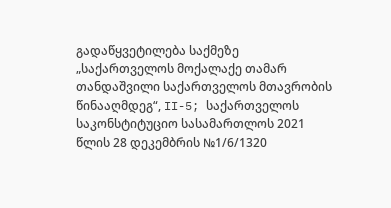გადაწყვეტილება საქმეზე „საქართველოს მოქალაქე თამარ თანდაშვილი საქართველოს მთავრობის წინააღმდეგ“, II-5; საქართველოს საკონსტიტუციო სასამართლოს 2021 წლის 28 დეკემბრის №1/6/1320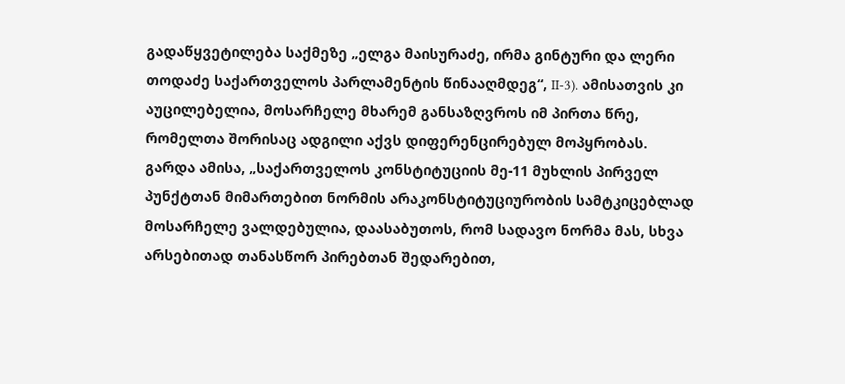გადაწყვეტილება საქმეზე „ელგა მაისურაძე, ირმა გინტური და ლერი თოდაძე საქართველოს პარლამენტის წინააღმდეგ“, II-3). ამისათვის კი აუცილებელია, მოსარჩელე მხარემ განსაზღვროს იმ პირთა წრე, რომელთა შორისაც ადგილი აქვს დიფერენცირებულ მოპყრობას. გარდა ამისა, „საქართველოს კონსტიტუციის მე-11 მუხლის პირველ პუნქტთან მიმართებით ნორმის არაკონსტიტუციურობის სამტკიცებლად მოსარჩელე ვალდებულია, დაასაბუთოს, რომ სადავო ნორმა მას, სხვა არსებითად თანასწორ პირებთან შედარებით,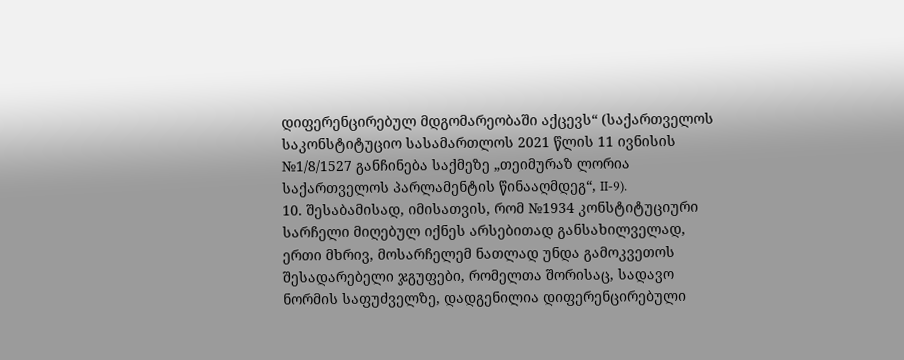დიფერენცირებულ მდგომარეობაში აქცევს“ (საქართველოს საკონსტიტუციო სასამართლოს 2021 წლის 11 ივნისის №1/8/1527 განჩინება საქმეზე „თეიმურაზ ლორია საქართველოს პარლამენტის წინააღმდეგ“, II-9).
10. შესაბამისად, იმისათვის, რომ №1934 კონსტიტუციური სარჩელი მიღებულ იქნეს არსებითად განსახილველად, ერთი მხრივ, მოსარჩელემ ნათლად უნდა გამოკვეთოს შესადარებელი ჯგუფები, რომელთა შორისაც, სადავო ნორმის საფუძველზე, დადგენილია დიფერენცირებული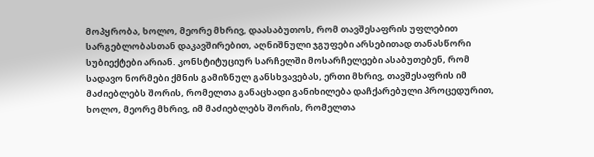მოპყრობა, ხოლო, მეორე მხრივ, დაასაბუთოს, რომ თავშესაფრის უფლებით სარგებლობასთან დაკავშირებით, აღნიშნული ჯგუფები არსებითად თანასწორი სუბიექტები არიან. კონსტიტუციურ სარჩელში მოსარჩელეები ასაბუთებენ, რომ სადავო ნორმები ქმნის გამიზნულ განსხვავებას, ერთი მხრივ, თავშესაფრის იმ მაძიებლებს შორის, რომელთა განაცხადი განიხილება დაჩქარებული პროცედურით, ხოლო, მეორე მხრივ, იმ მაძიებლებს შორის, რომელთა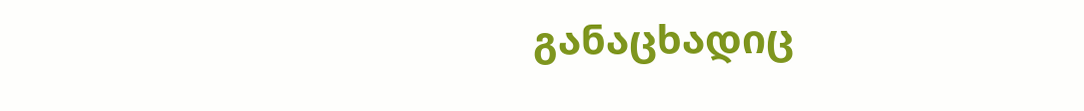განაცხადიც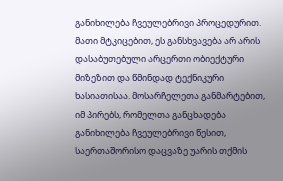განიხილება ჩვეულებრივი პროცედურით. მათი მტკიცებით, ეს განსხვავება არ არის დასაბუთებული არცერთი ობიექტური მიზეზით და წმინდად ტექნიკური ხასიათისაა. მოსარჩელეთა განმარტებით, იმ პირებს, რომელთა განცხადება განიხილება ჩვეულებრივი წესით, საერთაშორისო დაცვაზე უარის თქმის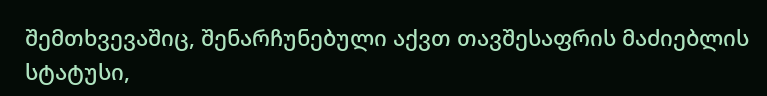შემთხვევაშიც, შენარჩუნებული აქვთ თავშესაფრის მაძიებლის სტატუსი,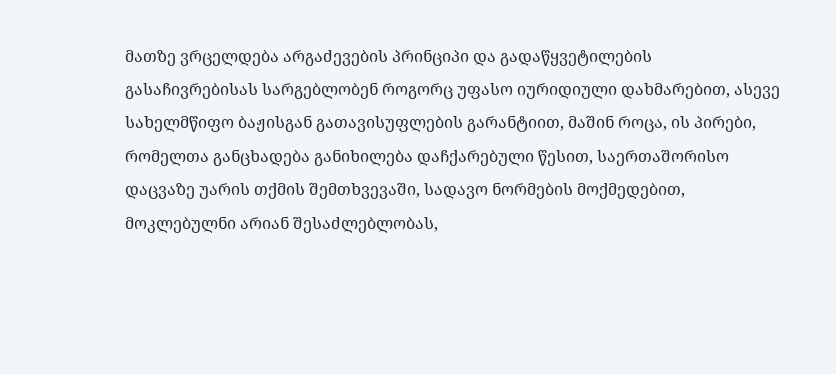მათზე ვრცელდება არგაძევების პრინციპი და გადაწყვეტილების გასაჩივრებისას სარგებლობენ როგორც უფასო იურიდიული დახმარებით, ასევე სახელმწიფო ბაჟისგან გათავისუფლების გარანტიით, მაშინ როცა, ის პირები, რომელთა განცხადება განიხილება დაჩქარებული წესით, საერთაშორისო დაცვაზე უარის თქმის შემთხვევაში, სადავო ნორმების მოქმედებით, მოკლებულნი არიან შესაძლებლობას,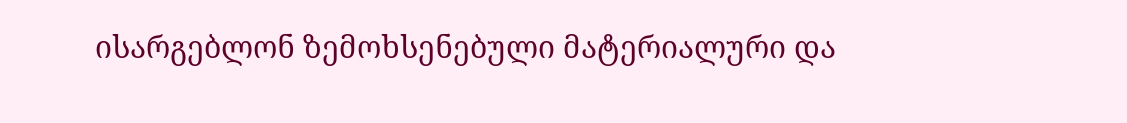ისარგებლონ ზემოხსენებული მატერიალური და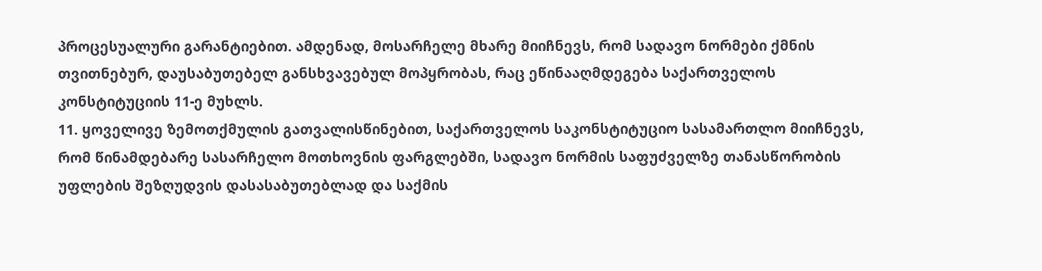პროცესუალური გარანტიებით. ამდენად, მოსარჩელე მხარე მიიჩნევს, რომ სადავო ნორმები ქმნის თვითნებურ, დაუსაბუთებელ განსხვავებულ მოპყრობას, რაც ეწინააღმდეგება საქართველოს კონსტიტუციის 11-ე მუხლს.
11. ყოველივე ზემოთქმულის გათვალისწინებით, საქართველოს საკონსტიტუციო სასამართლო მიიჩნევს, რომ წინამდებარე სასარჩელო მოთხოვნის ფარგლებში, სადავო ნორმის საფუძველზე თანასწორობის უფლების შეზღუდვის დასასაბუთებლად და საქმის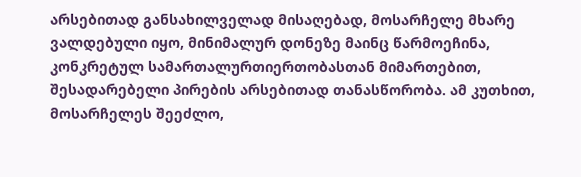არსებითად განსახილველად მისაღებად, მოსარჩელე მხარე ვალდებული იყო, მინიმალურ დონეზე მაინც წარმოეჩინა, კონკრეტულ სამართალურთიერთობასთან მიმართებით, შესადარებელი პირების არსებითად თანასწორობა. ამ კუთხით, მოსარჩელეს შეეძლო,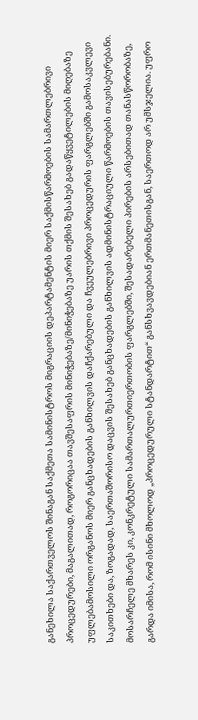განეხილა საქართველოს შინაგან საქმეთა სამინისტროს მიგრაციის დეპარტამენტის მიერ საქმისწარმოების სამართლებრივი პროცედურები, მაგალითად, როგორიცაა თავშესაფრის მინიჭებაზე/მინიჭებაზე უარის თქმის შესახებ გადაწყვეტილების მიღებაზე უფლებამოსილი ორგანოს მიერ განცხადების განხილვის დაჩქარებული და ჩვეულებრივი პროცედურის ფარგლებში გამოსაკვლევი საკითხები და, ზოგადად, საერთაშორისო დაცვის შესახებ განცხადების განხილვის ადმინისტრაციული წარმოების თავისებურებანი. მოსარჩელე მხარეს კი, კონკრეტული სამართალურთიერთობის ფარგლებში, შესადარებელი პირების არსებითად თანასწორობაზე, გარდა იმისა, რომ ისინი მხოლოდ „პროცედურული სტანდარტით“ განსხვავდებიან ერთმანეთისგან, საერთოდ არ უმსჯელია. უფრო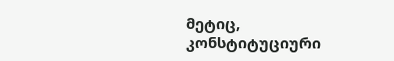მეტიც, კონსტიტუციური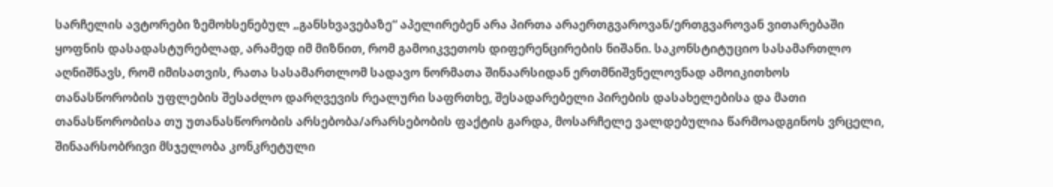სარჩელის ავტორები ზემოხსენებულ „განსხვავებაზე“ აპელირებენ არა პირთა არაერთგვაროვან/ერთგვაროვან ვითარებაში ყოფნის დასადასტურებლად, არამედ იმ მიზნით, რომ გამოიკვეთოს დიფერენცირების ნიშანი. საკონსტიტუციო სასამართლო აღნიშნავს, რომ იმისათვის, რათა სასამართლომ სადავო ნორმათა შინაარსიდან ერთმნიშვნელოვნად ამოიკითხოს თანასწორობის უფლების შესაძლო დარღვევის რეალური საფრთხე, შესადარებელი პირების დასახელებისა და მათი თანასწორობისა თუ უთანასწორობის არსებობა/არარსებობის ფაქტის გარდა, მოსარჩელე ვალდებულია წარმოადგინოს ვრცელი, შინაარსობრივი მსჯელობა კონკრეტული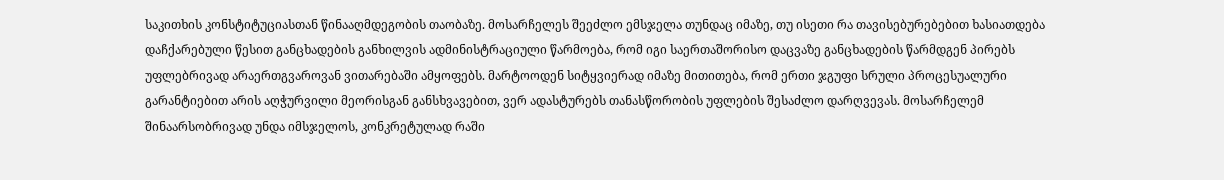საკითხის კონსტიტუციასთან წინააღმდეგობის თაობაზე. მოსარჩელეს შეეძლო ემსჯელა თუნდაც იმაზე, თუ ისეთი რა თავისებურებებით ხასიათდება დაჩქარებული წესით განცხადების განხილვის ადმინისტრაციული წარმოება, რომ იგი საერთაშორისო დაცვაზე განცხადების წარმდგენ პირებს უფლებრივად არაერთგვაროვან ვითარებაში ამყოფებს. მარტოოდენ სიტყვიერად იმაზე მითითება, რომ ერთი ჯგუფი სრული პროცესუალური გარანტიებით არის აღჭურვილი მეორისგან განსხვავებით, ვერ ადასტურებს თანასწორობის უფლების შესაძლო დარღვევას. მოსარჩელემ შინაარსობრივად უნდა იმსჯელოს, კონკრეტულად რაში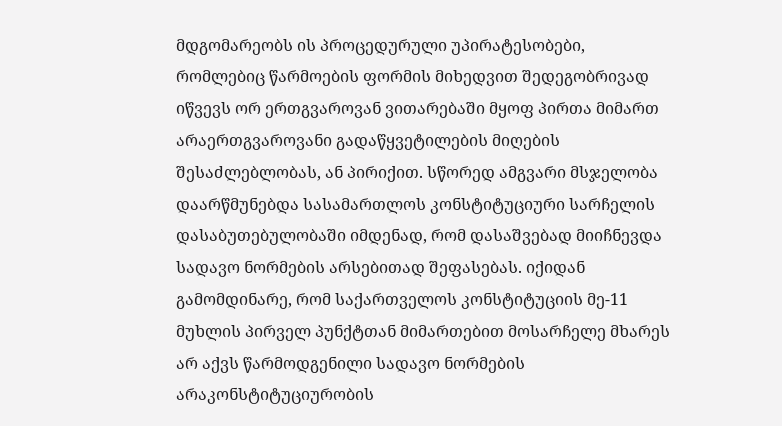მდგომარეობს ის პროცედურული უპირატესობები, რომლებიც წარმოების ფორმის მიხედვით შედეგობრივად იწვევს ორ ერთგვაროვან ვითარებაში მყოფ პირთა მიმართ არაერთგვაროვანი გადაწყვეტილების მიღების შესაძლებლობას, ან პირიქით. სწორედ ამგვარი მსჯელობა დაარწმუნებდა სასამართლოს კონსტიტუციური სარჩელის დასაბუთებულობაში იმდენად, რომ დასაშვებად მიიჩნევდა სადავო ნორმების არსებითად შეფასებას. იქიდან გამომდინარე, რომ საქართველოს კონსტიტუციის მე-11 მუხლის პირველ პუნქტთან მიმართებით მოსარჩელე მხარეს არ აქვს წარმოდგენილი სადავო ნორმების არაკონსტიტუციურობის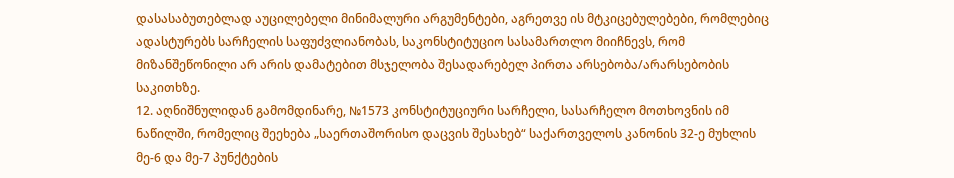დასასაბუთებლად აუცილებელი მინიმალური არგუმენტები, აგრეთვე ის მტკიცებულებები, რომლებიც ადასტურებს სარჩელის საფუძვლიანობას, საკონსტიტუციო სასამართლო მიიჩნევს, რომ მიზანშეწონილი არ არის დამატებით მსჯელობა შესადარებელ პირთა არსებობა/არარსებობის საკითხზე.
12. აღნიშნულიდან გამომდინარე, №1573 კონსტიტუციური სარჩელი, სასარჩელო მოთხოვნის იმ ნაწილში, რომელიც შეეხება „საერთაშორისო დაცვის შესახებ“ საქართველოს კანონის 32-ე მუხლის მე-6 და მე-7 პუნქტების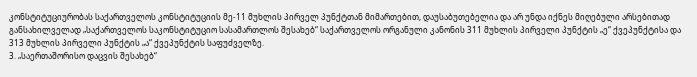კონსტიტუციურობას საქართველოს კონსტიტუციის მე-11 მუხლის პირველ პუნქტთან მიმართებით, დაუსაბუთებელია და არ უნდა იქნეს მიღებული არსებითად განსახილველად „საქართველოს საკონსტიტუციო სასამართლოს შესახებ“ საქართველოს ორგანული კანონის 311 მუხლის პირველი პუნქტის „ე“ ქვეპუნქტისა და 313 მუხლის პირველი პუნქტის „ა“ ქვეპუნქტის საფუძველზე.
3. „საერთაშორისო დაცვის შესახებ“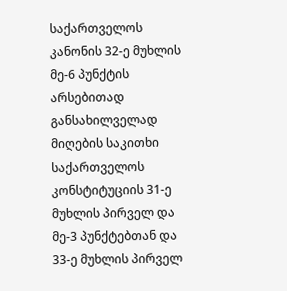საქართველოს კანონის 32-ე მუხლის მე-6 პუნქტის არსებითად განსახილველად მიღების საკითხი საქართველოს კონსტიტუციის 31-ე მუხლის პირველ და მე-3 პუნქტებთან და 33-ე მუხლის პირველ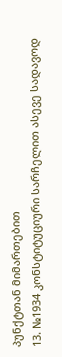პუნქტთან მიმართებით
13. №1934 კონსტიტუციური სარჩელით ასევე სადავოდ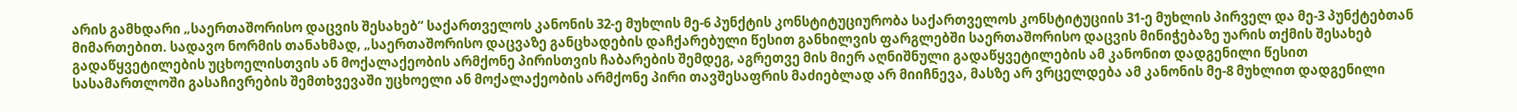არის გამხდარი „საერთაშორისო დაცვის შესახებ“ საქართველოს კანონის 32-ე მუხლის მე-6 პუნქტის კონსტიტუციურობა საქართველოს კონსტიტუციის 31-ე მუხლის პირველ და მე-3 პუნქტებთან მიმართებით. სადავო ნორმის თანახმად, „საერთაშორისო დაცვაზე განცხადების დაჩქარებული წესით განხილვის ფარგლებში საერთაშორისო დაცვის მინიჭებაზე უარის თქმის შესახებ გადაწყვეტილების უცხოელისთვის ან მოქალაქეობის არმქონე პირისთვის ჩაბარების შემდეგ, აგრეთვე მის მიერ აღნიშნული გადაწყვეტილების ამ კანონით დადგენილი წესით სასამართლოში გასაჩივრების შემთხვევაში უცხოელი ან მოქალაქეობის არმქონე პირი თავშესაფრის მაძიებლად არ მიიჩნევა, მასზე არ ვრცელდება ამ კანონის მე-8 მუხლით დადგენილი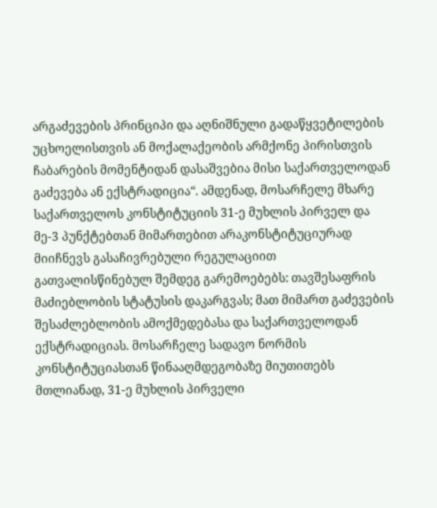არგაძევების პრინციპი და აღნიშნული გადაწყვეტილების უცხოელისთვის ან მოქალაქეობის არმქონე პირისთვის ჩაბარების მომენტიდან დასაშვებია მისი საქართველოდან გაძევება ან ექსტრადიცია“. ამდენად, მოსარჩელე მხარე საქართველოს კონსტიტუციის 31-ე მუხლის პირველ და მე-3 პუნქტებთან მიმართებით არაკონსტიტუციურად მიიჩნევს გასაჩივრებული რეგულაციით გათვალისწინებულ შემდეგ გარემოებებს: თავშესაფრის მაძიებლობის სტატუსის დაკარგვას; მათ მიმართ გაძევების შესაძლებლობის ამოქმედებასა და საქართველოდან ექსტრადიციას. მოსარჩელე სადავო ნორმის კონსტიტუციასთან წინააღმდეგობაზე მიუთითებს მთლიანად, 31-ე მუხლის პირველი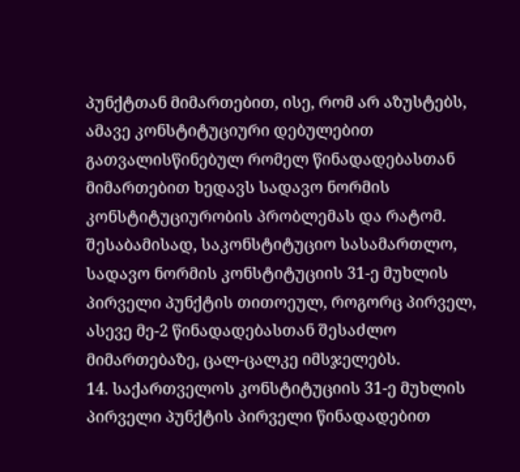პუნქტთან მიმართებით, ისე, რომ არ აზუსტებს, ამავე კონსტიტუციური დებულებით გათვალისწინებულ რომელ წინადადებასთან მიმართებით ხედავს სადავო ნორმის კონსტიტუციურობის პრობლემას და რატომ. შესაბამისად, საკონსტიტუციო სასამართლო, სადავო ნორმის კონსტიტუციის 31-ე მუხლის პირველი პუნქტის თითოეულ, როგორც პირველ, ასევე მე-2 წინადადებასთან შესაძლო მიმართებაზე, ცალ-ცალკე იმსჯელებს.
14. საქართველოს კონსტიტუციის 31-ე მუხლის პირველი პუნქტის პირველი წინადადებით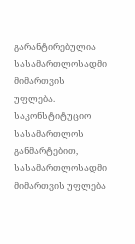გარანტირებულია სასამართლოსადმი მიმართვის უფლება. საკონსტიტუციო სასამართლოს განმარტებით, სასამართლოსადმი მიმართვის უფლება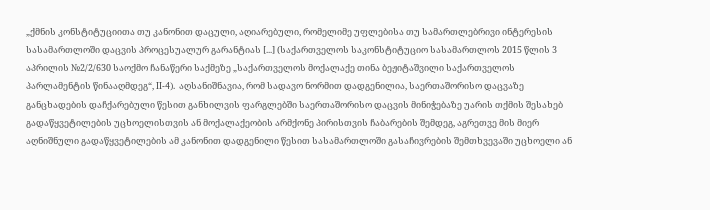„ქმნის კონსტიტუციითა თუ კანონით დაცული, აღიარებული, რომელიმე უფლებისა თუ სამართლებრივი ინტერესის სასამართლოში დაცვის პროცესუალურ გარანტიას [...] (საქართველოს საკონსტიტუციო სასამართლოს 2015 წლის 3 აპრილის №2/2/630 საოქმო ჩანაწერი საქმეზე „საქართველოს მოქალაქე თინა ბეჟიტაშვილი საქართველოს პარლამენტის წინააღმდეგ“, II-4). აღსანიშნავია, რომ სადავო ნორმით დადგენილია, საერთაშორისო დაცვაზე განცხადების დაჩქარებული წესით განხილვის ფარგლებში საერთაშორისო დაცვის მინიჭებაზე უარის თქმის შესახებ გადაწყვეტილების უცხოელისთვის ან მოქალაქეობის არმქონე პირისთვის ჩაბარების შემდეგ, აგრეთვე მის მიერ აღნიშნული გადაწყვეტილების ამ კანონით დადგენილი წესით სასამართლოში გასაჩივრების შემთხვევაში უცხოელი ან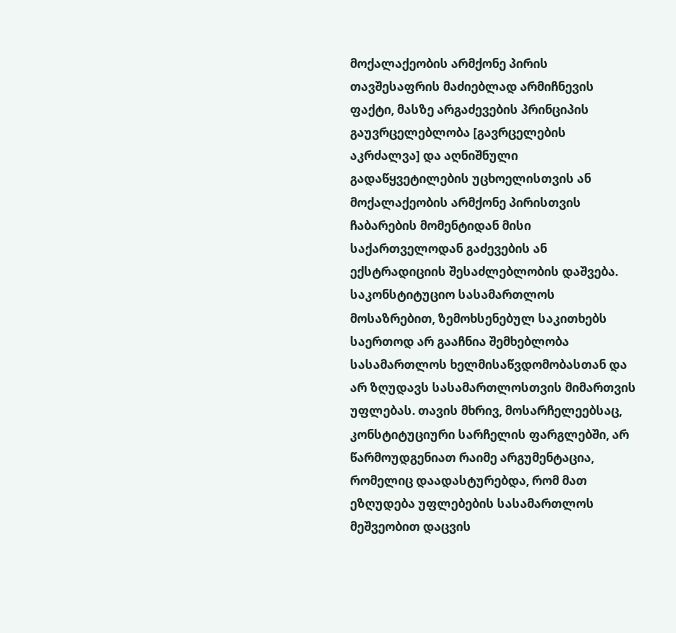მოქალაქეობის არმქონე პირის თავშესაფრის მაძიებლად არმიჩნევის ფაქტი, მასზე არგაძევების პრინციპის გაუვრცელებლობა [გავრცელების აკრძალვა] და აღნიშნული გადაწყვეტილების უცხოელისთვის ან მოქალაქეობის არმქონე პირისთვის ჩაბარების მომენტიდან მისი საქართველოდან გაძევების ან ექსტრადიციის შესაძლებლობის დაშვება. საკონსტიტუციო სასამართლოს მოსაზრებით, ზემოხსენებულ საკითხებს საერთოდ არ გააჩნია შემხებლობა სასამართლოს ხელმისაწვდომობასთან და არ ზღუდავს სასამართლოსთვის მიმართვის უფლებას. თავის მხრივ, მოსარჩელეებსაც, კონსტიტუციური სარჩელის ფარგლებში, არ წარმოუდგენიათ რაიმე არგუმენტაცია, რომელიც დაადასტურებდა, რომ მათ ეზღუდება უფლებების სასამართლოს მეშვეობით დაცვის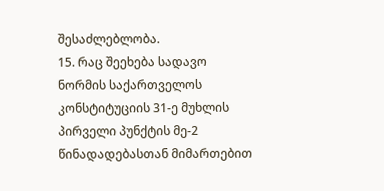შესაძლებლობა.
15. რაც შეეხება სადავო ნორმის საქართველოს კონსტიტუციის 31-ე მუხლის პირველი პუნქტის მე-2 წინადადებასთან მიმართებით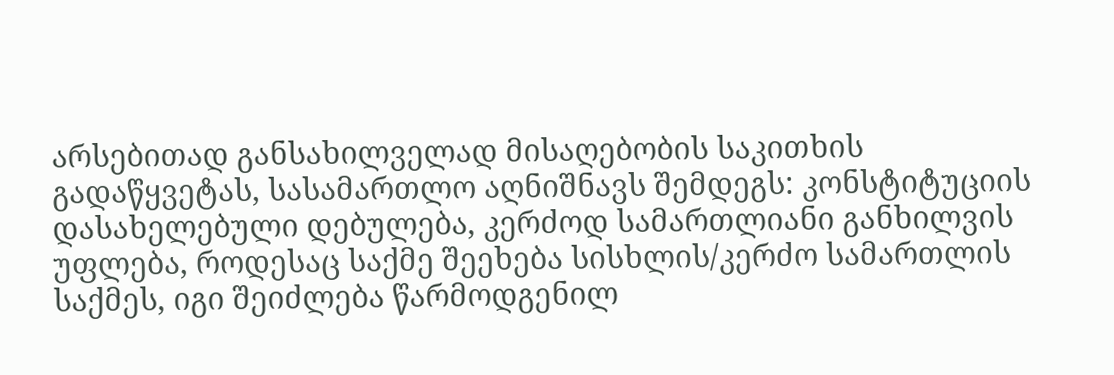არსებითად განსახილველად მისაღებობის საკითხის გადაწყვეტას, სასამართლო აღნიშნავს შემდეგს: კონსტიტუციის დასახელებული დებულება, კერძოდ სამართლიანი განხილვის უფლება, როდესაც საქმე შეეხება სისხლის/კერძო სამართლის საქმეს, იგი შეიძლება წარმოდგენილ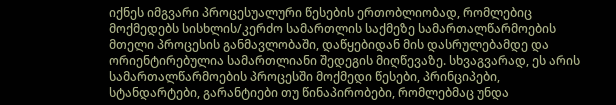იქნეს იმგვარი პროცესუალური წესების ერთობლიობად, რომლებიც მოქმედებს სისხლის/კერძო სამართლის საქმეზე სამართალწარმოების მთელი პროცესის განმავლობაში, დაწყებიდან მის დასრულებამდე და ორიენტირებულია სამართლიანი შედეგის მიღწევაზე. სხვაგვარად, ეს არის სამართალწარმოების პროცესში მოქმედი წესები, პრინციპები, სტანდარტები, გარანტიები თუ წინაპირობები, რომლებმაც უნდა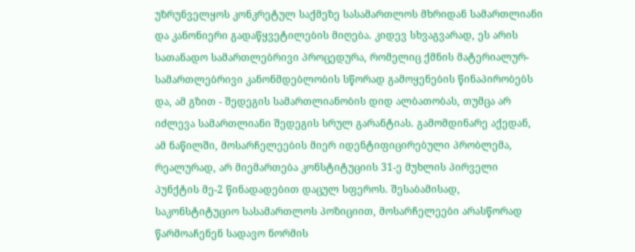უზრუნველყოს კონკრეტულ საქმეზე სასამართლოს მხრიდან სამართლიანი და კანონიერი გადაწყვეტილების მიღება. კიდევ სხვაგვარად, ეს არის სათანადო სამართლებრივი პროცედურა, რომელიც ქმნის მატერიალურ-სამართლებრივი კანონმდებლობის სწორად გამოყენების წინაპირობებს და, ამ გზით - შედეგის სამართლიანობის დიდ ალბათობას, თუმცა არ იძლევა სამართლიანი შედეგის სრულ გარანტიას. გამომდინარე აქედან, ამ ნაწილში, მოსარჩელეების მიერ იდენტიფიცირებული პრობლემა, რეალურად, არ მიემართება კონსტიტუციის 31-ე მუხლის პირველი პუნქტის მე-2 წინადადებით დაცულ სფეროს. შესაბამისად, საკონსტიტუციო სასამართლოს პოზიციით, მოსარჩელეები არასწორად წარმოაჩენენ სადავო ნორმის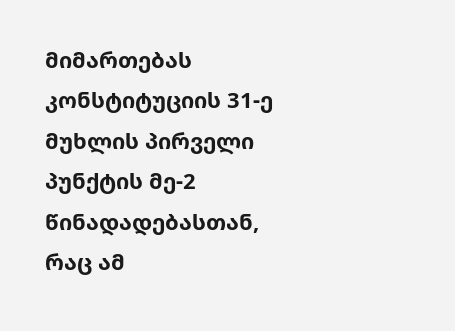მიმართებას კონსტიტუციის 31-ე მუხლის პირველი პუნქტის მე-2 წინადადებასთან, რაც ამ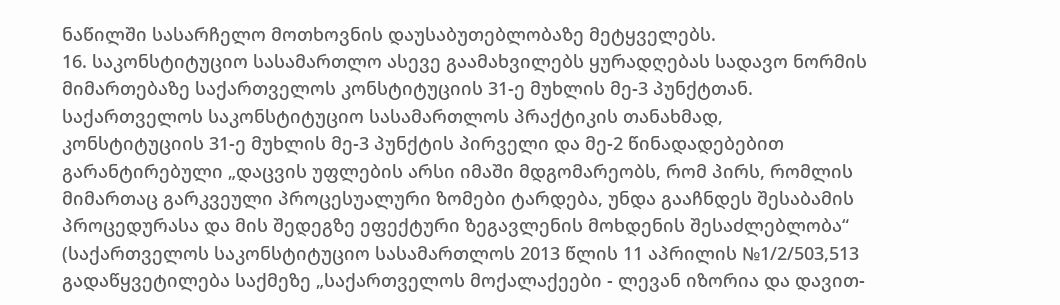ნაწილში სასარჩელო მოთხოვნის დაუსაბუთებლობაზე მეტყველებს.
16. საკონსტიტუციო სასამართლო ასევე გაამახვილებს ყურადღებას სადავო ნორმის მიმართებაზე საქართველოს კონსტიტუციის 31-ე მუხლის მე-3 პუნქტთან. საქართველოს საკონსტიტუციო სასამართლოს პრაქტიკის თანახმად, კონსტიტუციის 31-ე მუხლის მე-3 პუნქტის პირველი და მე-2 წინადადებებით გარანტირებული „დაცვის უფლების არსი იმაში მდგომარეობს, რომ პირს, რომლის მიმართაც გარკვეული პროცესუალური ზომები ტარდება, უნდა გააჩნდეს შესაბამის პროცედურასა და მის შედეგზე ეფექტური ზეგავლენის მოხდენის შესაძლებლობა“ (საქართველოს საკონსტიტუციო სასამართლოს 2013 წლის 11 აპრილის №1/2/503,513 გადაწყვეტილება საქმეზე „საქართველოს მოქალაქეები - ლევან იზორია და დავით-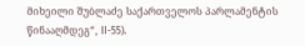მიხეილი შუბლაძე საქართველოს პარლამენტის წინააღმდეგ“, II-55).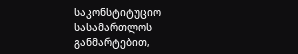საკონსტიტუციო სასამართლოს განმარტებით,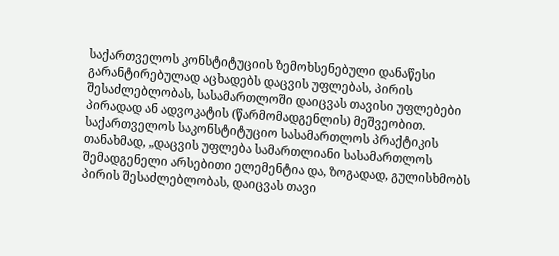საქართველოს კონსტიტუციის ზემოხსენებული დანაწესი გარანტირებულად აცხადებს დაცვის უფლებას, პირის შესაძლებლობას, სასამართლოში დაიცვას თავისი უფლებები პირადად ან ადვოკატის (წარმომადგენლის) მეშვეობით. საქართველოს საკონსტიტუციო სასამართლოს პრაქტიკის თანახმად, „დაცვის უფლება სამართლიანი სასამართლოს შემადგენელი არსებითი ელემენტია და, ზოგადად, გულისხმობს პირის შესაძლებლობას, დაიცვას თავი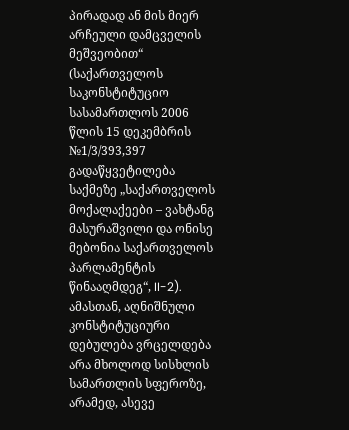პირადად ან მის მიერ არჩეული დამცველის მეშვეობით“ (საქართველოს საკონსტიტუციო სასამართლოს 2006 წლის 15 დეკემბრის №1/3/393,397 გადაწყვეტილება საქმეზე „საქართველოს მოქალაქეები – ვახტანგ მასურაშვილი და ონისე მებონია საქართველოს პარლამენტის წინააღმდეგ“, II-2). ამასთან, აღნიშნული კონსტიტუციური დებულება ვრცელდება არა მხოლოდ სისხლის სამართლის სფეროზე, არამედ, ასევე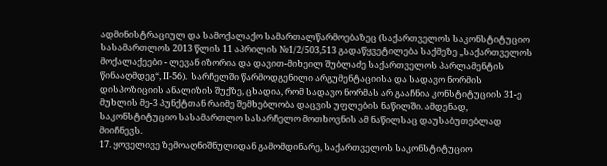ადმინისტრაციულ და სამოქალაქო სამართალწარმოებაზეც (საქართველოს საკონსტიტუციო სასამართლოს 2013 წლის 11 აპრილის №1/2/503,513 გადაწყვეტილება საქმეზე „საქართველოს მოქალაქეები - ლევან იზორია და დავით-მიხეილ შუბლაძე საქართველოს პარლამენტის წინააღმდეგ“, II-56). სარჩელში წარმოდგენილი არგუმენტაციისა და სადავო ნორმის დისპოზიციის ანალიზის შუქზე, ცხადია, რომ სადავო ნორმას არ გააჩნია კონსტიტუციის 31-ე მუხლის მე-3 პუნქტთან რაიმე შემხებლობა დაცვის უფლების ნაწილში. ამდენად, საკონსტიტუციო სასამართლო სასარჩელო მოთხოვნის ამ ნაწილსაც დაუსაბუთებლად მიიჩნევს.
17. ყოველივე ზემოაღნიშნულიდან გამომდინარე, საქართველოს საკონსტიტუციო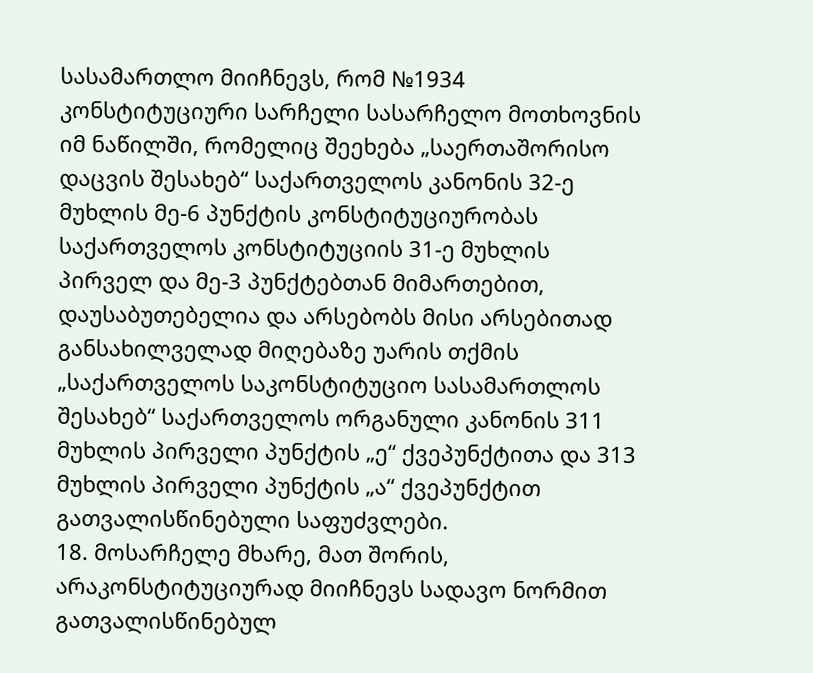სასამართლო მიიჩნევს, რომ №1934 კონსტიტუციური სარჩელი სასარჩელო მოთხოვნის იმ ნაწილში, რომელიც შეეხება „საერთაშორისო დაცვის შესახებ“ საქართველოს კანონის 32-ე მუხლის მე-6 პუნქტის კონსტიტუციურობას საქართველოს კონსტიტუციის 31-ე მუხლის პირველ და მე-3 პუნქტებთან მიმართებით, დაუსაბუთებელია და არსებობს მისი არსებითად განსახილველად მიღებაზე უარის თქმის „საქართველოს საკონსტიტუციო სასამართლოს შესახებ“ საქართველოს ორგანული კანონის 311 მუხლის პირველი პუნქტის „ე“ ქვეპუნქტითა და 313 მუხლის პირველი პუნქტის „ა“ ქვეპუნქტით გათვალისწინებული საფუძვლები.
18. მოსარჩელე მხარე, მათ შორის, არაკონსტიტუციურად მიიჩნევს სადავო ნორმით გათვალისწინებულ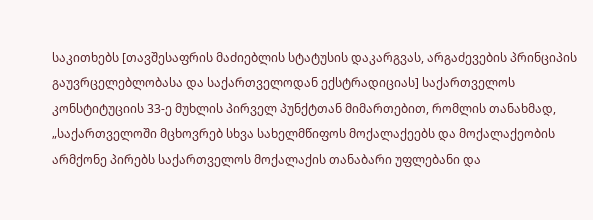საკითხებს [თავშესაფრის მაძიებლის სტატუსის დაკარგვას, არგაძევების პრინციპის გაუვრცელებლობასა და საქართველოდან ექსტრადიციას] საქართველოს კონსტიტუციის 33-ე მუხლის პირველ პუნქტთან მიმართებით, რომლის თანახმად, „საქართველოში მცხოვრებ სხვა სახელმწიფოს მოქალაქეებს და მოქალაქეობის არმქონე პირებს საქართველოს მოქალაქის თანაბარი უფლებანი და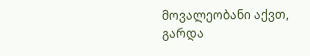მოვალეობანი აქვთ, გარდა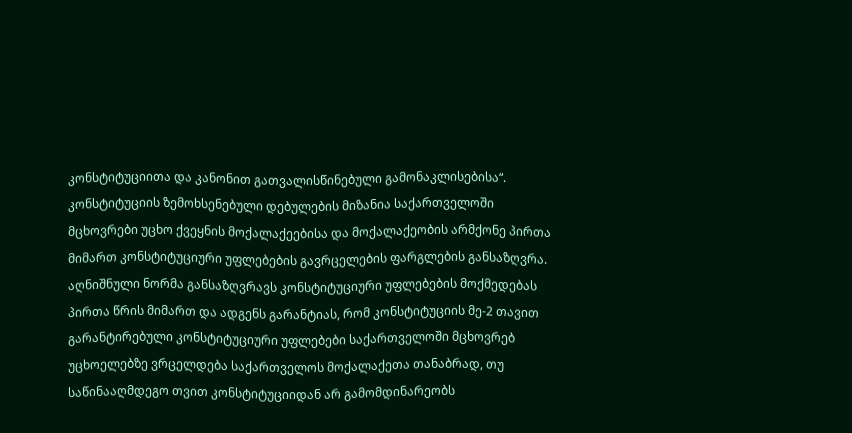კონსტიტუციითა და კანონით გათვალისწინებული გამონაკლისებისა“. კონსტიტუციის ზემოხსენებული დებულების მიზანია საქართველოში მცხოვრები უცხო ქვეყნის მოქალაქეებისა და მოქალაქეობის არმქონე პირთა მიმართ კონსტიტუციური უფლებების გავრცელების ფარგლების განსაზღვრა. აღნიშნული ნორმა განსაზღვრავს კონსტიტუციური უფლებების მოქმედებას პირთა წრის მიმართ და ადგენს გარანტიას, რომ კონსტიტუციის მე-2 თავით გარანტირებული კონსტიტუციური უფლებები საქართველოში მცხოვრებ უცხოელებზე ვრცელდება საქართველოს მოქალაქეთა თანაბრად, თუ საწინააღმდეგო თვით კონსტიტუციიდან არ გამომდინარეობს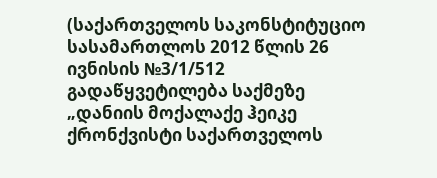(საქართველოს საკონსტიტუციო სასამართლოს 2012 წლის 26 ივნისის №3/1/512 გადაწყვეტილება საქმეზე „დანიის მოქალაქე ჰეიკე ქრონქვისტი საქართველოს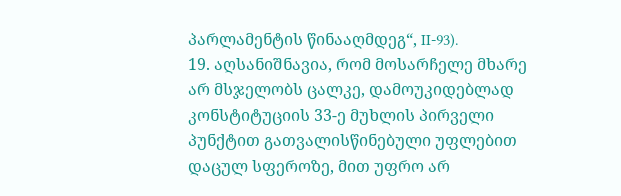პარლამენტის წინააღმდეგ“, II-93).
19. აღსანიშნავია, რომ მოსარჩელე მხარე არ მსჯელობს ცალკე, დამოუკიდებლად კონსტიტუციის 33-ე მუხლის პირველი პუნქტით გათვალისწინებული უფლებით დაცულ სფეროზე, მით უფრო არ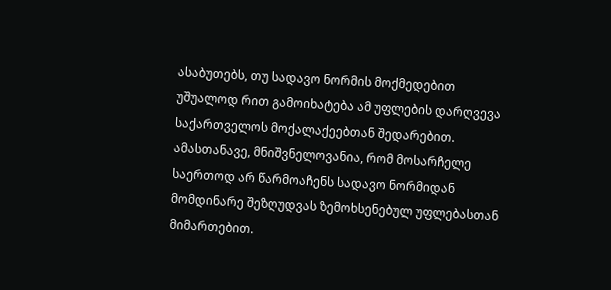ასაბუთებს, თუ სადავო ნორმის მოქმედებით უშუალოდ რით გამოიხატება ამ უფლების დარღვევა საქართველოს მოქალაქეებთან შედარებით. ამასთანავე, მნიშვნელოვანია, რომ მოსარჩელე საერთოდ არ წარმოაჩენს სადავო ნორმიდან მომდინარე შეზღუდვას ზემოხსენებულ უფლებასთან მიმართებით.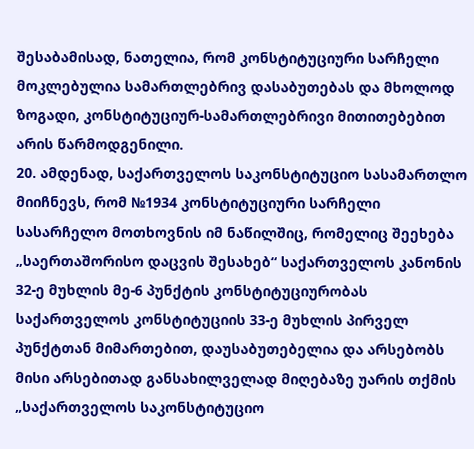შესაბამისად, ნათელია, რომ კონსტიტუციური სარჩელი მოკლებულია სამართლებრივ დასაბუთებას და მხოლოდ ზოგადი, კონსტიტუციურ-სამართლებრივი მითითებებით არის წარმოდგენილი.
20. ამდენად, საქართველოს საკონსტიტუციო სასამართლო მიიჩნევს, რომ №1934 კონსტიტუციური სარჩელი სასარჩელო მოთხოვნის იმ ნაწილშიც, რომელიც შეეხება „საერთაშორისო დაცვის შესახებ“ საქართველოს კანონის 32-ე მუხლის მე-6 პუნქტის კონსტიტუციურობას საქართველოს კონსტიტუციის 33-ე მუხლის პირველ პუნქტთან მიმართებით, დაუსაბუთებელია და არსებობს მისი არსებითად განსახილველად მიღებაზე უარის თქმის „საქართველოს საკონსტიტუციო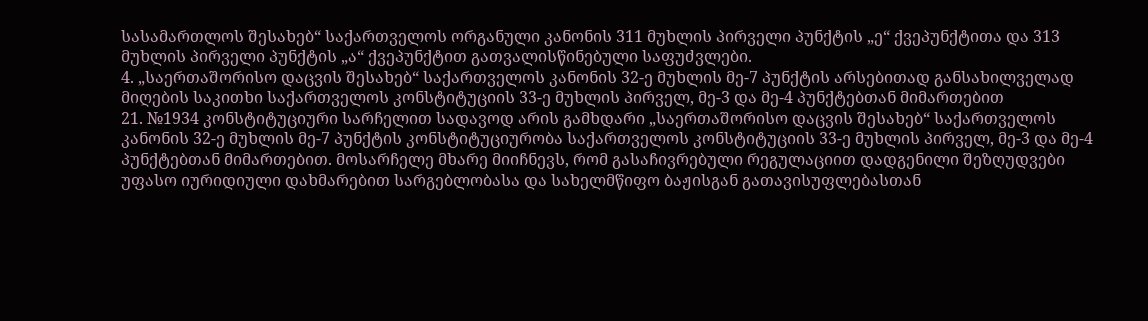სასამართლოს შესახებ“ საქართველოს ორგანული კანონის 311 მუხლის პირველი პუნქტის „ე“ ქვეპუნქტითა და 313 მუხლის პირველი პუნქტის „ა“ ქვეპუნქტით გათვალისწინებული საფუძვლები.
4. „საერთაშორისო დაცვის შესახებ“ საქართველოს კანონის 32-ე მუხლის მე-7 პუნქტის არსებითად განსახილველად მიღების საკითხი საქართველოს კონსტიტუციის 33-ე მუხლის პირველ, მე-3 და მე-4 პუნქტებთან მიმართებით
21. №1934 კონსტიტუციური სარჩელით სადავოდ არის გამხდარი „საერთაშორისო დაცვის შესახებ“ საქართველოს კანონის 32-ე მუხლის მე-7 პუნქტის კონსტიტუციურობა საქართველოს კონსტიტუციის 33-ე მუხლის პირველ, მე-3 და მე-4 პუნქტებთან მიმართებით. მოსარჩელე მხარე მიიჩნევს, რომ გასაჩივრებული რეგულაციით დადგენილი შეზღუდვები უფასო იურიდიული დახმარებით სარგებლობასა და სახელმწიფო ბაჟისგან გათავისუფლებასთან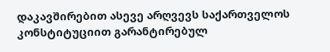დაკავშირებით ასევე არღვევს საქართველოს კონსტიტუციით გარანტირებულ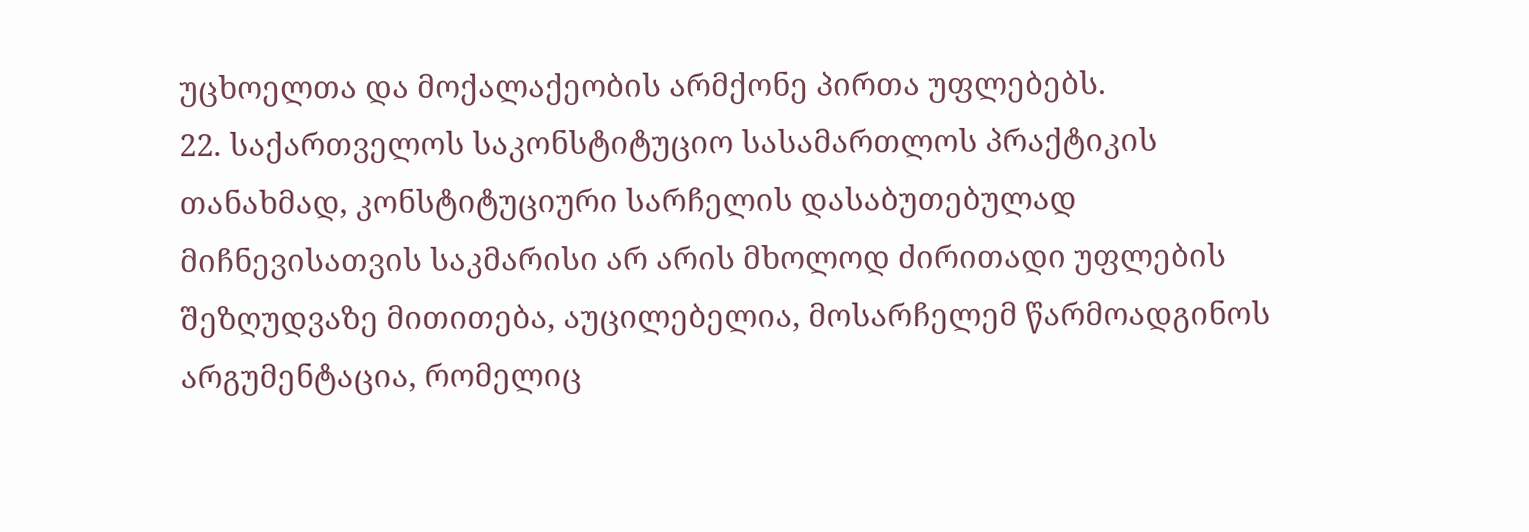უცხოელთა და მოქალაქეობის არმქონე პირთა უფლებებს.
22. საქართველოს საკონსტიტუციო სასამართლოს პრაქტიკის თანახმად, კონსტიტუციური სარჩელის დასაბუთებულად მიჩნევისათვის საკმარისი არ არის მხოლოდ ძირითადი უფლების შეზღუდვაზე მითითება, აუცილებელია, მოსარჩელემ წარმოადგინოს არგუმენტაცია, რომელიც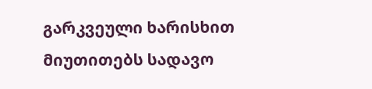გარკვეული ხარისხით მიუთითებს სადავო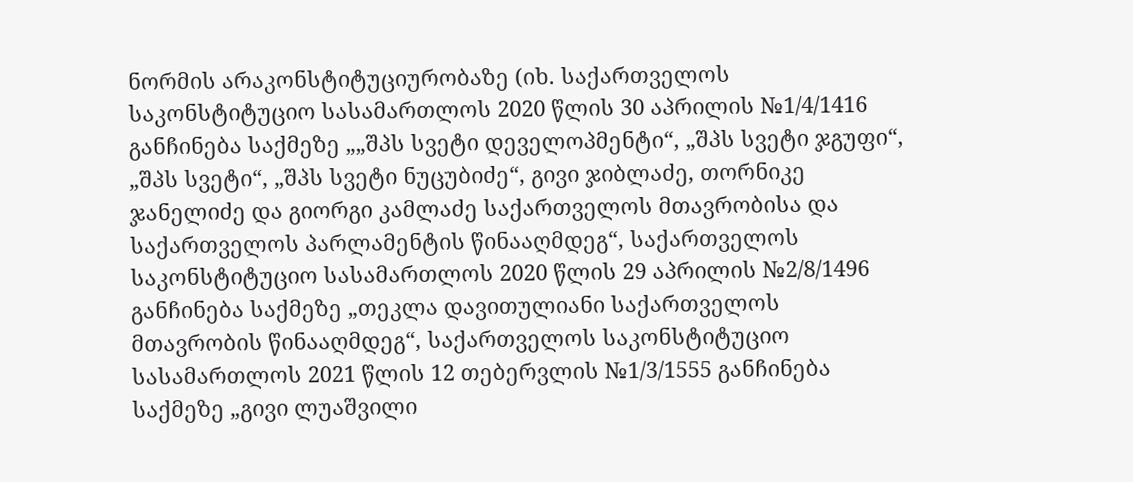ნორმის არაკონსტიტუციურობაზე (იხ. საქართველოს საკონსტიტუციო სასამართლოს 2020 წლის 30 აპრილის №1/4/1416 განჩინება საქმეზე „„შპს სვეტი დეველოპმენტი“, „შპს სვეტი ჯგუფი“, „შპს სვეტი“, „შპს სვეტი ნუცუბიძე“, გივი ჯიბლაძე, თორნიკე ჯანელიძე და გიორგი კამლაძე საქართველოს მთავრობისა და საქართველოს პარლამენტის წინააღმდეგ“, საქართველოს საკონსტიტუციო სასამართლოს 2020 წლის 29 აპრილის №2/8/1496 განჩინება საქმეზე „თეკლა დავითულიანი საქართველოს მთავრობის წინააღმდეგ“, საქართველოს საკონსტიტუციო სასამართლოს 2021 წლის 12 თებერვლის №1/3/1555 განჩინება საქმეზე „გივი ლუაშვილი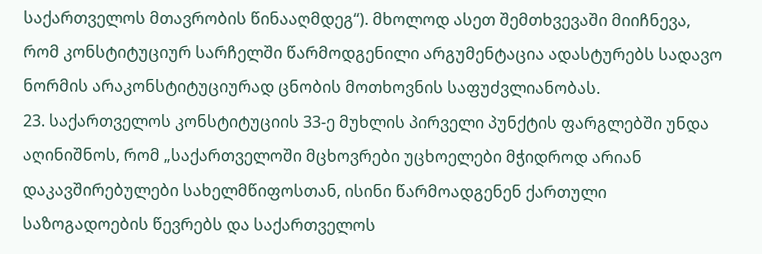საქართველოს მთავრობის წინააღმდეგ“). მხოლოდ ასეთ შემთხვევაში მიიჩნევა, რომ კონსტიტუციურ სარჩელში წარმოდგენილი არგუმენტაცია ადასტურებს სადავო ნორმის არაკონსტიტუციურად ცნობის მოთხოვნის საფუძვლიანობას.
23. საქართველოს კონსტიტუციის 33-ე მუხლის პირველი პუნქტის ფარგლებში უნდა აღინიშნოს, რომ „საქართველოში მცხოვრები უცხოელები მჭიდროდ არიან დაკავშირებულები სახელმწიფოსთან, ისინი წარმოადგენენ ქართული საზოგადოების წევრებს და საქართველოს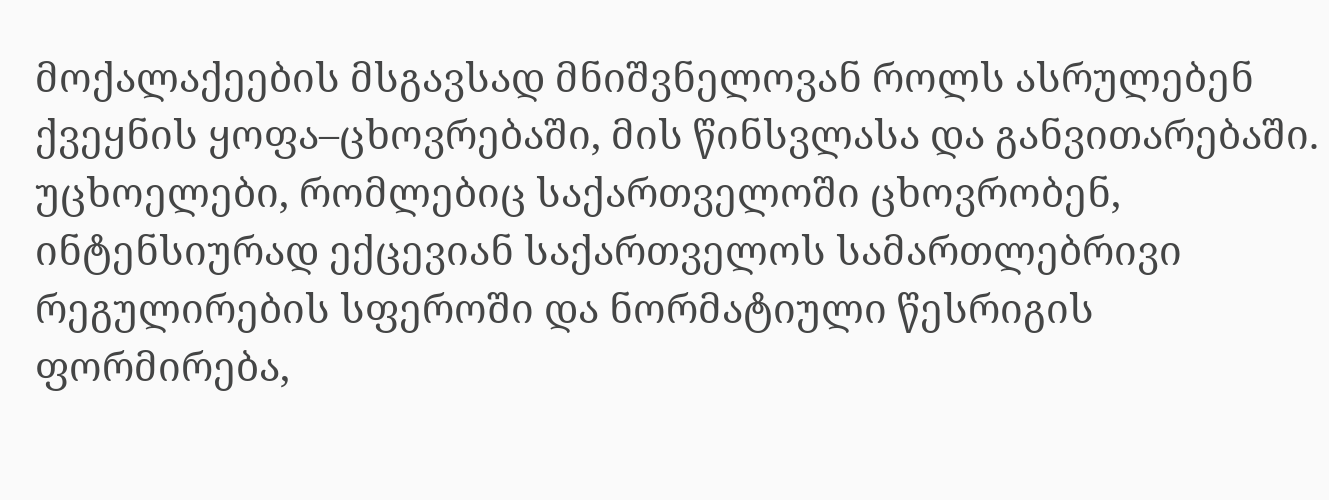მოქალაქეების მსგავსად მნიშვნელოვან როლს ასრულებენ ქვეყნის ყოფა–ცხოვრებაში, მის წინსვლასა და განვითარებაში. უცხოელები, რომლებიც საქართველოში ცხოვრობენ, ინტენსიურად ექცევიან საქართველოს სამართლებრივი რეგულირების სფეროში და ნორმატიული წესრიგის ფორმირება,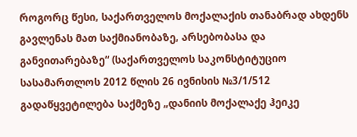როგორც წესი, საქართველოს მოქალაქის თანაბრად ახდენს გავლენას მათ საქმიანობაზე, არსებობასა და განვითარებაზე“ (საქართველოს საკონსტიტუციო სასამართლოს 2012 წლის 26 ივნისის №3/1/512 გადაწყვეტილება საქმეზე „დანიის მოქალაქე ჰეიკე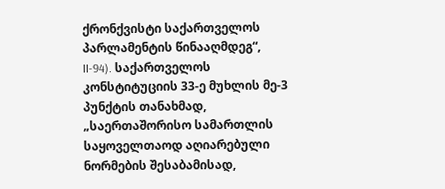ქრონქვისტი საქართველოს პარლამენტის წინააღმდეგ“, II-94). საქართველოს კონსტიტუციის 33-ე მუხლის მე-3 პუნქტის თანახმად, „საერთაშორისო სამართლის საყოველთაოდ აღიარებული ნორმების შესაბამისად,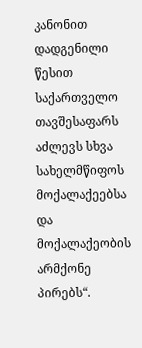კანონით დადგენილი წესით საქართველო თავშესაფარს აძლევს სხვა სახელმწიფოს მოქალაქეებსა და მოქალაქეობის არმქონე პირებს“.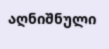აღნიშნული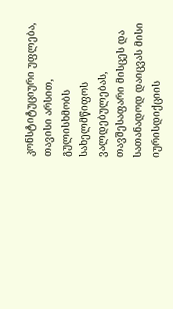კონსტიტუციური უფლება, თავისი არსით, გულისხმობს სახელმწიფოს ვალდებულებას, თავშესაფარი მისცეს და სათანადოდ დაიცვას მისი იურისდიქციის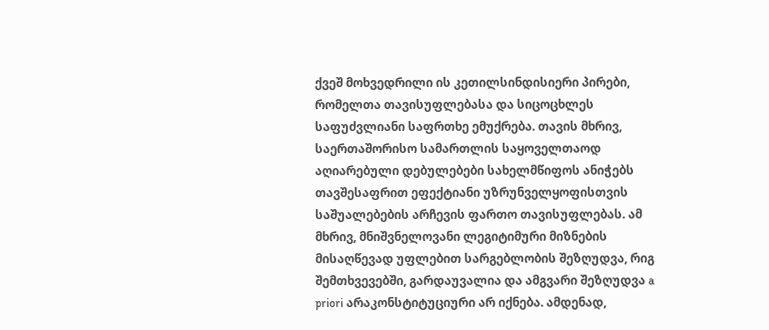ქვეშ მოხვედრილი ის კეთილსინდისიერი პირები, რომელთა თავისუფლებასა და სიცოცხლეს საფუძვლიანი საფრთხე ემუქრება. თავის მხრივ, საერთაშორისო სამართლის საყოველთაოდ აღიარებული დებულებები სახელმწიფოს ანიჭებს თავშესაფრით ეფექტიანი უზრუნველყოფისთვის საშუალებების არჩევის ფართო თავისუფლებას. ამ მხრივ, მნიშვნელოვანი ლეგიტიმური მიზნების მისაღწევად უფლებით სარგებლობის შეზღუდვა, რიგ შემთხვევებში, გარდაუვალია და ამგვარი შეზღუდვა a priori არაკონსტიტუციური არ იქნება. ამდენად,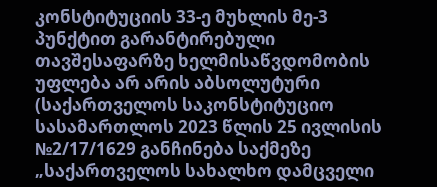კონსტიტუციის 33-ე მუხლის მე-3 პუნქტით გარანტირებული თავშესაფარზე ხელმისაწვდომობის უფლება არ არის აბსოლუტური (საქართველოს საკონსტიტუციო სასამართლოს 2023 წლის 25 ივლისის №2/17/1629 განჩინება საქმეზე „საქართველოს სახალხო დამცველი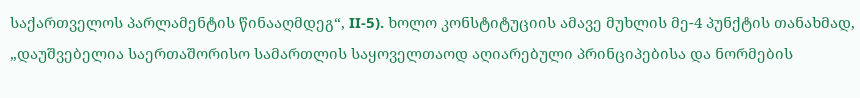საქართველოს პარლამენტის წინააღმდეგ“, II-5). ხოლო კონსტიტუციის ამავე მუხლის მე-4 პუნქტის თანახმად, „დაუშვებელია საერთაშორისო სამართლის საყოველთაოდ აღიარებული პრინციპებისა და ნორმების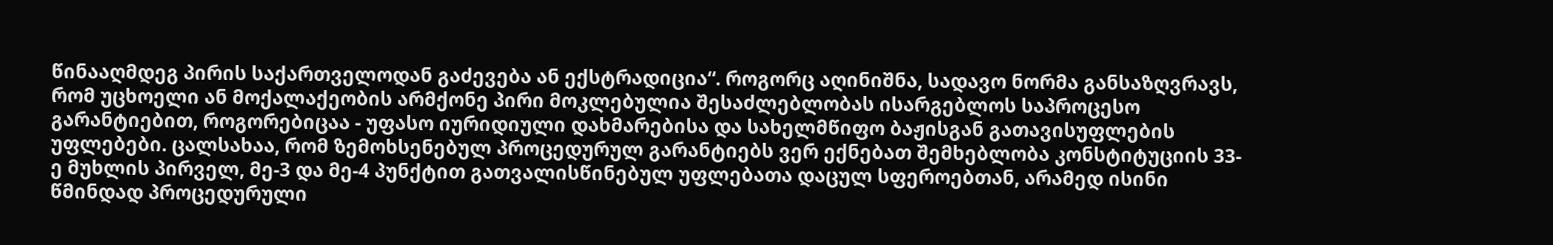წინააღმდეგ პირის საქართველოდან გაძევება ან ექსტრადიცია“. როგორც აღინიშნა, სადავო ნორმა განსაზღვრავს, რომ უცხოელი ან მოქალაქეობის არმქონე პირი მოკლებულია შესაძლებლობას ისარგებლოს საპროცესო გარანტიებით, როგორებიცაა - უფასო იურიდიული დახმარებისა და სახელმწიფო ბაჟისგან გათავისუფლების უფლებები. ცალსახაა, რომ ზემოხსენებულ პროცედურულ გარანტიებს ვერ ექნებათ შემხებლობა კონსტიტუციის 33-ე მუხლის პირველ, მე-3 და მე-4 პუნქტით გათვალისწინებულ უფლებათა დაცულ სფეროებთან, არამედ ისინი წმინდად პროცედურული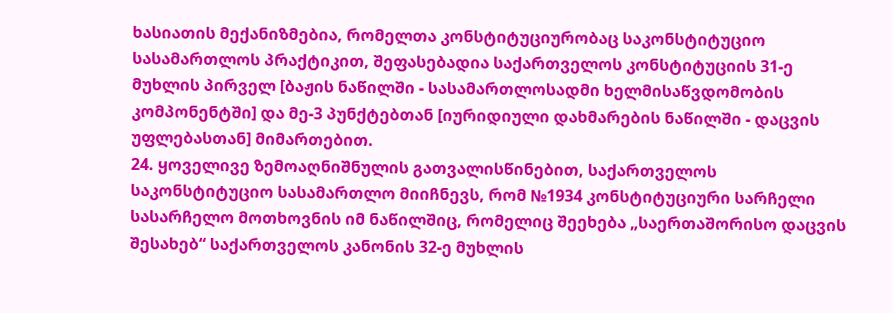ხასიათის მექანიზმებია, რომელთა კონსტიტუციურობაც საკონსტიტუციო სასამართლოს პრაქტიკით, შეფასებადია საქართველოს კონსტიტუციის 31-ე მუხლის პირველ [ბაჟის ნაწილში - სასამართლოსადმი ხელმისაწვდომობის კომპონენტში] და მე-3 პუნქტებთან [იურიდიული დახმარების ნაწილში - დაცვის უფლებასთან] მიმართებით.
24. ყოველივე ზემოაღნიშნულის გათვალისწინებით, საქართველოს საკონსტიტუციო სასამართლო მიიჩნევს, რომ №1934 კონსტიტუციური სარჩელი სასარჩელო მოთხოვნის იმ ნაწილშიც, რომელიც შეეხება „საერთაშორისო დაცვის შესახებ“ საქართველოს კანონის 32-ე მუხლის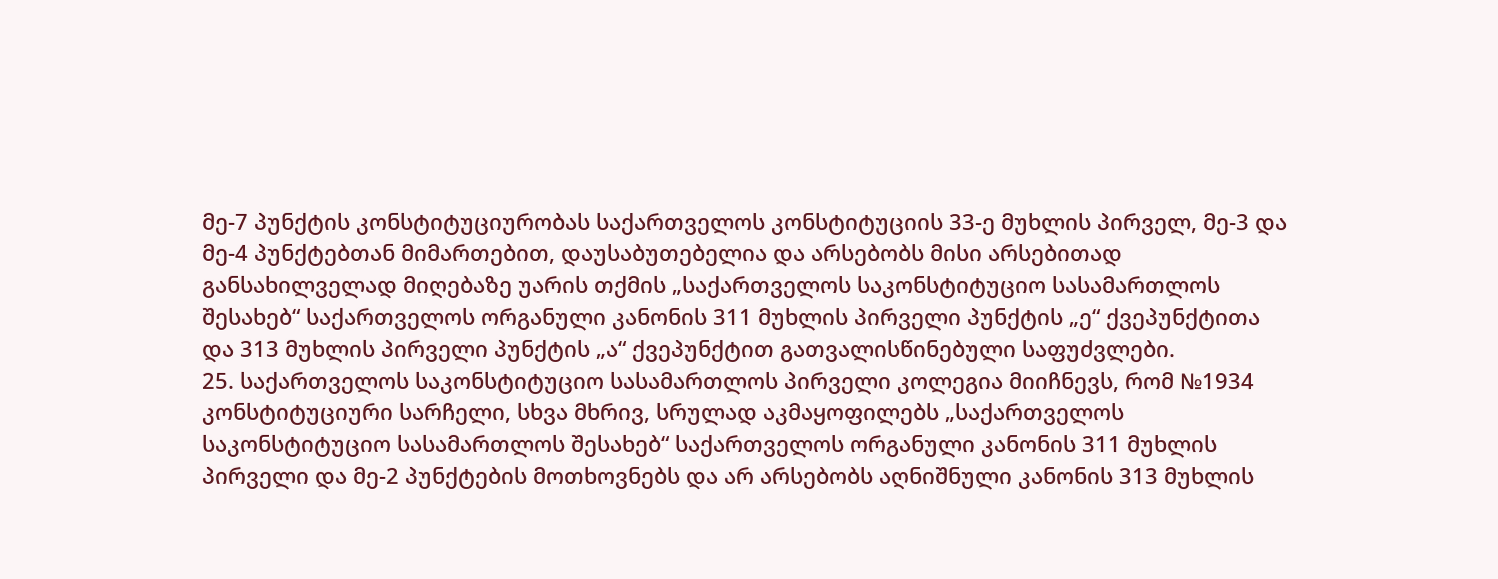მე-7 პუნქტის კონსტიტუციურობას საქართველოს კონსტიტუციის 33-ე მუხლის პირველ, მე-3 და მე-4 პუნქტებთან მიმართებით, დაუსაბუთებელია და არსებობს მისი არსებითად განსახილველად მიღებაზე უარის თქმის „საქართველოს საკონსტიტუციო სასამართლოს შესახებ“ საქართველოს ორგანული კანონის 311 მუხლის პირველი პუნქტის „ე“ ქვეპუნქტითა და 313 მუხლის პირველი პუნქტის „ა“ ქვეპუნქტით გათვალისწინებული საფუძვლები.
25. საქართველოს საკონსტიტუციო სასამართლოს პირველი კოლეგია მიიჩნევს, რომ №1934 კონსტიტუციური სარჩელი, სხვა მხრივ, სრულად აკმაყოფილებს „საქართველოს საკონსტიტუციო სასამართლოს შესახებ“ საქართველოს ორგანული კანონის 311 მუხლის პირველი და მე-2 პუნქტების მოთხოვნებს და არ არსებობს აღნიშნული კანონის 313 მუხლის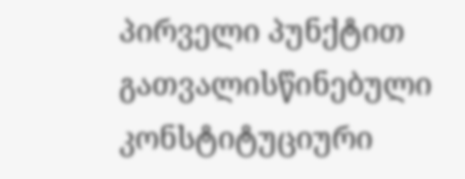პირველი პუნქტით გათვალისწინებული კონსტიტუციური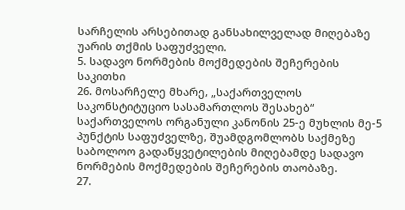სარჩელის არსებითად განსახილველად მიღებაზე უარის თქმის საფუძველი.
5. სადავო ნორმების მოქმედების შეჩერების საკითხი
26. მოსარჩელე მხარე, „საქართველოს საკონსტიტუციო სასამართლოს შესახებ“ საქართველოს ორგანული კანონის 25-ე მუხლის მე-5 პუნქტის საფუძველზე, შუამდგომლობს საქმეზე საბოლოო გადაწყვეტილების მიღებამდე სადავო ნორმების მოქმედების შეჩერების თაობაზე.
27.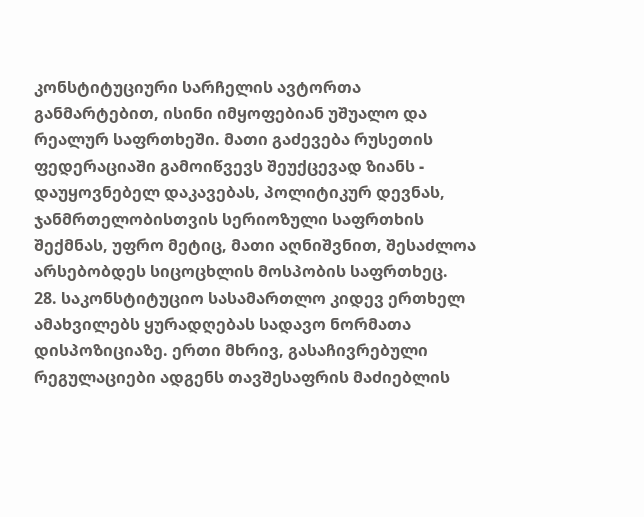კონსტიტუციური სარჩელის ავტორთა განმარტებით, ისინი იმყოფებიან უშუალო და რეალურ საფრთხეში. მათი გაძევება რუსეთის ფედერაციაში გამოიწვევს შეუქცევად ზიანს - დაუყოვნებელ დაკავებას, პოლიტიკურ დევნას, ჯანმრთელობისთვის სერიოზული საფრთხის შექმნას, უფრო მეტიც, მათი აღნიშვნით, შესაძლოა არსებობდეს სიცოცხლის მოსპობის საფრთხეც.
28. საკონსტიტუციო სასამართლო კიდევ ერთხელ ამახვილებს ყურადღებას სადავო ნორმათა დისპოზიციაზე. ერთი მხრივ, გასაჩივრებული რეგულაციები ადგენს თავშესაფრის მაძიებლის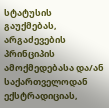სტატუსის გაუქმებას, არგაძევების პრინციპის ამოქმედებასა და/ან საქართველოდან ექსტრადიციას,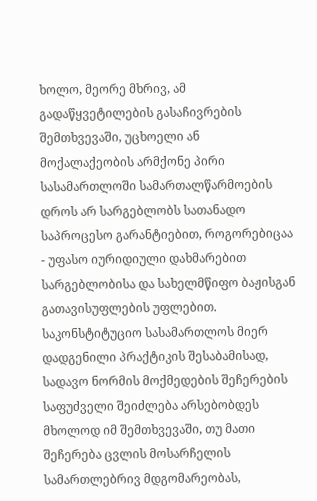ხოლო, მეორე მხრივ, ამ გადაწყვეტილების გასაჩივრების შემთხვევაში, უცხოელი ან მოქალაქეობის არმქონე პირი სასამართლოში სამართალწარმოების დროს არ სარგებლობს სათანადო საპროცესო გარანტიებით, როგორებიცაა - უფასო იურიდიული დახმარებით სარგებლობისა და სახელმწიფო ბაჟისგან გათავისუფლების უფლებით. საკონსტიტუციო სასამართლოს მიერ დადგენილი პრაქტიკის შესაბამისად, სადავო ნორმის მოქმედების შეჩერების საფუძველი შეიძლება არსებობდეს მხოლოდ იმ შემთხვევაში, თუ მათი შეჩერება ცვლის მოსარჩელის სამართლებრივ მდგომარეობას,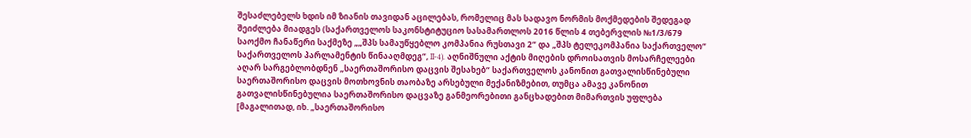შესაძლებელს ხდის იმ ზიანის თავიდან აცილებას, რომელიც მას სადავო ნორმის მოქმედების შედეგად შეიძლება მიადგეს (საქართველოს საკონსტიტუციო სასამართლოს 2016 წლის 4 თებერვლის №1/3/679 საოქმო ჩანაწერი საქმეზე „„შპს სამაუწყებლო კომპანია რუსთავი 2“ და „შპს ტელეკომპანია საქართველო“ საქართველოს პარლამენტის წინააღმდეგ“, II-4). აღნიშნული აქტის მიღების დროისათვის მოსარჩელეები აღარ სარგებლობდნენ „საერთაშორისო დაცვის შესახებ“ საქართველოს კანონით გათვალისწინებული საერთაშორისო დაცვის მოთხოვნის თაობაზე არსებული მექანიზმებით, თუმცა ამავე კანონით გათვალისწინებულია საერთაშორისო დაცვაზე განმეორებითი განცხადებით მიმართვის უფლება [მაგალითად, იხ. „საერთაშორისო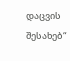დაცვის შესახებ“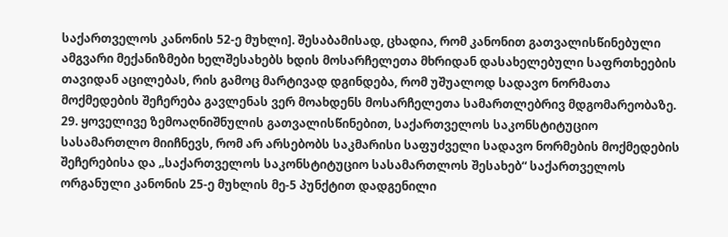საქართველოს კანონის 52-ე მუხლი]. შესაბამისად, ცხადია, რომ კანონით გათვალისწინებული ამგვარი მექანიზმები ხელშესახებს ხდის მოსარჩელეთა მხრიდან დასახელებული საფრთხეების თავიდან აცილებას, რის გამოც მარტივად დგინდება, რომ უშუალოდ სადავო ნორმათა მოქმედების შეჩერება გავლენას ვერ მოახდენს მოსარჩელეთა სამართლებრივ მდგომარეობაზე.
29. ყოველივე ზემოაღნიშნულის გათვალისწინებით, საქართველოს საკონსტიტუციო სასამართლო მიიჩნევს, რომ არ არსებობს საკმარისი საფუძველი სადავო ნორმების მოქმედების შეჩერებისა და „საქართველოს საკონსტიტუციო სასამართლოს შესახებ“ საქართველოს ორგანული კანონის 25-ე მუხლის მე-5 პუნქტით დადგენილი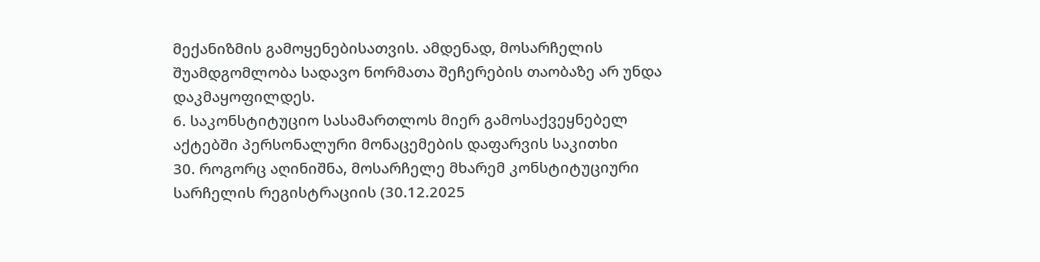მექანიზმის გამოყენებისათვის. ამდენად, მოსარჩელის შუამდგომლობა სადავო ნორმათა შეჩერების თაობაზე არ უნდა დაკმაყოფილდეს.
6. საკონსტიტუციო სასამართლოს მიერ გამოსაქვეყნებელ აქტებში პერსონალური მონაცემების დაფარვის საკითხი
30. როგორც აღინიშნა, მოსარჩელე მხარემ კონსტიტუციური სარჩელის რეგისტრაციის (30.12.2025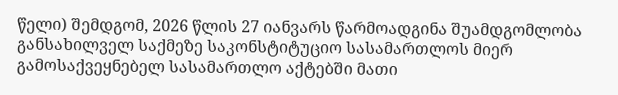წელი) შემდგომ, 2026 წლის 27 იანვარს წარმოადგინა შუამდგომლობა განსახილველ საქმეზე საკონსტიტუციო სასამართლოს მიერ გამოსაქვეყნებელ სასამართლო აქტებში მათი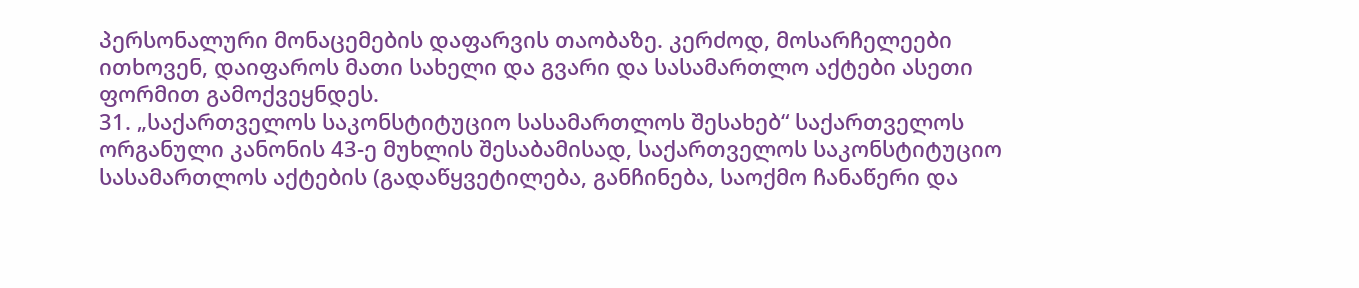პერსონალური მონაცემების დაფარვის თაობაზე. კერძოდ, მოსარჩელეები ითხოვენ, დაიფაროს მათი სახელი და გვარი და სასამართლო აქტები ასეთი ფორმით გამოქვეყნდეს.
31. „საქართველოს საკონსტიტუციო სასამართლოს შესახებ“ საქართველოს ორგანული კანონის 43-ე მუხლის შესაბამისად, საქართველოს საკონსტიტუციო სასამართლოს აქტების (გადაწყვეტილება, განჩინება, საოქმო ჩანაწერი და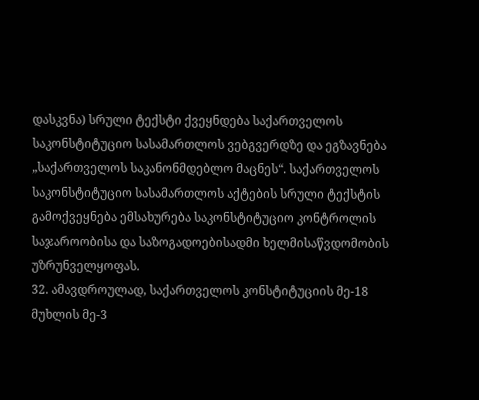დასკვნა) სრული ტექსტი ქვეყნდება საქართველოს საკონსტიტუციო სასამართლოს ვებგვერდზე და ეგზავნება „საქართველოს საკანონმდებლო მაცნეს“. საქართველოს საკონსტიტუციო სასამართლოს აქტების სრული ტექსტის გამოქვეყნება ემსახურება საკონსტიტუციო კონტროლის საჯაროობისა და საზოგადოებისადმი ხელმისაწვდომობის უზრუნველყოფას.
32. ამავდროულად, საქართველოს კონსტიტუციის მე-18 მუხლის მე-3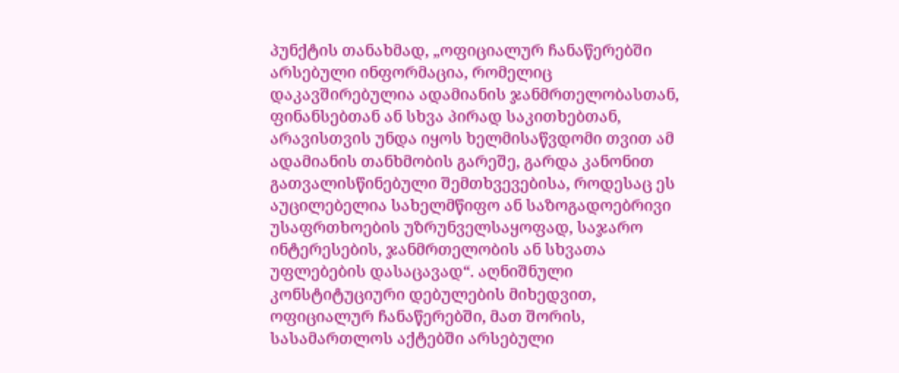პუნქტის თანახმად, „ოფიციალურ ჩანაწერებში არსებული ინფორმაცია, რომელიც დაკავშირებულია ადამიანის ჯანმრთელობასთან, ფინანსებთან ან სხვა პირად საკითხებთან, არავისთვის უნდა იყოს ხელმისაწვდომი თვით ამ ადამიანის თანხმობის გარეშე, გარდა კანონით გათვალისწინებული შემთხვევებისა, როდესაც ეს აუცილებელია სახელმწიფო ან საზოგადოებრივი უსაფრთხოების უზრუნველსაყოფად, საჯარო ინტერესების, ჯანმრთელობის ან სხვათა უფლებების დასაცავად“. აღნიშნული კონსტიტუციური დებულების მიხედვით, ოფიციალურ ჩანაწერებში, მათ შორის, სასამართლოს აქტებში არსებული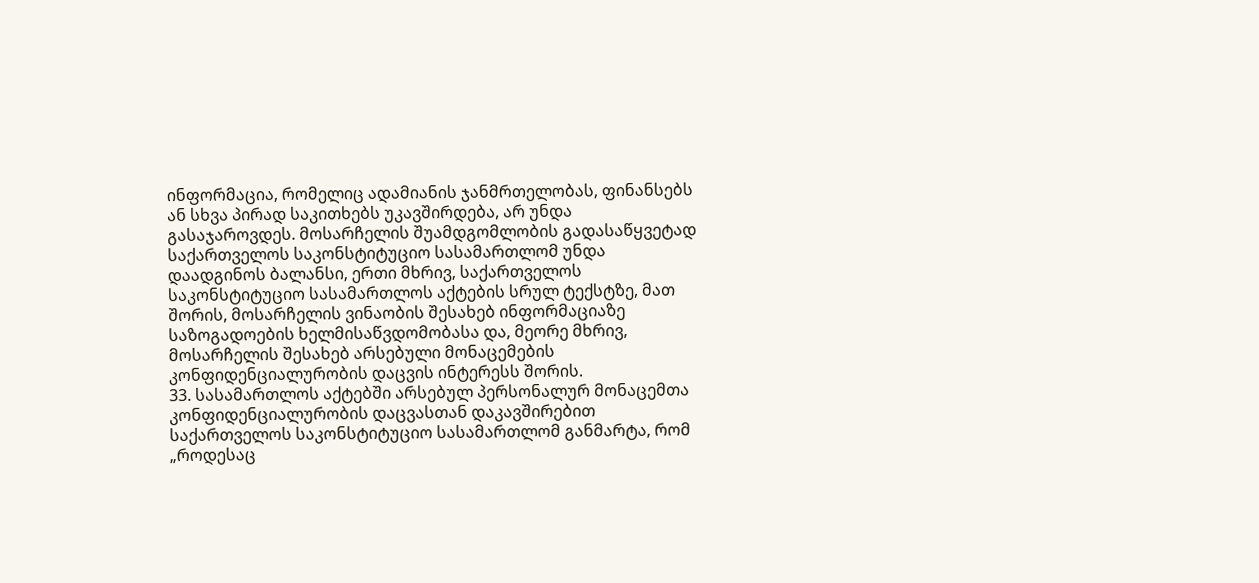ინფორმაცია, რომელიც ადამიანის ჯანმრთელობას, ფინანსებს ან სხვა პირად საკითხებს უკავშირდება, არ უნდა გასაჯაროვდეს. მოსარჩელის შუამდგომლობის გადასაწყვეტად საქართველოს საკონსტიტუციო სასამართლომ უნდა დაადგინოს ბალანსი, ერთი მხრივ, საქართველოს საკონსტიტუციო სასამართლოს აქტების სრულ ტექსტზე, მათ შორის, მოსარჩელის ვინაობის შესახებ ინფორმაციაზე საზოგადოების ხელმისაწვდომობასა და, მეორე მხრივ, მოსარჩელის შესახებ არსებული მონაცემების კონფიდენციალურობის დაცვის ინტერესს შორის.
33. სასამართლოს აქტებში არსებულ პერსონალურ მონაცემთა კონფიდენციალურობის დაცვასთან დაკავშირებით საქართველოს საკონსტიტუციო სასამართლომ განმარტა, რომ „როდესაც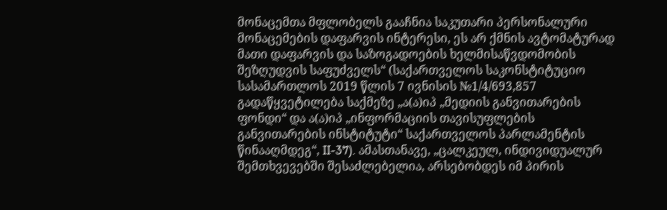მონაცემთა მფლობელს გააჩნია საკუთარი პერსონალური მონაცემების დაფარვის ინტერესი, ეს არ ქმნის ავტომატურად მათი დაფარვის და საზოგადოების ხელმისაწვდომობის შეზღუდვის საფუძველს“ (საქართველოს საკონსტიტუციო სასამართლოს 2019 წლის 7 ივნისის №1/4/693,857 გადაწყვეტილება საქმეზე „ა(ა)იპ „მედიის განვითარების ფონდი“ და ა(ა)იპ „ინფორმაციის თავისუფლების განვითარების ინსტიტუტი“ საქართველოს პარლამენტის წინააღმდეგ“, II-37). ამასთანავე, „ცალკეულ, ინდივიდუალურ შემთხვევებში შესაძლებელია, არსებობდეს იმ პირის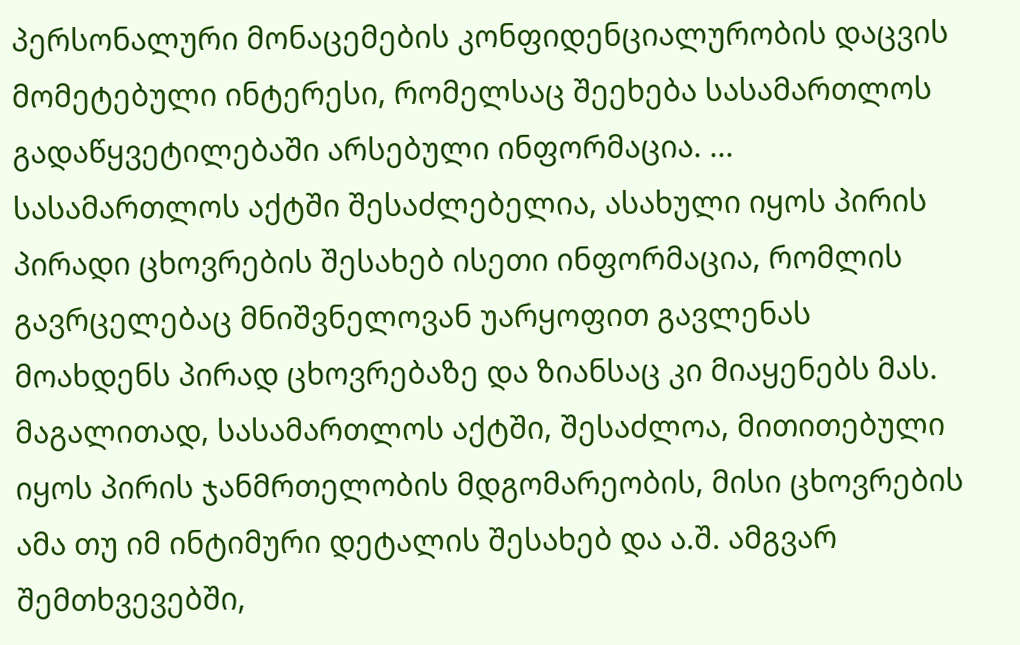პერსონალური მონაცემების კონფიდენციალურობის დაცვის მომეტებული ინტერესი, რომელსაც შეეხება სასამართლოს გადაწყვეტილებაში არსებული ინფორმაცია. ... სასამართლოს აქტში შესაძლებელია, ასახული იყოს პირის პირადი ცხოვრების შესახებ ისეთი ინფორმაცია, რომლის გავრცელებაც მნიშვნელოვან უარყოფით გავლენას მოახდენს პირად ცხოვრებაზე და ზიანსაც კი მიაყენებს მას. მაგალითად, სასამართლოს აქტში, შესაძლოა, მითითებული იყოს პირის ჯანმრთელობის მდგომარეობის, მისი ცხოვრების ამა თუ იმ ინტიმური დეტალის შესახებ და ა.შ. ამგვარ შემთხვევებში,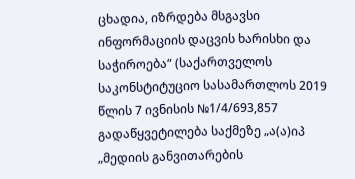ცხადია, იზრდება მსგავსი ინფორმაციის დაცვის ხარისხი და საჭიროება“ (საქართველოს საკონსტიტუციო სასამართლოს 2019 წლის 7 ივნისის №1/4/693,857 გადაწყვეტილება საქმეზე „ა(ა)იპ „მედიის განვითარების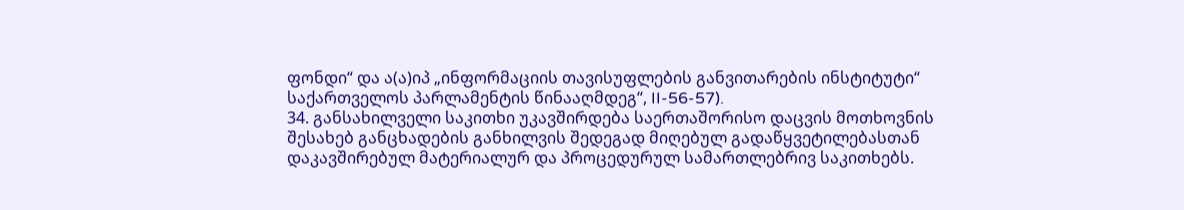ფონდი“ და ა(ა)იპ „ინფორმაციის თავისუფლების განვითარების ინსტიტუტი“ საქართველოს პარლამენტის წინააღმდეგ“, II-56-57).
34. განსახილველი საკითხი უკავშირდება საერთაშორისო დაცვის მოთხოვნის შესახებ განცხადების განხილვის შედეგად მიღებულ გადაწყვეტილებასთან დაკავშირებულ მატერიალურ და პროცედურულ სამართლებრივ საკითხებს.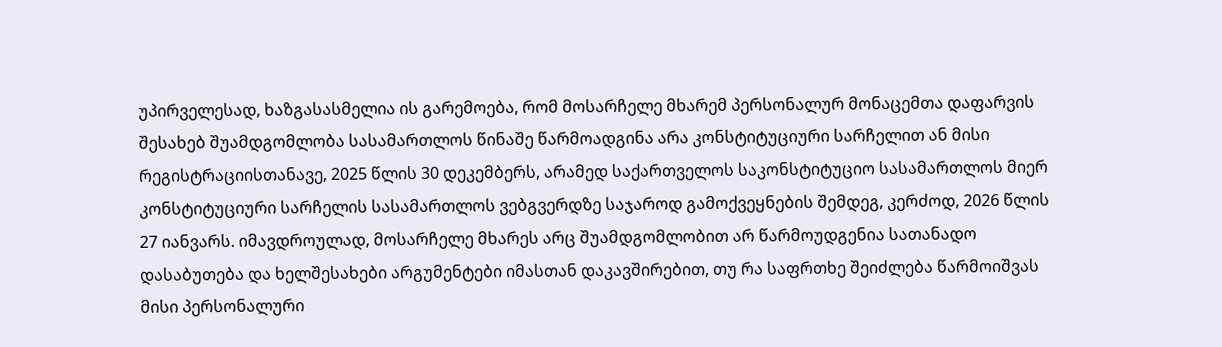უპირველესად, ხაზგასასმელია ის გარემოება, რომ მოსარჩელე მხარემ პერსონალურ მონაცემთა დაფარვის შესახებ შუამდგომლობა სასამართლოს წინაშე წარმოადგინა არა კონსტიტუციური სარჩელით ან მისი რეგისტრაციისთანავე, 2025 წლის 30 დეკემბერს, არამედ საქართველოს საკონსტიტუციო სასამართლოს მიერ კონსტიტუციური სარჩელის სასამართლოს ვებგვერდზე საჯაროდ გამოქვეყნების შემდეგ, კერძოდ, 2026 წლის 27 იანვარს. იმავდროულად, მოსარჩელე მხარეს არც შუამდგომლობით არ წარმოუდგენია სათანადო დასაბუთება და ხელშესახები არგუმენტები იმასთან დაკავშირებით, თუ რა საფრთხე შეიძლება წარმოიშვას მისი პერსონალური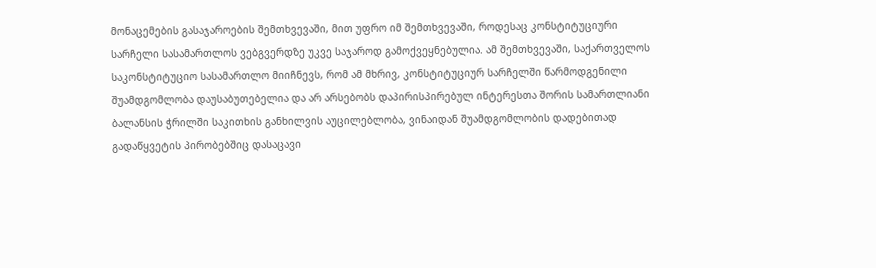მონაცემების გასაჯაროების შემთხვევაში, მით უფრო იმ შემთხვევაში, როდესაც კონსტიტუციური სარჩელი სასამართლოს ვებგვერდზე უკვე საჯაროდ გამოქვეყნებულია. ამ შემთხვევაში, საქართველოს საკონსტიტუციო სასამართლო მიიჩნევს, რომ ამ მხრივ, კონსტიტუციურ სარჩელში წარმოდგენილი შუამდგომლობა დაუსაბუთებელია და არ არსებობს დაპირისპირებულ ინტერესთა შორის სამართლიანი ბალანსის ჭრილში საკითხის განხილვის აუცილებლობა, ვინაიდან შუამდგომლობის დადებითად გადაწყვეტის პირობებშიც დასაცავი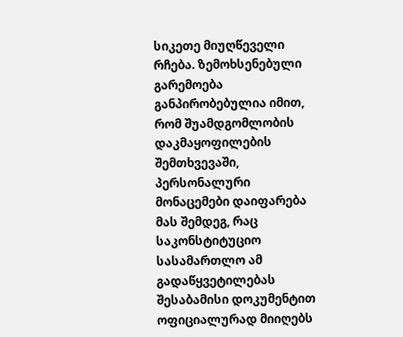სიკეთე მიუღწეველი რჩება. ზემოხსენებული გარემოება განპირობებულია იმით, რომ შუამდგომლობის დაკმაყოფილების შემთხვევაში, პერსონალური მონაცემები დაიფარება მას შემდეგ, რაც საკონსტიტუციო სასამართლო ამ გადაწყვეტილებას შესაბამისი დოკუმენტით ოფიციალურად მიიღებს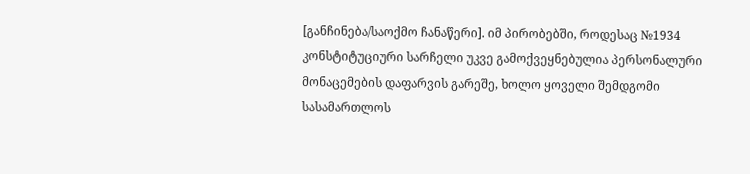[განჩინება/საოქმო ჩანაწერი]. იმ პირობებში, როდესაც №1934 კონსტიტუციური სარჩელი უკვე გამოქვეყნებულია პერსონალური მონაცემების დაფარვის გარეშე, ხოლო ყოველი შემდგომი სასამართლოს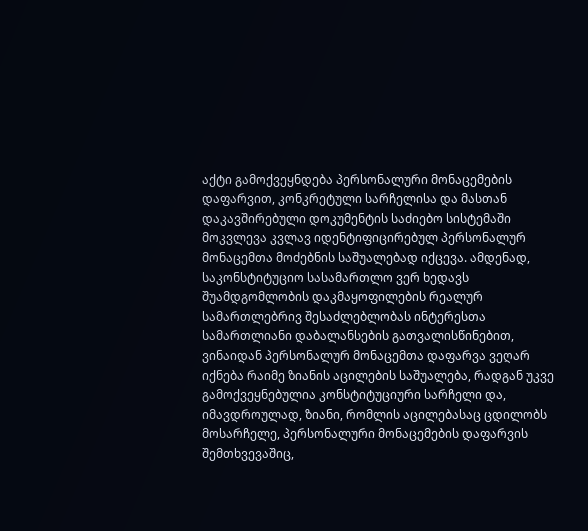აქტი გამოქვეყნდება პერსონალური მონაცემების დაფარვით, კონკრეტული სარჩელისა და მასთან დაკავშირებული დოკუმენტის საძიებო სისტემაში მოკვლევა კვლავ იდენტიფიცირებულ პერსონალურ მონაცემთა მოძებნის საშუალებად იქცევა. ამდენად, საკონსტიტუციო სასამართლო ვერ ხედავს შუამდგომლობის დაკმაყოფილების რეალურ სამართლებრივ შესაძლებლობას ინტერესთა სამართლიანი დაბალანსების გათვალისწინებით, ვინაიდან პერსონალურ მონაცემთა დაფარვა ვეღარ იქნება რაიმე ზიანის აცილების საშუალება, რადგან უკვე გამოქვეყნებულია კონსტიტუციური სარჩელი და, იმავდროულად, ზიანი, რომლის აცილებასაც ცდილობს მოსარჩელე, პერსონალური მონაცემების დაფარვის შემთხვევაშიც,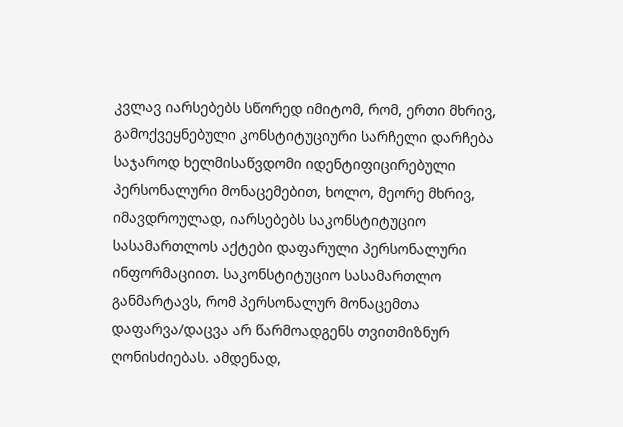კვლავ იარსებებს სწორედ იმიტომ, რომ, ერთი მხრივ, გამოქვეყნებული კონსტიტუციური სარჩელი დარჩება საჯაროდ ხელმისაწვდომი იდენტიფიცირებული პერსონალური მონაცემებით, ხოლო, მეორე მხრივ, იმავდროულად, იარსებებს საკონსტიტუციო სასამართლოს აქტები დაფარული პერსონალური ინფორმაციით. საკონსტიტუციო სასამართლო განმარტავს, რომ პერსონალურ მონაცემთა დაფარვა/დაცვა არ წარმოადგენს თვითმიზნურ ღონისძიებას. ამდენად,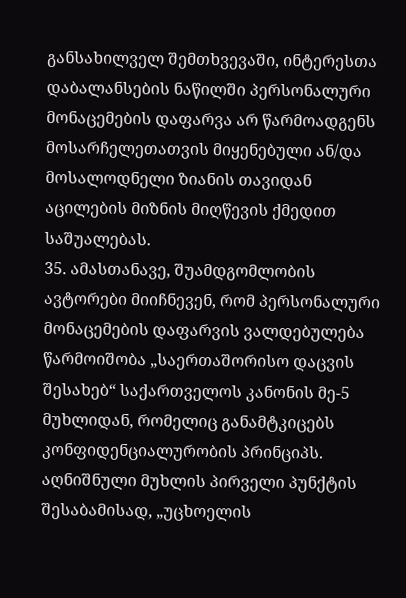განსახილველ შემთხვევაში, ინტერესთა დაბალანსების ნაწილში პერსონალური მონაცემების დაფარვა არ წარმოადგენს მოსარჩელეთათვის მიყენებული ან/და მოსალოდნელი ზიანის თავიდან აცილების მიზნის მიღწევის ქმედით საშუალებას.
35. ამასთანავე, შუამდგომლობის ავტორები მიიჩნევენ, რომ პერსონალური მონაცემების დაფარვის ვალდებულება წარმოიშობა „საერთაშორისო დაცვის შესახებ“ საქართველოს კანონის მე-5 მუხლიდან, რომელიც განამტკიცებს კონფიდენციალურობის პრინციპს. აღნიშნული მუხლის პირველი პუნქტის შესაბამისად, „უცხოელის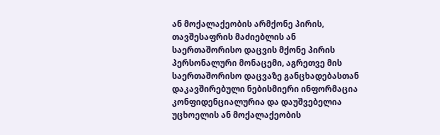ან მოქალაქეობის არმქონე პირის, თავშესაფრის მაძიებლის ან საერთაშორისო დაცვის მქონე პირის პერსონალური მონაცემი, აგრეთვე მის საერთაშორისო დაცვაზე განცხადებასთან დაკავშირებული ნებისმიერი ინფორმაცია კონფიდენციალურია და დაუშვებელია უცხოელის ან მოქალაქეობის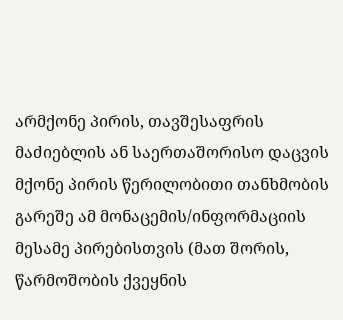არმქონე პირის, თავშესაფრის მაძიებლის ან საერთაშორისო დაცვის მქონე პირის წერილობითი თანხმობის გარეშე ამ მონაცემის/ინფორმაციის მესამე პირებისთვის (მათ შორის, წარმოშობის ქვეყნის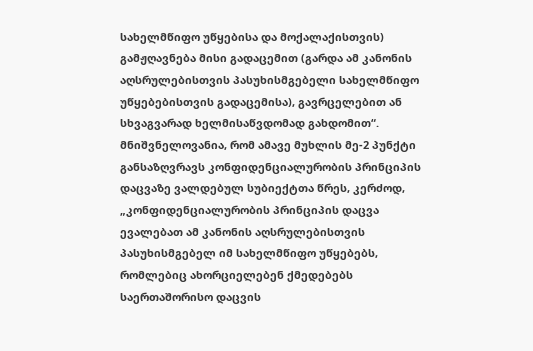სახელმწიფო უწყებისა და მოქალაქისთვის) გამჟღავნება მისი გადაცემით (გარდა ამ კანონის აღსრულებისთვის პასუხისმგებელი სახელმწიფო უწყებებისთვის გადაცემისა), გავრცელებით ან სხვაგვარად ხელმისაწვდომად გახდომით“. მნიშვნელოვანია, რომ ამავე მუხლის მე-2 პუნქტი განსაზღვრავს კონფიდენციალურობის პრინციპის დაცვაზე ვალდებულ სუბიექტთა წრეს, კერძოდ, „კონფიდენციალურობის პრინციპის დაცვა ევალებათ ამ კანონის აღსრულებისთვის პასუხისმგებელ იმ სახელმწიფო უწყებებს, რომლებიც ახორციელებენ ქმედებებს საერთაშორისო დაცვის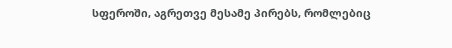სფეროში, აგრეთვე მესამე პირებს, რომლებიც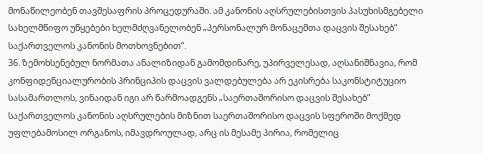მონაწილეობენ თავშესაფრის პროცედურაში. ამ კანონის აღსრულებისთვის პასუხისმგებელი სახელმწიფო უწყებები ხელმძღვანელობენ „პერსონალურ მონაცემთა დაცვის შესახებ“ საქართველოს კანონის მოთხოვნებით“.
36. ზემოხსენებულ ნორმათა ანალიზიდან გამომდინარე, უპირველესად, აღსანიშნავია, რომ კონფიდენციალურობის პრინციპის დაცვის ვალდებულება არ ეკისრება საკონსტიტუციო სასამართლოს, ვინაიდან იგი არ წარმოადგენს „საერთაშორისო დაცვის შესახებ“ საქართველოს კანონის აღსრულების მიზნით საერთაშორისო დაცვის სფეროში მოქმედ უფლებამოსილ ორგანოს, იმავდროულად, არც ის მესამე პირია, რომელიც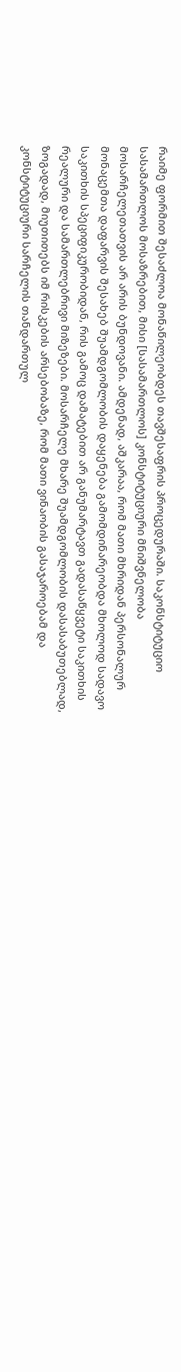რაიმე ფორმით შესაძლოა მონაწილეობდეს თავშესაფრის პროცედურაში. საკონსტიტუციო სასამართლოს მოსაზრებით, მისი [სასამართლოს] კონსტიტუციური მნიშვნელობა მოსარჩელეთათვის არ არის ბუნდოვანი. ამდენად, აშკარაა, რომ მათი მხრიდან პერსონალურ მონაცემთა დაფარვის შესახებ შუამდგომლობის დაყენება გამომდინარეობდა მხოლოდ სადავო საკითხის სპეციფიკურობიდან, რის გამოც დამატებით არ განუმარტავთ გადასაწყვეტი საკითხის რეალური და სამართლებრივი მიზეზები. მოსარჩელე მხარე შუამდგომლობის დასასაბუთებლად, ზოგადად, მიუთითებს იმ რისკების არსებობაზე, რომ მათი ვინაობის გასაჯაროებამ და კონსტიტუციური სარჩელის თანდართულ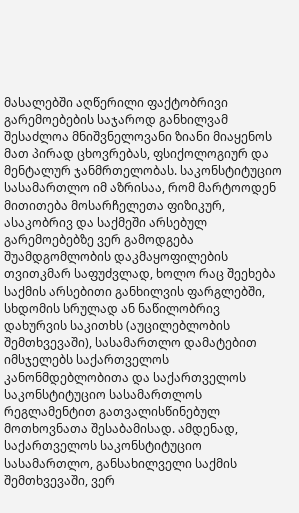მასალებში აღწერილი ფაქტობრივი გარემოებების საჯაროდ განხილვამ შესაძლოა მნიშვნელოვანი ზიანი მიაყენოს მათ პირად ცხოვრებას, ფსიქოლოგიურ და მენტალურ ჯანმრთელობას. საკონსტიტუციო სასამართლო იმ აზრისაა, რომ მარტოოდენ მითითება მოსარჩელეთა ფიზიკურ, ასაკობრივ და საქმეში არსებულ გარემოებებზე ვერ გამოდგება შუამდგომლობის დაკმაყოფილების თვითკმარ საფუძვლად, ხოლო რაც შეეხება საქმის არსებითი განხილვის ფარგლებში, სხდომის სრულად ან ნაწილობრივ დახურვის საკითხს (აუცილებლობის შემთხვევაში), სასამართლო დამატებით იმსჯელებს საქართველოს კანონმდებლობითა და საქართველოს საკონსტიტუციო სასამართლოს რეგლამენტით გათვალისწინებულ მოთხოვნათა შესაბამისად. ამდენად, საქართველოს საკონსტიტუციო სასამართლო, განსახილველი საქმის შემთხვევაში, ვერ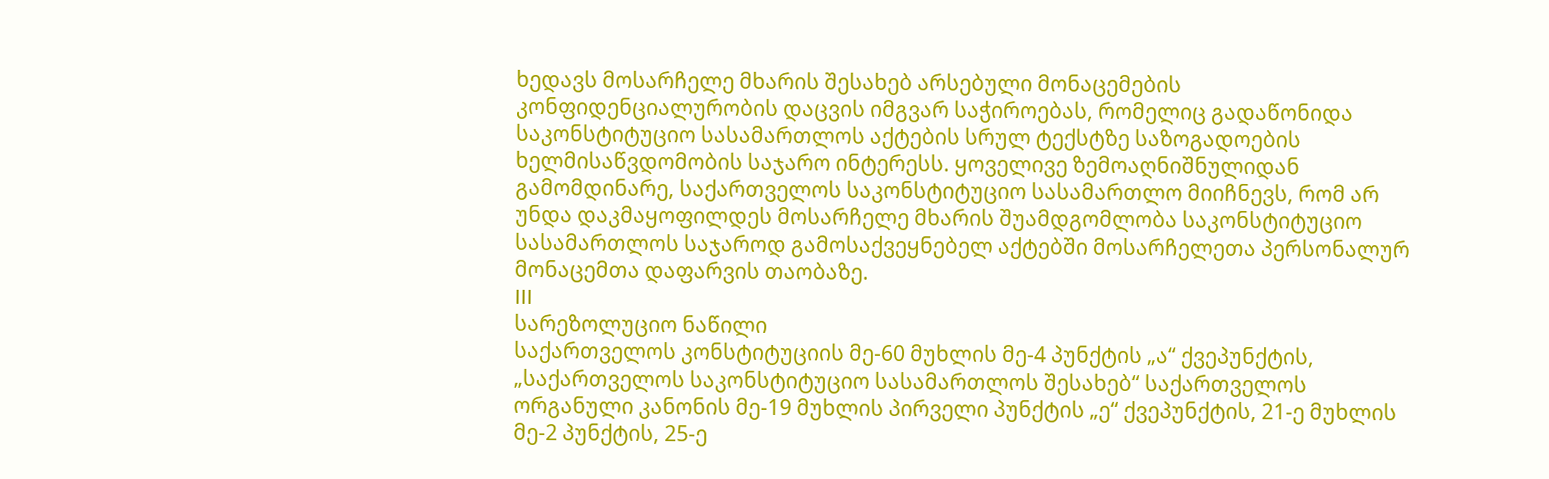ხედავს მოსარჩელე მხარის შესახებ არსებული მონაცემების კონფიდენციალურობის დაცვის იმგვარ საჭიროებას, რომელიც გადაწონიდა საკონსტიტუციო სასამართლოს აქტების სრულ ტექსტზე საზოგადოების ხელმისაწვდომობის საჯარო ინტერესს. ყოველივე ზემოაღნიშნულიდან გამომდინარე, საქართველოს საკონსტიტუციო სასამართლო მიიჩნევს, რომ არ უნდა დაკმაყოფილდეს მოსარჩელე მხარის შუამდგომლობა საკონსტიტუციო სასამართლოს საჯაროდ გამოსაქვეყნებელ აქტებში მოსარჩელეთა პერსონალურ მონაცემთა დაფარვის თაობაზე.
III
სარეზოლუციო ნაწილი
საქართველოს კონსტიტუციის მე-60 მუხლის მე-4 პუნქტის „ა“ ქვეპუნქტის, „საქართველოს საკონსტიტუციო სასამართლოს შესახებ“ საქართველოს ორგანული კანონის მე-19 მუხლის პირველი პუნქტის „ე“ ქვეპუნქტის, 21-ე მუხლის მე-2 პუნქტის, 25-ე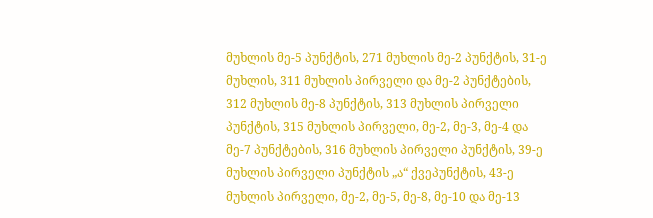მუხლის მე-5 პუნქტის, 271 მუხლის მე-2 პუნქტის, 31-ე მუხლის, 311 მუხლის პირველი და მე-2 პუნქტების, 312 მუხლის მე-8 პუნქტის, 313 მუხლის პირველი პუნქტის, 315 მუხლის პირველი, მე-2, მე-3, მე-4 და მე-7 პუნქტების, 316 მუხლის პირველი პუნქტის, 39-ე მუხლის პირველი პუნქტის „ა“ ქვეპუნქტის, 43-ე მუხლის პირველი, მე-2, მე-5, მე-8, მე-10 და მე-13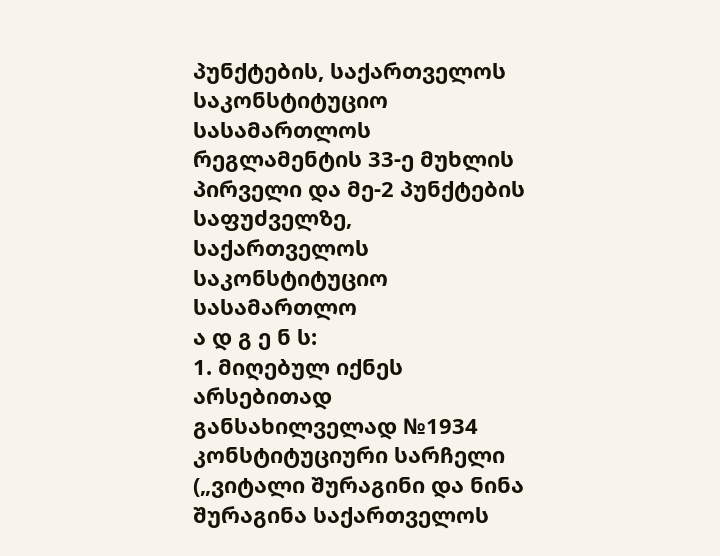პუნქტების, საქართველოს საკონსტიტუციო სასამართლოს რეგლამენტის 33-ე მუხლის პირველი და მე-2 პუნქტების საფუძველზე,
საქართველოს საკონსტიტუციო სასამართლო
ა დ გ ე ნ ს:
1. მიღებულ იქნეს არსებითად განსახილველად №1934 კონსტიტუციური სარჩელი („ვიტალი შურაგინი და ნინა შურაგინა საქართველოს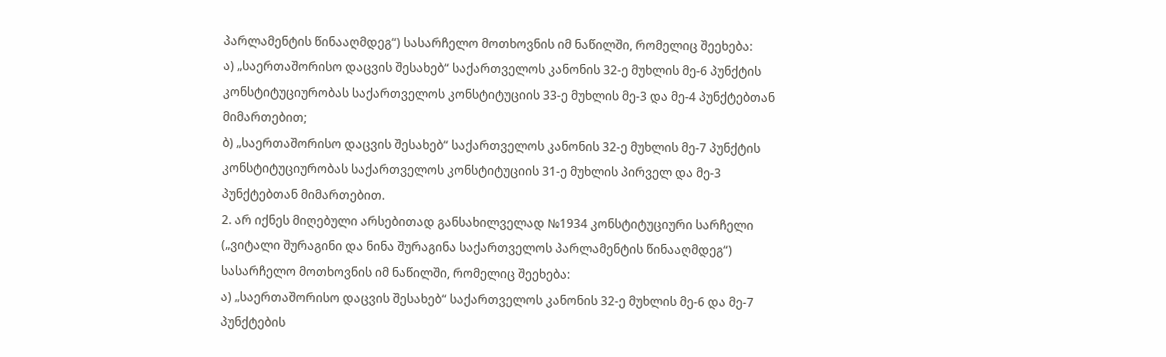პარლამენტის წინააღმდეგ“) სასარჩელო მოთხოვნის იმ ნაწილში, რომელიც შეეხება:
ა) „საერთაშორისო დაცვის შესახებ“ საქართველოს კანონის 32-ე მუხლის მე-6 პუნქტის კონსტიტუციურობას საქართველოს კონსტიტუციის 33-ე მუხლის მე-3 და მე-4 პუნქტებთან მიმართებით;
ბ) „საერთაშორისო დაცვის შესახებ“ საქართველოს კანონის 32-ე მუხლის მე-7 პუნქტის კონსტიტუციურობას საქართველოს კონსტიტუციის 31-ე მუხლის პირველ და მე-3 პუნქტებთან მიმართებით.
2. არ იქნეს მიღებული არსებითად განსახილველად №1934 კონსტიტუციური სარჩელი („ვიტალი შურაგინი და ნინა შურაგინა საქართველოს პარლამენტის წინააღმდეგ“) სასარჩელო მოთხოვნის იმ ნაწილში, რომელიც შეეხება:
ა) „საერთაშორისო დაცვის შესახებ“ საქართველოს კანონის 32-ე მუხლის მე-6 და მე-7 პუნქტების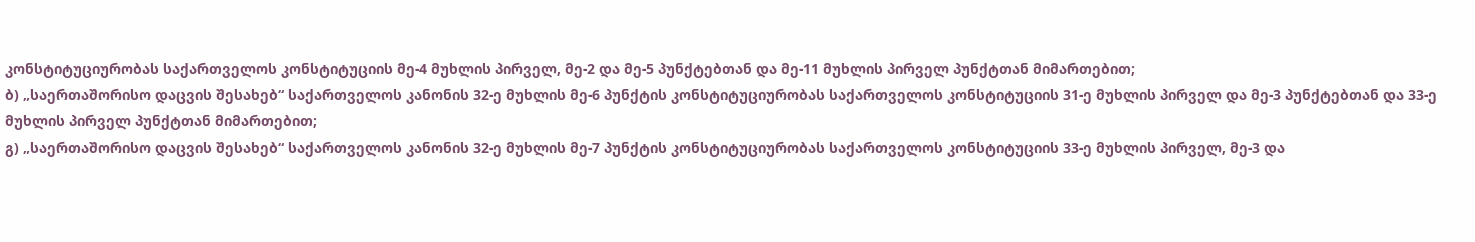კონსტიტუციურობას საქართველოს კონსტიტუციის მე-4 მუხლის პირველ, მე-2 და მე-5 პუნქტებთან და მე-11 მუხლის პირველ პუნქტთან მიმართებით;
ბ) „საერთაშორისო დაცვის შესახებ“ საქართველოს კანონის 32-ე მუხლის მე-6 პუნქტის კონსტიტუციურობას საქართველოს კონსტიტუციის 31-ე მუხლის პირველ და მე-3 პუნქტებთან და 33-ე მუხლის პირველ პუნქტთან მიმართებით;
გ) „საერთაშორისო დაცვის შესახებ“ საქართველოს კანონის 32-ე მუხლის მე-7 პუნქტის კონსტიტუციურობას საქართველოს კონსტიტუციის 33-ე მუხლის პირველ, მე-3 და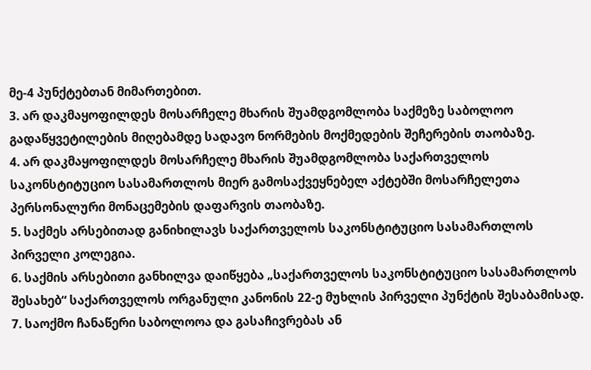მე-4 პუნქტებთან მიმართებით.
3. არ დაკმაყოფილდეს მოსარჩელე მხარის შუამდგომლობა საქმეზე საბოლოო გადაწყვეტილების მიღებამდე სადავო ნორმების მოქმედების შეჩერების თაობაზე.
4. არ დაკმაყოფილდეს მოსარჩელე მხარის შუამდგომლობა საქართველოს საკონსტიტუციო სასამართლოს მიერ გამოსაქვეყნებელ აქტებში მოსარჩელეთა პერსონალური მონაცემების დაფარვის თაობაზე.
5. საქმეს არსებითად განიხილავს საქართველოს საკონსტიტუციო სასამართლოს პირველი კოლეგია.
6. საქმის არსებითი განხილვა დაიწყება „საქართველოს საკონსტიტუციო სასამართლოს შესახებ“ საქართველოს ორგანული კანონის 22-ე მუხლის პირველი პუნქტის შესაბამისად.
7. საოქმო ჩანაწერი საბოლოოა და გასაჩივრებას ან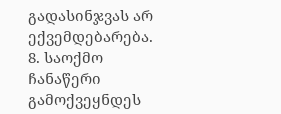გადასინჯვას არ ექვემდებარება.
8. საოქმო ჩანაწერი გამოქვეყნდეს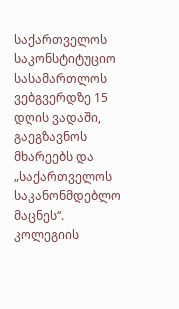საქართველოს საკონსტიტუციო სასამართლოს ვებგვერდზე 15 დღის ვადაში, გაეგზავნოს მხარეებს და „საქართველოს საკანონმდებლო მაცნეს“.
კოლეგიის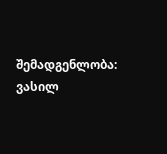შემადგენლობა:
ვასილ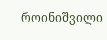როინიშვილი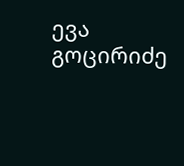ევა გოცირიძე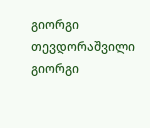გიორგი თევდორაშვილი
გიორგი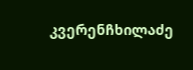კვერენჩხილაძე